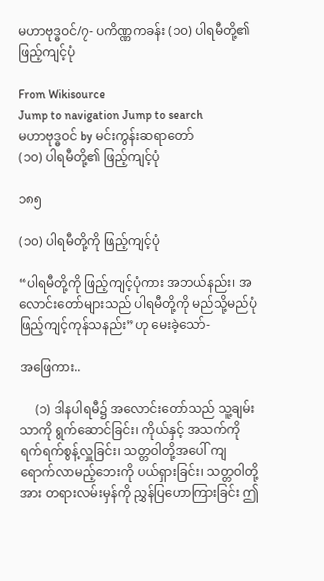မဟာဗုဒ္ဓဝင်/၇- ပကိဏ္ဏကခန်း (၁၀) ပါရမီတို့၏ ဖြည့်ကျင့်ပုံ

From Wikisource
Jump to navigation Jump to search
မဟာဗုဒ္ဓဝင် by မင်းကွန်းဆရာတော်
(၁၀) ပါရမီတို့၏ ဖြည့်ကျင့်ပုံ

၁၈၅

(၁၀) ပါရမီတို့ကို ဖြည့်ကျင့်ပုံ

“ပါရမီတို့ကို ဖြည့်ကျင့်ပုံကား အဘယ်နည်း၊ အလောင်းတော်များသည် ပါရမီတို့ကို မည်သို့မည်ပုံ ဖြည့်ကျင့်ကုန်သနည်း”ဟု မေးခဲ့သော်-

အဖြေကား..

     (၁) ဒါနပါရမီ၌ အလောင်းတော်သည် သူ့ချမ်းသာကို ရွက်ဆောင်ခြင်း၊ ကိုယ်နှင့် အသက်ကို ရက်ရက်စွန့်လှူခြင်း၊ သတ္တဝါတို့အပေါ် ကျရောက်လာမည့်ဘေးကို ပယ်ရှားခြင်း၊ သတ္တဝါတို့အား တရားလမ်းမှန်ကို ညွှန်ပြဟောကြားခြင်း ဤ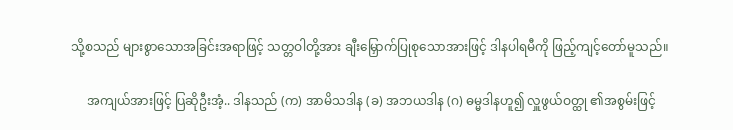သို့စသည် များစွာသောအခြင်းအရာဖြင့် သတ္တဝါတို့အား ချီးမြှောက်ပြုစုသောအားဖြင့် ဒါနပါရမီကို ဖြည့်ကျင့်တော်မူသည်။

     အကျယ်အားဖြင့် ပြဆိုဦးအံ့.. ဒါနသည် (က) အာမိသဒါန (ခ) အဘယဒါန (ဂ) ဓမ္မဒါနဟူ၍ လှူဖွယ်ဝတ္ထု ၏အစွမ်းဖြင့်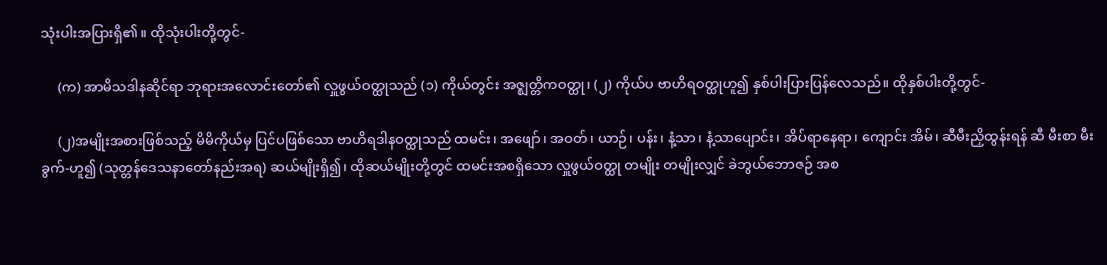သုံးပါးအပြားရှိ၏။ ထိုသုံးပါးတို့တွင်-

     (က) အာမိသဒါနဆိုင်ရာ ဘုရားအလောင်းတော်၏ လှူဖွယ်ဝတ္ထုသည် (၁) ကိုယ်တွင်း အဇ္ဈတ္တိကဝတ္ထု၊ (၂) ကိုယ်ပ ဗာဟိရဝတ္ထုဟူ၍ နှစ်ပါးပြားပြန်လေသည်။ ထိုနှစ်ပါးတို့တွင်-

     (၂)အမျိုးအစားဖြစ်သည့် မိမိကိုယ်မှ ပြင်ပဖြစ်သော ဗာဟိရဒါနဝတ္ထုသည် ထမင်း၊ အဖျော်၊ အဝတ်၊ ယာဉ်၊ ပန်း၊ နံ့သာ၊ နံ့သာပျောင်း၊ အိပ်ရာနေရာ၊ ကျောင်း အိမ်၊ ဆီမီးညှိထွန်းရန် ဆီ မီးစာ မီးခွက်-ဟူ၍ (သုတ္တန်ဒေသနာတော်နည်းအရ) ဆယ်မျိုးရှိ၍၊ ထိုဆယ်မျိုးတို့တွင် ထမင်းအစရှိသော လှူဖွယ်ဝတ္ထု တမျိုး တမျိုးလျှင် ခဲဘွယ်ဘောဇဉ် အစ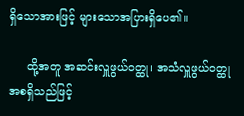ရှိသောအားဖြင့် များသောအပြားရှိပေ၏။

     ထို့အတူ အဆင်းလှူဖွယ်ဝတ္ထု၊ အသံလှူဖွယ်ဝတ္ထု အစရှိသည်ဖြင့်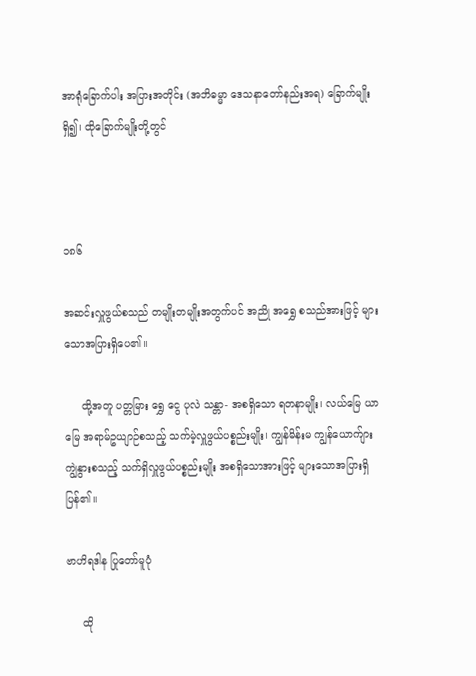အာရုံခြောက်ပါး အပြားအတိုင်း (အဘိဓမ္မာ ဒေသနာတော်နည်းအရ) ခြောက်မျိုးရှိ၍၊ ထိုခြောက်မျိုးတို့တွင်



၁၈၆

အဆင်းလှူဖွယ်စသည် တမျိုးတမျိုးအတွက်ပင် အညို အရွှေ စသည်အားဖြင့် များသောအပြားရှိပေ၏။

     ထို့အတူ ပတ္တမြား ရွှေ ငွေ ပုလဲ သန္တာ- အစရှိသော ရတနာမျိုး၊ လယ်မြေ ယာမြေ အရာမ်ဥယျာဉ်စသည့် သက်မဲ့လှူဖွယ်ပစ္စည်းမျိုး၊ ကျွန်မိန်းမ ကျွန်ယောက်ျား ကျွဲနွားစသည့် သက်ရှိလှူဖွယ်ပစ္စည်းမျိုး အစရှိသောအားဖြင့် များသောအပြားရှိပြန်၏။

ဗာဟိရဒါန ပြုတော်မူပုံ

     ထို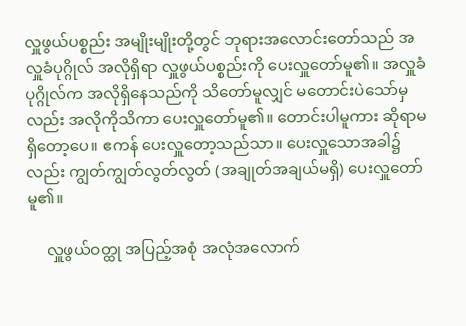လှူဖွယ်ပစ္စည်း အမျိုးမျိုးတို့တွင် ဘုရားအလောင်းတော်သည် အလှူခံပုဂ္ဂိုလ် အလိုရှိရာ လှူဖွယ်ပစ္စည်းကို ပေးလှူတော်မူ၏။ အလှူခံပုဂ္ဂိုလ်က အလိုရှိနေသည်ကို သိတော်မူလျှင် မတောင်းပဲသော်မှလည်း အလိုကိုသိကာ ပေးလှူတော်မူ၏။ တောင်းပါမူကား ဆိုရာမရှိတော့ပေ။ ဧကန် ပေးလှူတော့သည်သာ။ ပေးလှူသောအခါ၌လည်း ကျွတ်ကျွတ်လွတ်လွတ် (အချုတ်အချယ်မရှိ) ပေးလှူတော်မူ၏။

     လှူဖွယ်ဝတ္ထု အပြည့်အစုံ အလုံအလောက်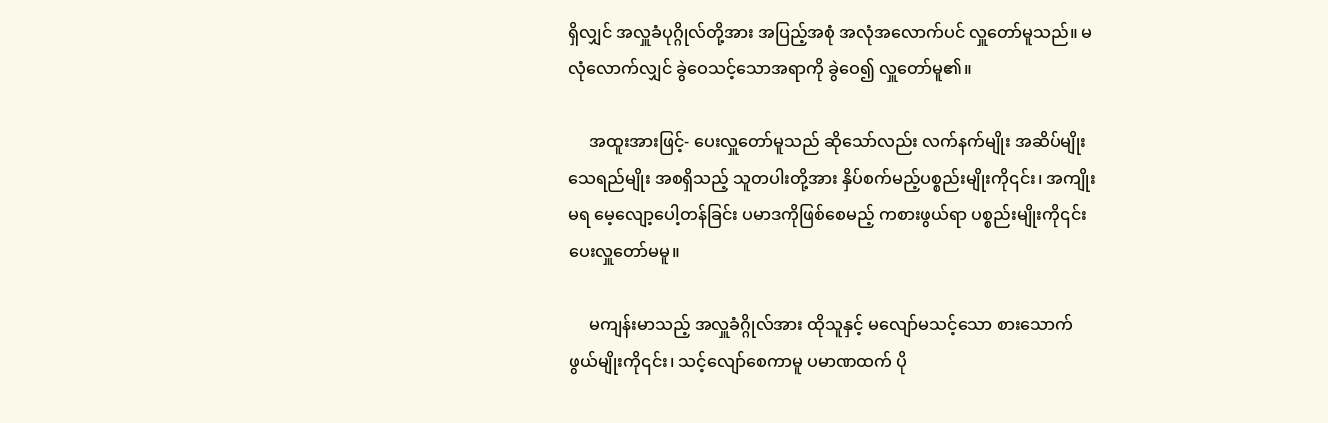ရှိလျှင် အလှူခံပုဂ္ဂိုလ်တို့အား အပြည့်အစုံ အလုံအလောက်ပင် လှူတော်မူသည်။ မလုံလောက်လျှင် ခွဲဝေသင့်သောအရာကို ခွဲဝေ၍ လှူတော်မူ၏။

     အထူးအားဖြင့်- ပေးလှူတော်မူသည် ဆိုသော်လည်း လက်နက်မျိုး အဆိပ်မျိုး သေရည်မျိုး အစရှိသည့် သူတပါးတို့အား နှိပ်စက်မည့်ပစ္စည်းမျိုးကို၎င်း၊ အကျိုးမရ မေ့လျော့ပေါ့တန်ခြင်း ပမာဒကိုဖြစ်စေမည့် ကစားဖွယ်ရာ ပစ္စည်းမျိုးကို၎င်း ပေးလှူတော်မမူ။

     မကျန်းမာသည့် အလှူခံဂ္ဂိုလ်အား ထိုသူနှင့် မလျော်မသင့်သော စားသောက်ဖွယ်မျိုးကို၎င်း၊ သင့်လျော်စေကာမူ ပမာဏထက် ပို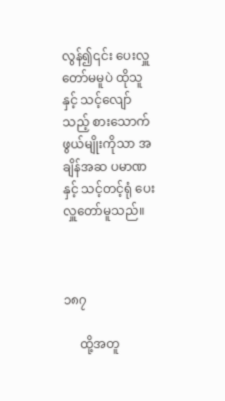လွန်၍၎င်း ပေးလှူတော်မမူပဲ ထိုသူနှင့် သင့်လျော်သည့် စားသောက်ဖွယ်မျိုးကိုသာ အချိန်အဆ ပမာဏနှင့် သင့်တင့်ရုံ ပေးလှူတော်မူသည်။



၁၈၇

     ထို့အတူ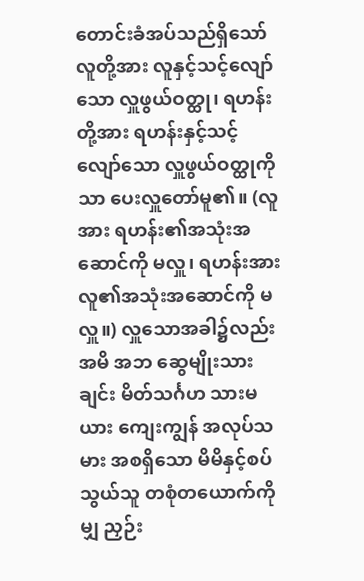တောင်းခံအပ်သည်ရှိသော် လူတို့အား လူနှင့်သင့်လျော်သော လှူဖွယ်ဝတ္ထု၊ ရဟန်းတို့အား ရဟန်းနှင့်သင့်လျော်သော လှူဖွယ်ဝတ္ထုကိုသာ ပေးလှူတော်မူ၏။ (လူအား ရဟန်း၏အသုံးအဆောင်ကို မလှူ၊ ရဟန်းအား လူ၏အသုံးအဆောင်ကို မလှူ။) လှူသောအခါ၌လည်း အမိ အဘ ဆွေမျိုးသားချင်း မိတ်သင်္ဂဟ သားမယား ကျေးကျွန် အလုပ်သမား အစရှိသော မိမိနှင့်စပ်သွယ်သူ တစုံတယောက်ကိုမျှ ညှဉ်း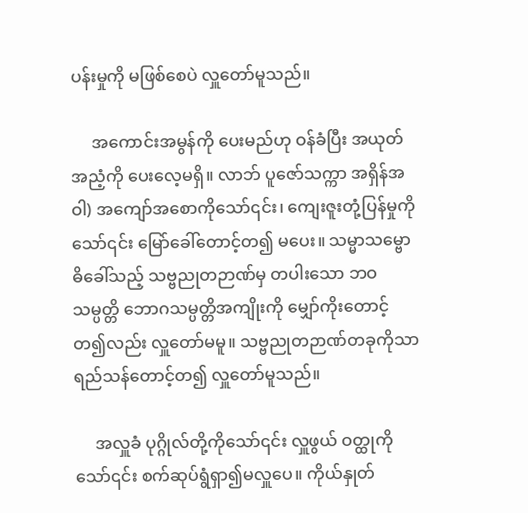ပန်းမှုကို မဖြစ်စေပဲ လှူတော်မူသည်။

     အကောင်းအမွန်ကို ပေးမည်ဟု ဝန်ခံပြီး အယုတ်အညံ့ကို ပေးလေ့မရှိ။ လာဘ် ပူဇော်သက္ကာ အရှိန်အဝါ) အကျော်အစောကိုသော်၎င်း၊ ကျေးဇူးတုံ့ပြန်မှုကိုသော်၎င်း မြော်ခေါ်တောင့်တ၍ မပေး။ သမ္မာသမ္ဗောဓိခေါ်သည့် သဗ္ဗညုတဉာဏ်မှ တပါးသော ဘဝသမ္ပတ္တိ ဘောဂသမ္ပတ္တိအကျိုးကို မျှော်ကိုးတောင့်တ၍လည်း လှူတော်မမူ။ သဗ္ဗညုတဉာဏ်တခုကိုသာ ရည်သန်တောင့်တ၍ လှူတော်မူသည်။

     အလှူခံ ပုဂ္ဂိုလ်တို့ကိုသော်၎င်း လှူဖွယ် ဝတ္ထုကိုသော်၎င်း စက်ဆုပ်ရွံရှာ၍မလှူပေ။ ကိုယ်နှုတ်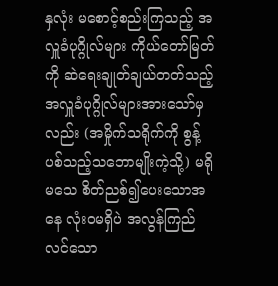နှလုံး မစောင့်စည်းကြသည့် အလှူခံပုဂ္ဂိုလ်များ ကိုယ်တော်မြတ်ကို ဆဲရေးချုတ်ချယ်တတ်သည့် အလှူခံပုဂ္ဂိုလ်များအားသော်မှလည်း (အမှိုက်သရိုက်ကို စွန့်ပစ်သည့်သဘောမျိုးကဲ့သို့) မရိုမသေ စိတ်ညစ်၍ပေးသောအနေ လုံးဝမရှိပဲ အလွန်ကြည်လင်သော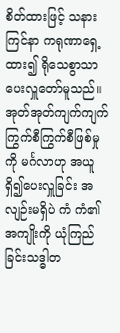စိတ်ထားဖြင့် သနားကြင်နာ ကရုဏာရှေ့ထား၍ ရိုသေစွာသာ ပေးလှူတော်မူသည်။ အုတ်အုတ်ကျက်ကျက် ကြွက်စီကြွက်စီဖြစ်မှုကို မင်္ဂလာဟု အယူရှိ၍ပေးလှူခြင်း အလျဉ်းမရှိပဲ ကံ ကံ၏အကျိုးကို ယုံကြည်ခြင်းသဒ္ဓါတ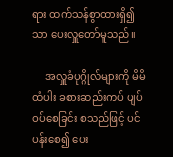ရား ထက်သန်စွာထားရှိ၍သာ ပေးလှူတော်မူသည်။

     အလှူခံပုဂ္ဂိုလ်များကို မိမိထံပါး ခစားဆည်းကပ် ပျပ်ဝပ်စေခြင်း စသည်ဖြင့် ပင်ပန်းစေ၍ ပေး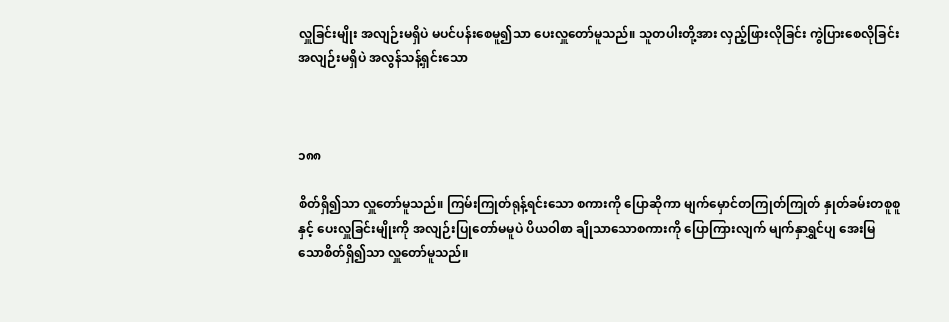လှူခြင်းမျိုး အလျဉ်းမရှိပဲ မပင်ပန်းစေမူ၍သာ ပေးလှူတော်မူသည်။ သူတပါးတို့အား လှည့်ဖြားလိုခြင်း ကွဲပြားစေလိုခြင်း အလျဉ်းမရှိပဲ အလွန်သန့်ရှင်းသော



၁၈၈

စိတ်ရှိ၍သာ လှူတော်မူသည်။ ကြမ်းကြုတ်ရုန့်ရင်းသော စကားကို ပြောဆိုကာ မျက်မှောင်တကြုတ်ကြုတ် နှုတ်ခမ်းတစူစူနှင့် ပေးလှူခြင်းမျိုးကို အလျဉ်းပြုတော်မမူပဲ ပိယဝါစာ ချိုသာသောစကားကို ပြောကြားလျက် မျက်နှာရွှင်ပျ အေးမြသောစိတ်ရှိ၍သာ လှူတော်မူသည်။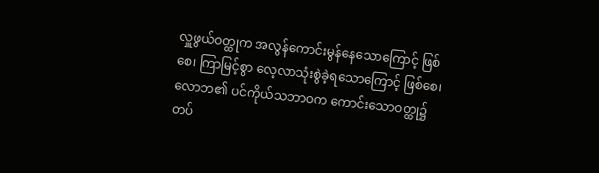လှူဖွယ်ဝတ္ထုက အလွန်ကောင်းမွန်နေသောကြောင့် ဖြစ်စေ၊ ကြာမြင့်စွာ လေ့လာသုံးစွဲခဲ့ရသောကြောင့် ဖြစ်စေ၊ လောဘ၏ ပင်ကိုယ်သဘာဝက ကောင်းသောဝတ္ထု၌ တပ်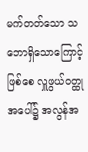မက်တတ်သော သဘောရှိသောကြောင့် ဖြစ်စေ လှူဖွယ်ဝတ္ထုအပေါ်၌ အလွန်အ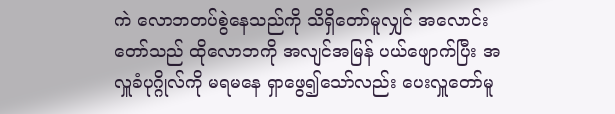ကဲ လောဘတပ်စွဲနေသည်ကို သိရှိတော်မူလျှင် အလောင်းတော်သည် ထိုလောဘကို အလျင်အမြန် ပယ်ဖျောက်ပြီး အလှူခံပုဂ္ဂိုလ်ကို မရမနေ ရှာဖွေ၍သော်လည်း ပေးလှူတော်မူ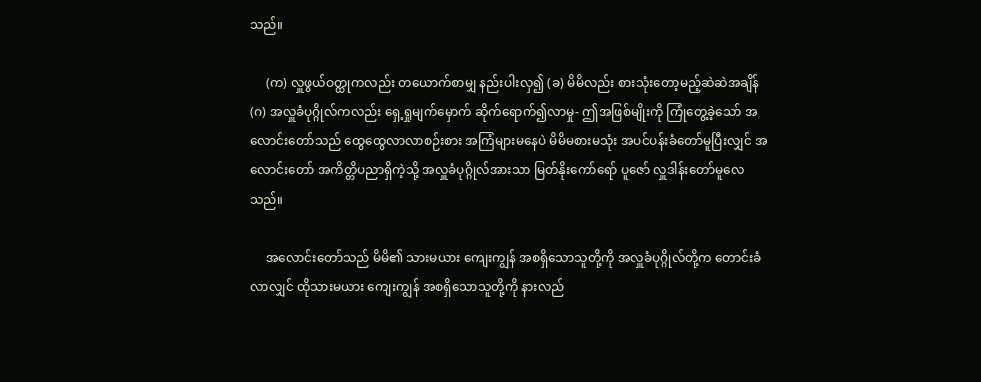သည်။

     (က) လှူဖွယ်ဝတ္ထုကလည်း တယောက်စာမျှ နည်းပါးလှ၍ (ခ) မိမိလည်း စားသုံးတော့မည့်ဆဲဆဲအချိန် (ဂ) အလှူခံပုဂ္ဂိုလ်ကလည်း ရှေ့ရှုမျက်မှောက် ဆိုက်ရောက်၍လာမှု- ဤအဖြစ်မျိုးကို ကြုံတွေ့ခဲ့သော် အလောင်းတော်သည် ထွေထွေလာလာစဉ်းစား အကြံများမနေပဲ မိမိမစားမသုံး အပင်ပန်းခံတော်မူပြီးလျှင် အလောင်းတော် အကိတ္တိပညာရှိကဲ့သို့ အလှူခံပုဂ္ဂိုလ်အားသာ မြတ်နိုးကော်ရော် ပူဇော် လှူဒါန်းတော်မူလေသည်။

     အလောင်းတော်သည် မိမိ၏ သားမယား ကျေးကျွန် အစရှိသောသူတို့ကို အလှူခံပုဂ္ဂိုလ်တို့က တောင်းခံလာလျှင် ထိုသားမယား ကျေးကျွန် အစရှိသောသူတို့ကို နားလည်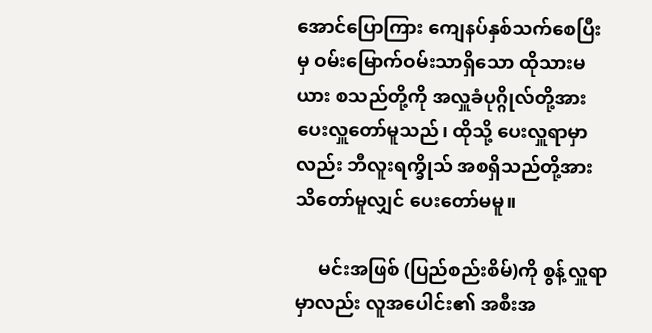အောင်ပြောကြား ကျေနပ်နှစ်သက်စေပြီးမှ ဝမ်းမြောက်ဝမ်းသာရှိသော ထိုသားမယား စသည်တို့ကို အလှူခံပုဂ္ဂိုလ်တို့အား ပေးလှူတော်မူသည်၊ ထိုသို့ ပေးလှူရာမှာလည်း ဘီလူးရက္ခိုသ် အစရှိသည်တို့အား သိတော်မူလျှင် ပေးတော်မမူ။

     မင်းအဖြစ် (ပြည်စည်းစိမ်)ကို စွန့်လှူရာမှာလည်း လူအပေါင်း၏ အစီးအ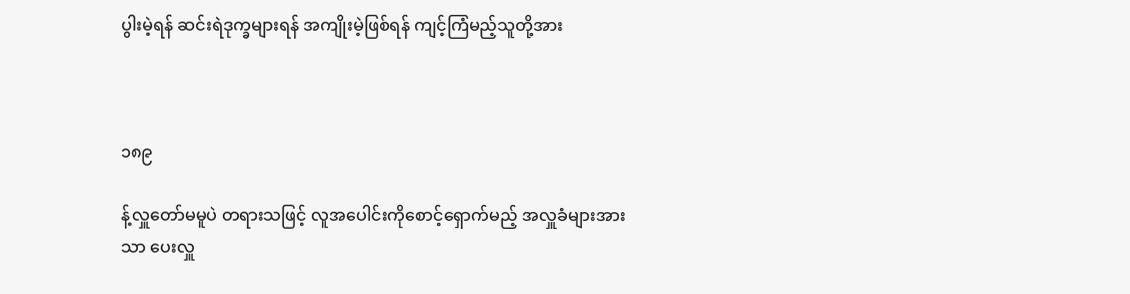ပွါးမဲ့ရန် ဆင်းရဲဒုက္ခများရန် အကျိုးမဲ့ဖြစ်ရန် ကျင့်ကြံမည့်သူတို့အား



၁၈၉

န့်လှူတော်မမူပဲ တရားသဖြင့် လူအပေါင်းကိုစောင့်ရှောက်မည့် အလှူခံများအားသာ ပေးလှူ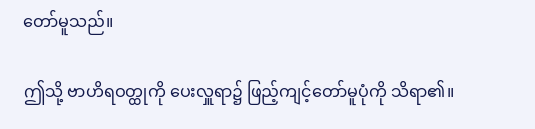တော်မူသည်။

ဤသို့ ဗာဟိရဝတ္ထုကို ပေးလှူရာ၌ ဖြည့်ကျင့်တော်မူပုံကို သိရာ၏။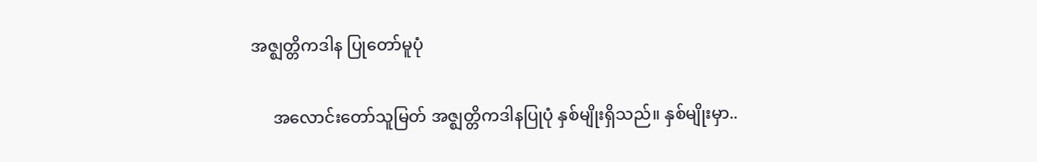အဇ္ဈတ္တိကဒါန ပြုတော်မူပုံ

     အလောင်းတော်သူမြတ် အဇ္ဈတ္တိကဒါနပြုပုံ နှစ်မျိုးရှိသည်။ နှစ်မျိုးမှာ..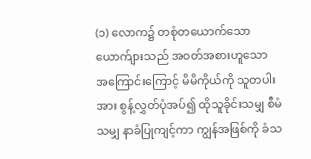(၁) လောက၌ တစုံတယောက်သော ယောက်ျားသည် အဝတ်အစားဟူသော အကြောင်းကြောင့် မိမိကိုယ်ကို သူတပါးအား စွန့်လွှတ်ပုံအပ်၍ ထိုသူခိုင်းသမျှ စီမံသမျှ နာခံပြုကျင့်ကာ ကျွန်အဖြစ်ကို ခံသ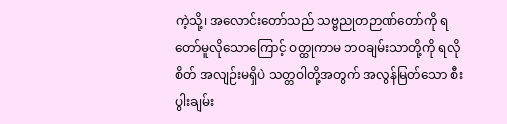ကဲ့သို့၊ အလောင်းတော်သည် သဗ္ဗညုတဉာဏ်တော်ကို ရတော်မူလိုသောကြောင့် ဝတ္ထုကာမ ဘဝချမ်းသာတို့ကို ရလိုစိတ် အလျဉ်းမရှိပဲ သတ္တဝါတို့အတွက် အလွန်မြတ်သော စီးပွါးချမ်း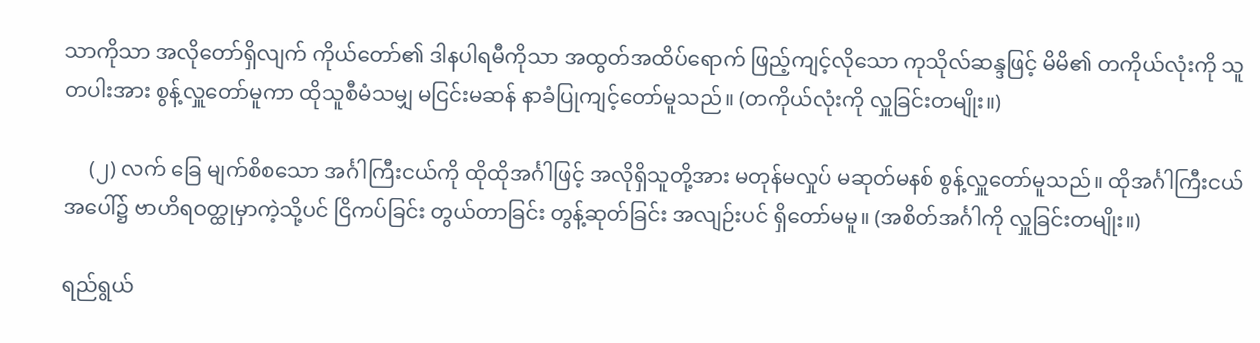သာကိုသာ အလိုတော်ရှိလျက် ကိုယ်တော်၏ ဒါနပါရမီကိုသာ အထွတ်အထိပ်ရောက် ဖြည့်ကျင့်လိုသော ကုသိုလ်ဆန္ဒဖြင့် မိမိ၏ တကိုယ်လုံးကို သူတပါးအား စွန့်လှူတော်မူကာ ထိုသူစီမံသမျှ မငြင်းမဆန် နာခံပြုကျင့်တော်မူသည်။ (တကိုယ်လုံးကို လှူခြင်းတမျိုး။)

     (၂) လက် ခြေ မျက်စိစသော အင်္ဂါကြီးငယ်ကို ထိုထိုအင်္ဂါဖြင့် အလိုရှိသူတို့အား မတုန်မလှုပ် မဆုတ်မနစ် စွန့်လှူတော်မူသည်။ ထိုအင်္ဂါကြီးငယ်အပေါ်၌ ဗာဟိရဝတ္ထုမှာကဲ့သို့ပင် ငြိကပ်ခြင်း တွယ်တာခြင်း တွန့်ဆုတ်ခြင်း အလျဉ်းပင် ရှိတော်မမူ။ (အစိတ်အင်္ဂါကို လှူခြင်းတမျိုး။)

ရည်ရွယ်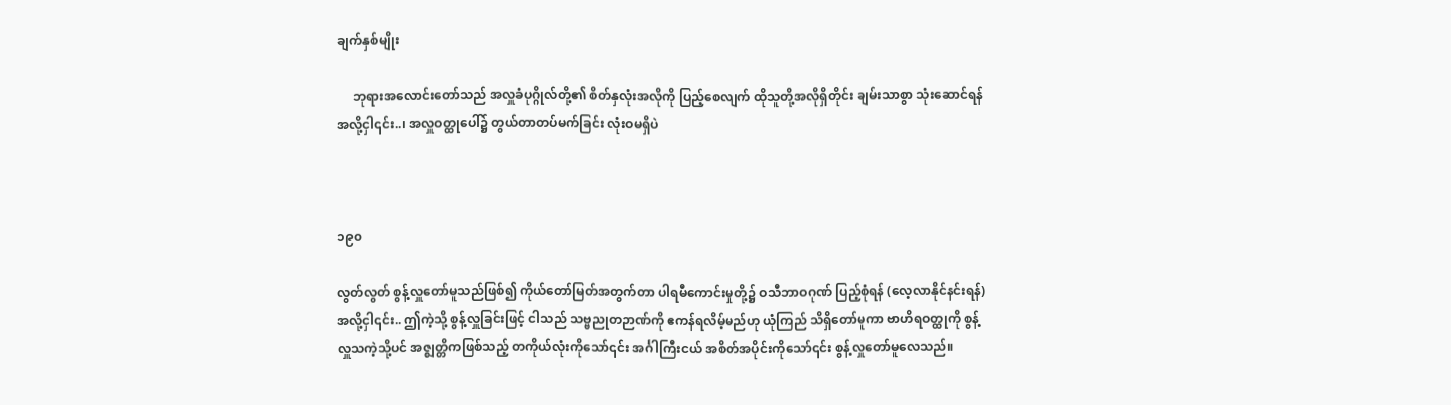ချက်နှစ်မျိုး

     ဘုရားအလောင်းတော်သည် အလှူခံပုဂ္ဂိုလ်တို့၏ စိတ်နှလုံးအလိုကို ပြည့်စေလျက် ထိုသူတို့အလိုရှိတိုင်း ချမ်းသာစွာ သုံးဆောင်ရန်အလို့ငှါ၎င်း..၊ အလှူဝတ္ထုပေါ်၌ တွယ်တာတပ်မက်ခြင်း လုံးဝမရှိပဲ



၁၉၀

လွတ်လွတ် စွန့်လှူတော်မူသည်ဖြစ်၍ ကိုယ်တော်မြတ်အတွက်တာ ပါရမီကောင်းမှုတို့၌ ဝသီဘာဝဂုဏ် ပြည့်စုံရန် (လေ့လာနိုင်နင်းရန်) အလို့ငှါ၎င်း.. ဤကဲ့သို့ စွန့်လှူခြင်းဖြင့် ငါသည် သဗ္ဗညုတဉာဏ်ကို ဧကန်ရလိမ့်မည်ဟု ယုံကြည် သိရှိတော်မူကာ ဗာဟိရဝတ္ထုကို စွန့်လှူသကဲ့သို့ပင် အဇ္ဈတ္တိကဖြစ်သည့် တကိုယ်လုံးကိုသော်၎င်း အင်္ဂါကြီးငယ် အစိတ်အပိုင်းကိုသော်၎င်း စွန့်လှူတော်မူလေသည်။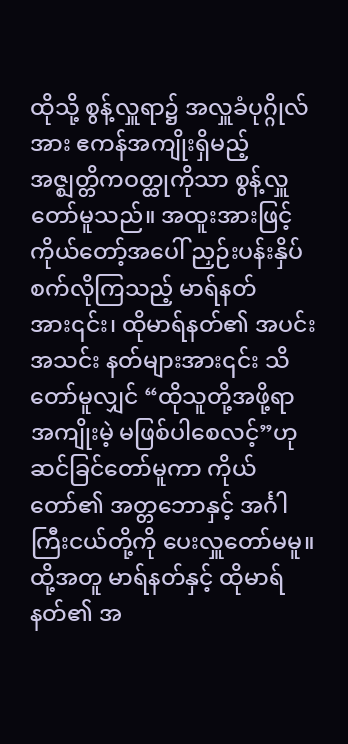ထိုသို့ စွန့်လှူရာ၌ အလှူခံပုဂ္ဂိုလ်အား ဧကန်အကျိုးရှိမည့် အဇ္ဈတ္တိကဝတ္ထုကိုသာ စွန့်လှူတော်မူသည်။ အထူးအားဖြင့် ကိုယ်တော့်အပေါ် ညှဉ်းပန်းနှိပ်စက်လိုကြသည့် မာရ်နတ်အား၎င်း၊ ထိုမာရ်နတ်၏ အပင်းအသင်း နတ်များအား၎င်း သိတော်မူလျှင် “ထိုသူတို့အဖို့ရာ အကျိုးမဲ့ မဖြစ်ပါစေလင့်”ဟု ဆင်ခြင်တော်မူကာ ကိုယ်တော်၏ အတ္တဘောနှင့် အင်္ဂါကြီးငယ်တို့ကို ပေးလှူတော်မမူ။ ထို့အတူ မာရ်နတ်နှင့် ထိုမာရ်နတ်၏ အ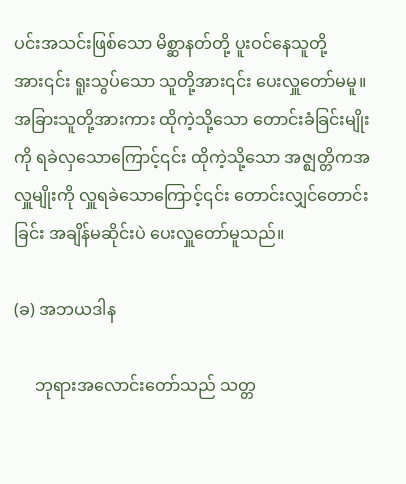ပင်းအသင်းဖြစ်သော မိစ္ဆာနတ်တို့ ပူးဝင်နေသူတို့အား၎င်း ရူးသွပ်သော သူတို့အား၎င်း ပေးလှူတော်မမူ။ အခြားသူတို့အားကား ထိုကဲ့သို့သော တောင်းခံခြင်းမျိုးကို ရခဲလှသောကြောင့်၎င်း ထိုကဲ့သို့သော အဇ္ဈတ္တိကအလှူမျိုးကို လှူရခဲသောကြောင့်၎င်း တောင်းလျှင်တောင်းခြင်း အချိန်မဆိုင်းပဲ ပေးလှူတော်မူသည်။

(ခ) အဘယဒါန

     ဘုရားအလောင်းတော်သည် သတ္တ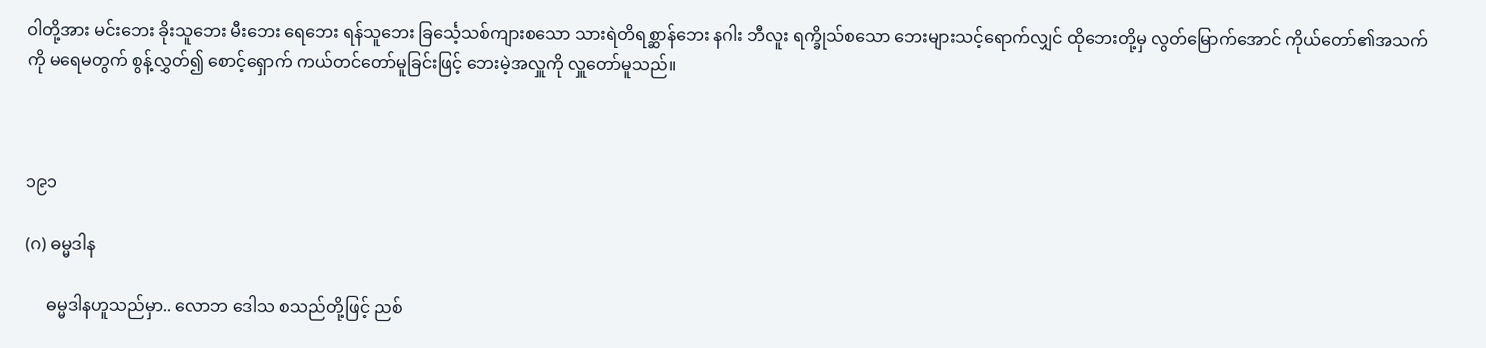ဝါတို့အား မင်းဘေး ခိုးသူဘေး မီးဘေး ရေဘေး ရန်သူဘေး ခြင်္သေ့သစ်ကျားစသော သားရဲတိရစ္ဆာန်ဘေး နဂါး ဘီလူး ရက္ခိုသ်စသော ဘေးများသင့်ရောက်လျှင် ထိုဘေးတို့မှ လွတ်မြောက်အောင် ကိုယ်တော်၏အသက်ကို မရေမတွက် စွန့်လွှတ်၍ စောင့်ရှောက် ကယ်တင်တော်မူခြင်းဖြင့် ဘေးမဲ့အလှူကို လှူတော်မူသည်။



၁၉၁

(ဂ) ဓမ္မဒါန

     ဓမ္မဒါနဟူသည်မှာ.. လောဘ ဒေါသ စသည်တို့ဖြင့် ညစ်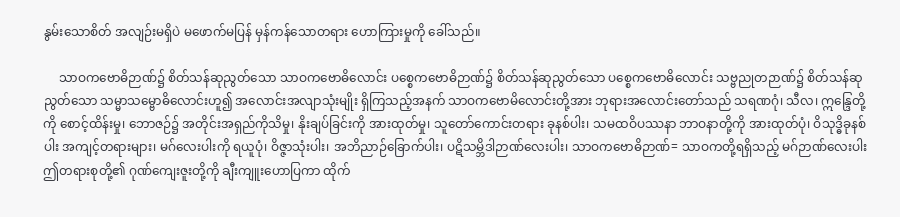နွမ်းသောစိတ် အလျဉ်းမရှိပဲ မဖောက်မပြန် မှန်ကန်သောတရား ဟောကြားမှုကို ခေါ်သည်။

     သာဝကဗောဓိဉာဏ်၌ စိတ်သန်ဆုညွတ်သော သာဝကဗောဓိလောင်း ပစ္စေကဗောဓိဉာဏ်၌ စိတ်သန်ဆုညွတ်သော ပစ္စေကဗောဓိလောင်း သဗ္ဗညုတဉာဏ်၌ စိတ်သန်ဆုညွတ်သော သမ္မာသမ္ဗောဓိလောင်းဟူ၍ အလောင်းအလျာသုံးမျိုး ရှိကြသည့်အနက် သာဝကဗောမိလောင်းတို့အား ဘုရားအလောင်းတော်သည် သရဏဂုံ၊ သီလ၊ ဣန္ဒြေတို့ကို စောင့်ထိန်းမှု၊ ဘောဇဉ်၌ အတိုင်းအရှည်ကိုသိမှု၊ နိုးချပ်ခြင်းကို အားထုတ်မှု၊ သူတော်ကောင်းတရား ခုနစ်ပါး၊ သမထဝိပဿနာ ဘာဝနာတို့ကို အားထုတ်ပုံ၊ ဝိသုဒ္ဓိခုနစ်ပါး အကျင့်တရားများ၊ မဂ်လေးပါးကို ရယူပုံ၊ ဝိဇ္ဇာသုံးပါး၊ အဘိညာဉ်ခြောက်ပါး၊ ပဋိသမ္ဘိဒါဉာဏ်လေးပါး၊ သာဝကဗောဓိဉာဏ်= သာဝကတို့ရရှိသည့် မဂ်ဉာဏ်လေးပါး ဤတရားစုတို့၏ ဂုဏ်ကျေးဇူးတို့ကို ချီးကျူးဟောပြကာ ထိုက်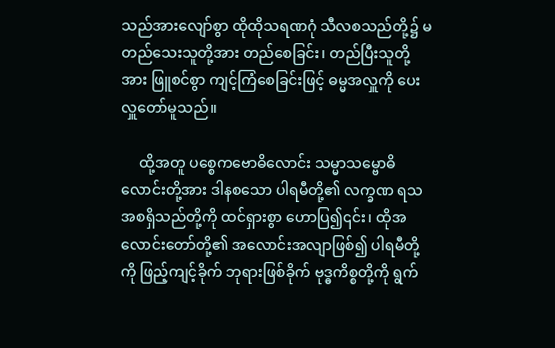သည်အားလျော်စွာ ထိုထိုသရဏဂုံ သီလစသည်တို့၌ မတည်သေးသူတို့အား တည်စေခြင်း၊ တည်ပြီးသူတို့အား ဖြူစင်စွာ ကျင့်ကြံစေခြင်းဖြင့် ဓမ္မအလှူကို ပေးလှူတော်မူသည်။

     ထို့အတူ ပစ္စေကဗောဓိလောင်း သမ္မာသမ္ဗောဓိလောင်းတို့အား ဒါနစသော ပါရမီတို့၏ လက္ခဏ ရသ အစရှိသည်တို့ကို ထင်ရှားစွာ ဟောပြ၍၎င်း၊ ထိုအလောင်းတော်တို့၏ အလောင်းအလျာဖြစ်၍ ပါရမီတို့ကို ဖြည့်ကျင့်ခိုက် ဘုရားဖြစ်ခိုက် ဗုဒ္ဓကိစ္စတို့ကို ရွက်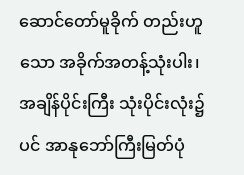ဆောင်တော်မူခိုက် တည်းဟူသော အခိုက်အတန့်သုံးပါး၊ အချိန်ပိုင်းကြီး သုံးပိုင်းလုံး၌ပင် အာနုဘော်ကြီးမြတ်ပုံ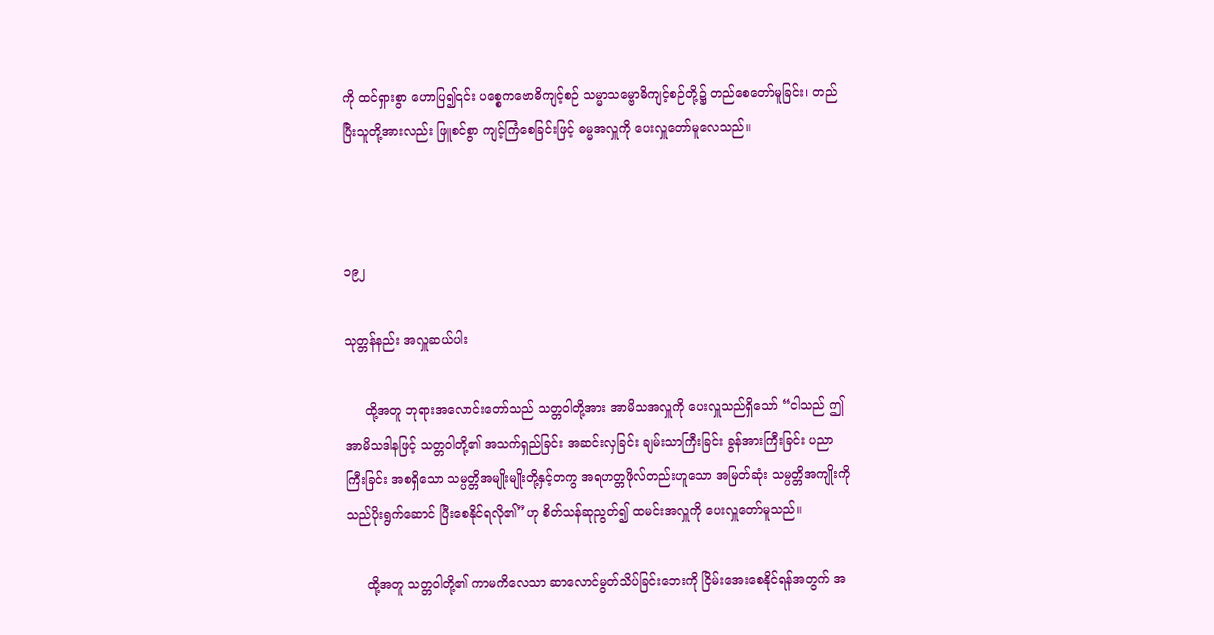ကို ထင်ရှားစွာ ဟောပြ၍၎င်း ပစ္စေကဗောဓိကျင့်စဉ် သမ္မာသမ္ဗောဓိကျင့်စဉ်တို့၌ တည်စေတော်မူခြင်း၊ တည်ပြီးသူတို့အားလည်း ဖြူစင်စွာ ကျင့်ကြံစေခြင်းဖြင့် ဓမ္မအလှူကို ပေးလှူတော်မူလေသည်။



၁၉၂

သုတ္တန်နည်း အလှူဆယ်ပါး

     ထို့အတူ ဘုရားအလောင်းတော်သည် သတ္တဝါတို့အား အာမိသအလှူကို ပေးလှူသည်ရှိသော် “ငါသည် ဤအာမိသဒါနဖြင့် သတ္တဝါတို့၏ အသက်ရှည်ခြင်း အဆင်းလှခြင်း ချမ်းသာကြီးခြင်း ခွန်အားကြီးခြင်း ပညာကြီးခြင်း အစရှိသော သမ္ပတ္တိအမျိုးမျိုးတို့နှင့်တကွ အရဟတ္တဖိုလ်တည်းဟူသော အမြတ်ဆုံး သမ္ပတ္တိအကျိုးကို သည်ပိုးရွက်ဆောင် ပြီးစေနိုင်ရလို၏”ဟု စိတ်သန်ဆုညွတ်၍ ထမင်းအလှူကို ပေးလှူတော်မူသည်။

     ထို့အတူ သတ္တဝါတို့၏ ကာမကိလေသာ ဆာလောင်မွတ်သိပ်ခြင်းဘေးကို ငြိမ်းအေးစေနိုင်ရန်အတွက် အ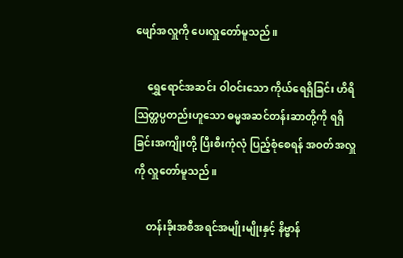ဖျော်အလှူကို ပေးလှူတော်မူသည်။

     ရွှေရောင်အဆင်း ဝါဝင်းသော ကိုယ်ရေရှိခြင်း ဟိရိဩတ္တပ္ပတည်းဟူသော ဓမ္မအဆင်တန်းဆာတို့ကို ရရှိခြင်းအကျိုးတို့ ပြီးစီးကုံလုံ ပြည့်စုံစေရန် အဝတ်အလှူကို လှူတော်မူသည်။

     တန်းခိုးအစီအရင်အမျိုးမျိုးနှင့် နိဗ္ဗာန်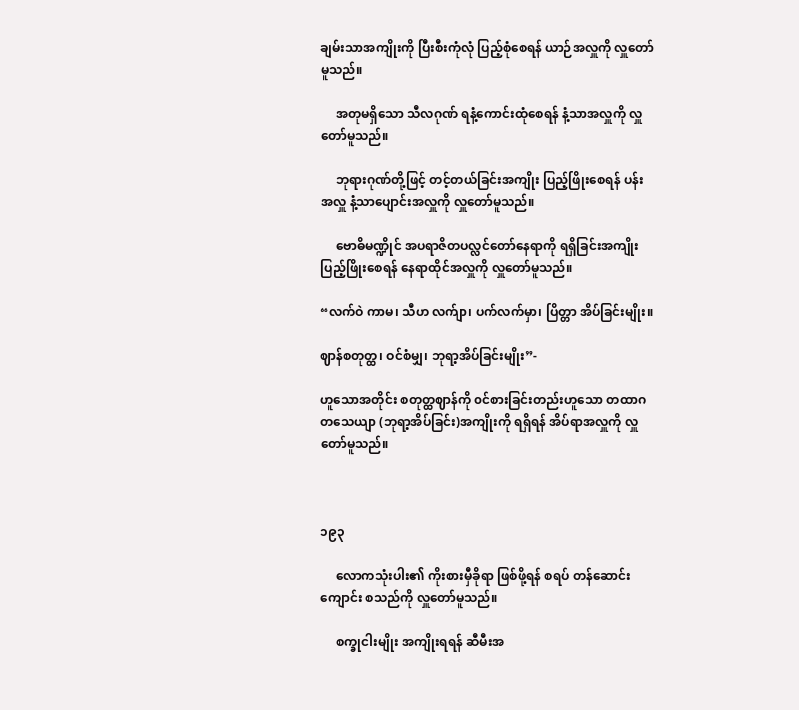ချမ်းသာအကျိုးကို ပြီးစီးကုံလုံ ပြည့်စုံစေရန် ယာဉ်အလှူကို လှူတော်မူသည်။

     အတုမရှိသော သီလဂုဏ် ရနံ့ကောင်းထုံစေရန် နံ့သာအလှူကို လှူတော်မူသည်။

     ဘုရားဂုဏ်တို့ဖြင့် တင့်တယ်ခြင်းအကျိုး ပြည့်ဖြိုးစေရန် ပန်းအလှူ နံ့သာပျောင်းအလှူကို လှူတော်မူသည်။

     ဗောဓိမဏ္ဍိုင် အပရာဇိတပလ္လင်တော်နေရာကို ရရှိခြင်းအကျိုး ပြည့်ဖြိုးစေရန် နေရာထိုင်အလှူကို လှူတော်မူသည်။

“လက်ဝဲ ကာမ၊ သီဟ လက်ျာ၊ ပက်လက်မှာ၊ ပြိတ္တာ အိပ်ခြင်းမျိုး။

ဈာန်စတုတ္ထ၊ ဝင်စံမျှ၊ ဘုရာ့အိပ်ခြင်းမျိုး”-

ဟူသောအတိုင်း စတုတ္ထဈာန်ကို ၀င်စားခြင်းတည်းဟူသော တထာဂတသေယျာ (ဘုရာ့အိပ်ခြင်း)အကျိုးကို ရရှိရန် အိပ်ရာအလှူကို လှူတော်မူသည်။



၁၉၃

     လောကသုံးပါး၏ ကိုးစားမှီခိုရာ ဖြစ်ဖို့ရန် စရပ် တန်ဆောင်း ကျောင်း စသည်ကို လှူတော်မူသည်။

     စက္ခုငါးမျိုး အကျိုးရရန် ဆီမီးအ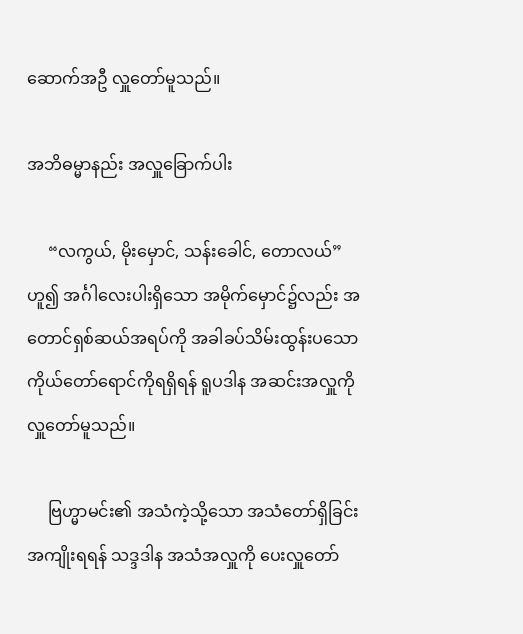ဆောက်အဦ လှူတော်မူသည်။

အဘိဓမ္မာနည်း အလှူခြောက်ပါး

     “လကွယ်, မိုးမှောင်, သန်းခေါင်, တောလယ်”ဟူ၍ အင်္ဂါလေးပါးရှိသော အမိုက်မှောင်၌လည်း အတောင်ရှစ်ဆယ်အရပ်ကို အခါခပ်သိမ်းထွန်းပသော ကိုယ်တော်ရောင်ကိုရရှိရန် ရူပဒါန အဆင်းအလှူကို လှူတော်မူသည်။

     ဗြဟ္မာမင်း၏ အသံကဲ့သို့သော အသံတော်ရှိခြင်းအကျိုးရရန် သဒ္ဒဒါန အသံအလှူကို ပေးလှူတော်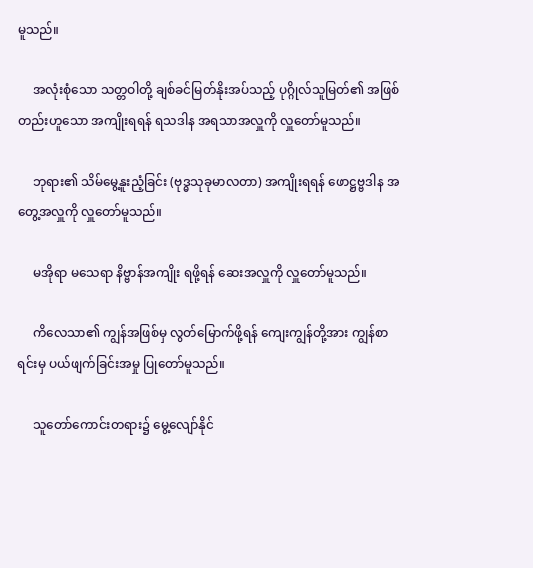မူသည်။

     အလုံးစုံသော သတ္တဝါတို့ ချစ်ခင်မြတ်နိုးအပ်သည့် ပုဂ္ဂိုလ်သူမြတ်၏ အဖြစ်တည်းဟူသော အကျိုးရရန် ရသဒါန အရသာအလှူကို လှူတော်မူသည်။

     ဘုရား၏ သိမ်မွေ့နူးညံ့ခြင်း (ဗုဒ္ဓသုခုမာလတာ) အကျိုးရရန် ဖောဋ္ဌဗ္ဗဒါန အတွေ့အလှူကို လှူတော်မူသည်။

     မအိုရာ မသေရာ နိဗ္ဗာန်အကျိုး ရဖို့ရန် ဆေးအလှူကို လှူတော်မူသည်။

     ကိလေသာ၏ ကျွန်အဖြစ်မှ လွတ်မြောက်ဖို့ရန် ကျေးကျွန်တို့အား ကျွန်စာရင်းမှ ပယ်ဖျက်ခြင်းအမှု ပြုတော်မူသည်။

     သူတော်ကောင်းတရား၌ မွေ့လျော်နိုင်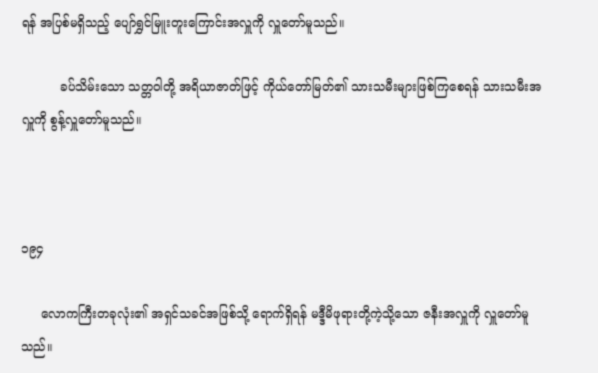ရန် အပြစ်မရှိသည့် ပျော်ရွှင်မြူးတူးကြောင်းအလှူကို လှူတော်မူသည်။

          ခပ်သိမ်းသော သတ္တဝါတို့ အရိယာဇာတ်ဖြင့် ကိုယ်တော်မြတ်၏ သားသမီးများဖြစ်ကြစေရန် သားသမီးအလှူကို စွန့်လှူတော်မူသည်။



၁၉၄

     လောကကြီးတခုလုံး၏ အရှင်သခင်အဖြစ်သို့ ရောက်ရှိရန် မဒ္ဒီမိဖုရားတို့ကဲ့သို့သော ဇနီးအလှူကို လှူတော်မူသည်။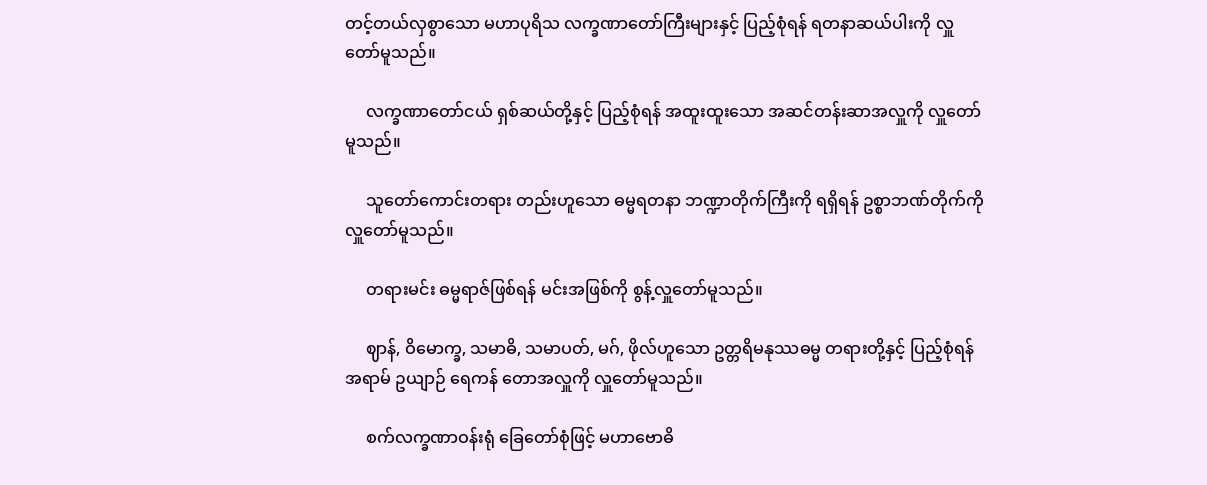တင့်တယ်လှစွာသော မဟာပုရိသ လက္ခဏာတော်ကြီးများနှင့် ပြည့်စုံရန် ရတနာဆယ်ပါးကို လှူတော်မူသည်။

     လက္ခဏာတော်ငယ် ရှစ်ဆယ်တို့နှင့် ပြည့်စုံရန် အထူးထူးသော အဆင်တန်းဆာအလှူကို လှူတော်မူသည်။

     သူတော်ကောင်းတရား တည်းဟူသော ဓမ္မရတနာ ဘဏ္ဍာတိုက်ကြီးကို ရရှိရန် ဥစ္စာဘဏ်တိုက်ကို လှူတော်မူသည်။

     တရားမင်း ဓမ္မရာဇ်ဖြစ်ရန် မင်းအဖြစ်ကို စွန့်လှူတော်မူသည်။

     ဈာန်, ဝိမောက္ခ, သမာဓိ, သမာပတ်, မဂ်, ဖိုလ်ဟူသော ဥတ္တရိမနုဿဓမ္မ တရားတို့နှင့် ပြည့်စုံရန် အရာမ် ဥယျာဉ် ရေကန် တောအလှူကို လှူတော်မူသည်။

     စက်လက္ခဏာဝန်းရုံ ခြေတော်စုံဖြင့် မဟာဗောဓိ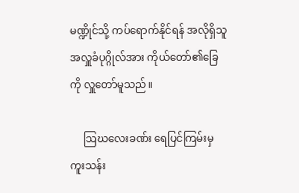မဏ္ဍိုင်သို့ ကပ်ရောက်နိုင်ရန် အလိုရှိသူ အလှူခံပုဂ္ဂိုလ်အား ကိုယ်တော်၏ခြေကို လှူတော်မူသည်။

     ဩဃလေးခဏ်း ရေပြင်ကြမ်းမှ ကူးသန်း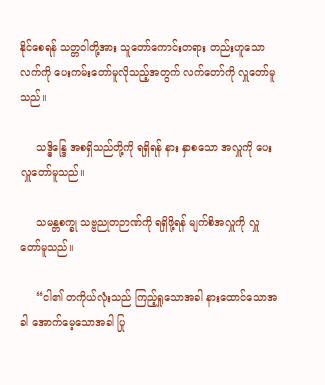နိုင်စေရန် သတ္တဝါတို့အား သူတော်ကောင်းတရား တည်းဟူသော လက်ကို ပေးကမ်းတော်မူလိုသည့်အတွက် လက်တော်ကို လှူတော်မူသည်။

     သဒ္ဓိန္ဒြေ အစရှိသည်တို့ကို ရရှိရန် နား နှာစသော အလှူကို ပေးလှူတော်မူသည်။

     သမန္တစက္ခု သဗ္ဗညုတဉာဏ်ကို ရရှိဖို့ရန် မျက်စိအလှူကို လှူတော်မူသည်။

     “ငါ၏ တကိုယ်လုံးသည် ကြည့်ရှုသောအခါ နားထောင်သောအခါ အောက်မေ့သောအခါ ပြု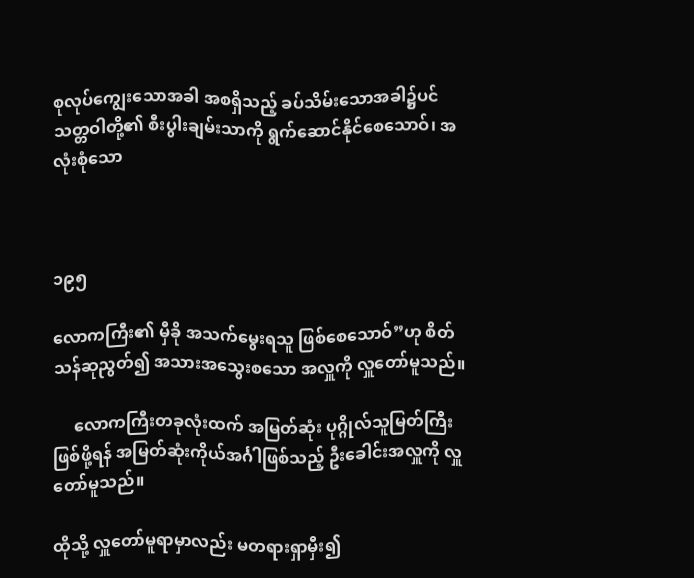စုလုပ်ကျွေးသောအခါ အစရှိသည့် ခပ်သိမ်းသောအခါ၌ပင် သတ္တဝါတို့၏ စီးပွါးချမ်းသာကို ရွက်ဆောင်နိုင်စေသောဝ်၊ အလုံးစုံသော



၁၉၅

လောကကြီး၏ မှီခို အသက်မွေးရသူ ဖြစ်စေသောဝ်”ဟု စိတ်သန်ဆုညွတ်၍ အသားအသွေးစသော အလှူကို လှူတော်မူသည်။

     လောကကြီးတခုလုံးထက် အမြတ်ဆုံး ပုဂ္ဂိုလ်သူမြတ်ကြီး ဖြစ်ဖို့ရန် အမြတ်ဆုံးကိုယ်အင်္ဂါဖြစ်သည့် ဦးခေါင်းအလှူကို လှူတော်မူသည်။

ထိုသို့ လှူတော်မူရာမှာလည်း မတရားရှာမှီး၍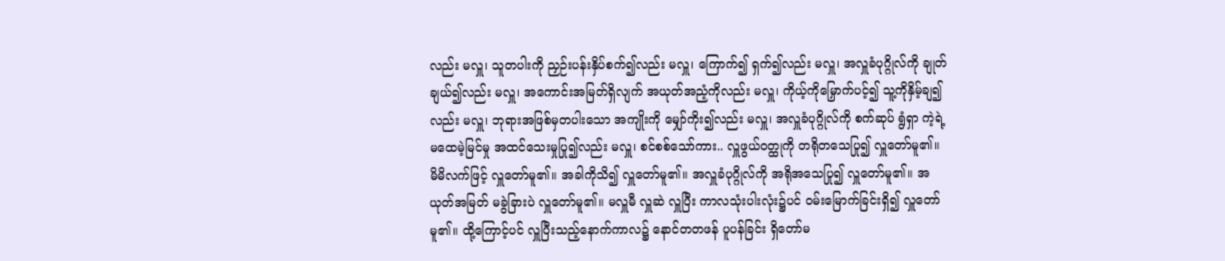လည်း မလှူ၊ သူတပါးကို ညှဉ်းပန်းနှိပ်စက်၍လည်း မလှူ၊ ကြောက်၍ ရှက်၍လည်း မလှူ၊ အလှူခံပုဂ္ဂိုလ်ကို ချုတ်ချယ်၍လည်း မလှူ၊ အကောင်းအမြတ်ရှိလျက် အယုတ်အညံ့ကိုလည်း မလှူ၊ ကိုယ့်ကိုမြှောက်ပင့်၍ သူ့ကိုနှိမ့်ချ၍လည်း မလှူ၊ ဘုရားအဖြစ်မှတပါးသော အကျိုးကို မျှော်ကိုး၍လည်း မလှူ၊ အလှူခံပုဂ္ဂိုလ်ကို စက်ဆုပ် ရွံရှာ ကဲ့ရဲ့ မထေမဲ့မြင်မှု အထင်သေးမှုပြု၍လည်း မလှူ၊ စင်စစ်သော်ကား.. လှူဖွယ်ဝတ္ထုကို တရိုတသေပြု၍ လှူတော်မူ၏။ မိမိလက်ဖြင့် လှူတော်မူ၏။ အခါကိုသိ၍ လှူတော်မူ၏။ အလှူခံပုဂ္ဂိုလ်ကို အရိုအသေပြု၍ လှူတော်မူ၏။ အယုတ်အမြတ် မခွဲခြားပဲ လှူတော်မူ၏။ မလှူမီ လှူဆဲ လှူပြီး ကာလသုံးပါးလုံး၌ပင် ဝမ်းမြောက်ခြင်းရှိ၍ လှူတော်မူ၏။ ထို့ကြောင့်ပင် လှူပြီးသည့်နောက်ကာလ၌ နောင်တတဖန် ပူပန်ခြင်း ရှိတော်မ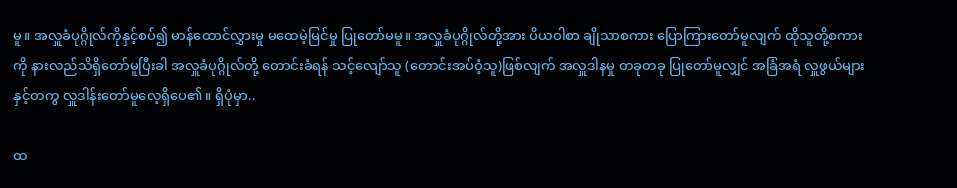မူ။ အလှူခံပုဂ္ဂိုလ်ကိုနှင့်စပ်၍ မာန်ထောင်လွှားမှု မထေမဲ့မြင်မှု ပြုတော်မမူ။ အလှူခံပုဂ္ဂိုလ်တို့အား ပိယဝါစာ ချိုသာစကား ပြောကြားတော်မူလျက် ထိုသူတို့စကားကို နားလည်သိရှိတော်မူပြီးခါ အလှူခံပုဂ္ဂိုလ်တို့ တောင်းခံရန် သင့်လျော်သူ (တောင်းအပ်ဝံ့သူ)ဖြစ်လျက် အလှူဒါနမှု တခုတခု ပြုတော်မူလျှင် အခြံအရံ လှူဖွယ်များနှင့်တကွ လှူဒါန်းတော်မူလေ့ရှိပေ၏။ ရှိပုံမှာ..

ထ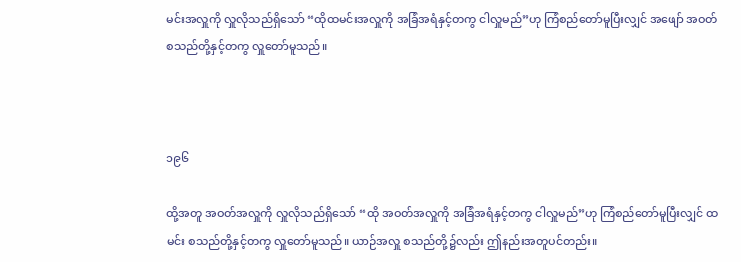မင်းအလှူကို လှူလိုသည်ရှိသော် “ထိုထမင်းအလှူကို အခြံအရံနှင့်တကွ ငါလှူမည်”ဟု ကြံစည်တော်မူပြီးလျှင် အဖျော် အဝတ် စသည်တို့နှင့်တကွ လှူတော်မူသည်။



၁၉၆

ထို့အတူ အဝတ်အလှူကို လှူလိုသည်ရှိသော် “ထို အဝတ်အလှူကို အခြံအရံနှင့်တကွ ငါလှူမည်”ဟု ကြံစည်တော်မူပြီးလျှင် ထမင်း စသည်တို့နှင့်တကွ လှူတော်မူသည်။ ယာဉ်အလှူ စသည်တို့၌လည်း ဤနည်းအတူပင်တည်း။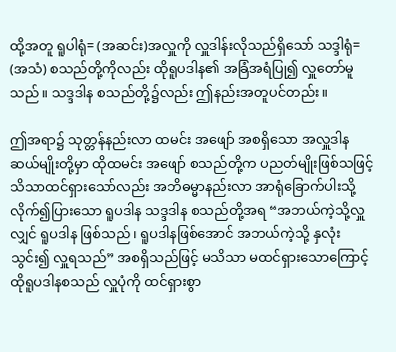ထို့အတူ ရူပါရုံ= (အဆင်း)အလှူကို လှူဒါန်းလိုသည်ရှိသော် သဒ္ဒါရုံ= (အသံ) စသည်တို့ကိုလည်း ထိုရူပဒါန၏ အခြံအရံပြု၍ လှူတော်မူသည်။ သဒ္ဒဒါန စသည်တို့၌လည်း ဤနည်းအတူပင်တည်း။

ဤအရာ၌ သုတ္တန်နည်းလာ ထမင်း အဖျော် အစရှိသော အလှူဒါနဆယ်မျိုးတို့မှာ ထိုထမင်း အဖျော် စသည်တို့က ပညတ်မျိုးဖြစ်သဖြင့် သိသာထင်ရှားသော်လည်း အဘိဓမ္မာနည်းလာ အာရုံခြောက်ပါးသို့လိုက်၍ပြားသော ရူပဒါန သဒ္ဒဒါန စသည်တို့အရ “အဘယ်ကဲ့သို့လှူလျှင် ရူပဒါန ဖြစ်သည်၊ ရူပဒါနဖြစ်အောင် အဘယ်ကဲ့သို့ နှလုံးသွင်း၍ လှူရသည်” အစရှိသည်ဖြင့် မသိသာ မထင်ရှားသောကြောင့် ထိုရူပဒါနစသည် လှူပုံကို ထင်ရှားစွာ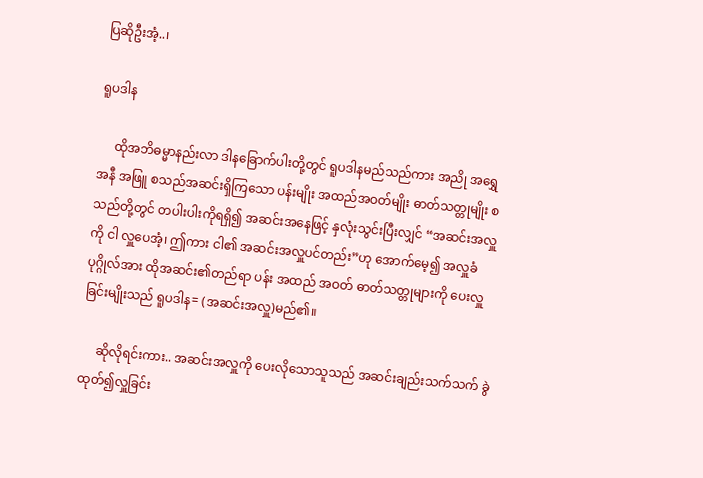ပြဆိုဦးအံ့..၊

ရူပဒါန

     ထိုအဘိဓမ္မာနည်းလာ ဒါနခြောက်ပါးတို့တွင် ရူပဒါနမည်သည်ကား အညို အရွှေ အနီ အဖြူ စသည်အဆင်းရှိကြသော ပန်းမျိုး အထည်အဝတ်မျိုး ဓာတ်သတ္တုမျိုး စသည်တို့တွင် တပါးပါးကိုရရှိ၍ အဆင်းအနေဖြင့် နှလုံးသွင်းပြီးလျှင် “အဆင်းအလှူကို ငါ လှူပေအံ့၊ ဤကား ငါ၏ အဆင်းအလှူပင်တည်း”ဟု အောက်မေ့၍ အလှူခံပုဂ္ဂိုလ်အား ထိုအဆင်း၏တည်ရာ ပန်း အထည် အဝတ် ဓာတ်သတ္တုများကို ပေးလှူခြင်းမျိုးသည် ရူပဒါန= (အဆင်းအလှူ)မည်၏။

     ဆိုလိုရင်းကား.. အဆင်းအလှူကို ပေးလိုသောသူသည် အဆင်းချည်းသက်သက် ခွဲထုတ်၍လှူခြင်း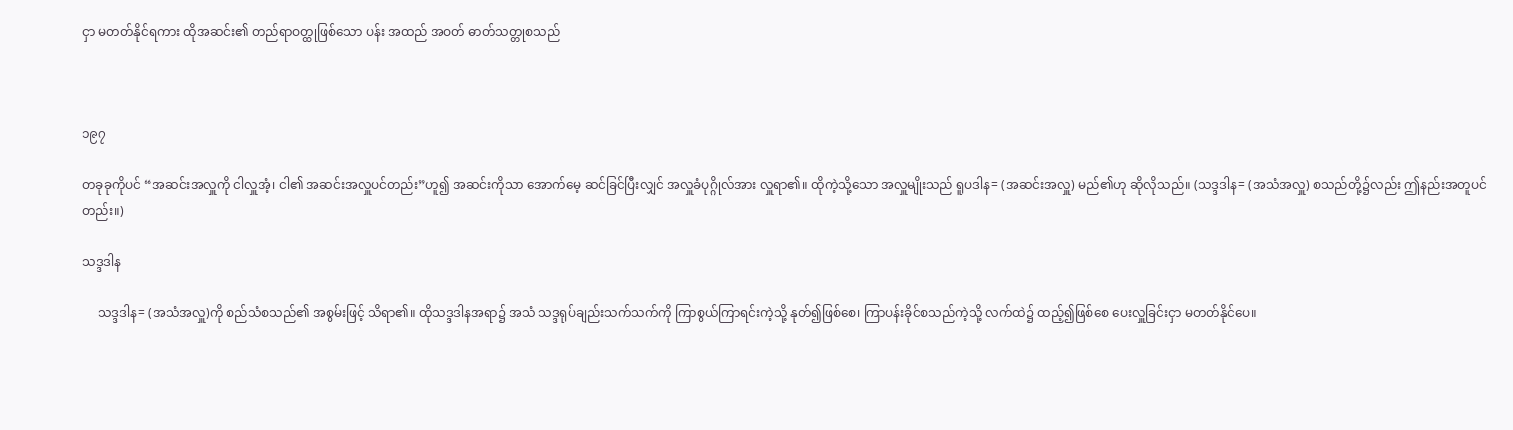ငှာ မတတ်နိုင်ရကား ထိုအဆင်း၏ တည်ရာဝတ္ထုဖြစ်သော ပန်း အထည် အဝတ် ဓာတ်သတ္တုစသည်



၁၉၇

တခုခုကိုပင် “အဆင်းအလှူကို ငါလှူအံ့၊ ငါ၏ အဆင်းအလှူပင်တည်း”ဟူ၍ အဆင်းကိုသာ အောက်မေ့ ဆင်ခြင်ပြီးလျှင် အလှူခံပုဂ္ဂိုလ်အား လှူရာ၏။ ထိုကဲ့သို့သော အလှူမျိုးသည် ရူပဒါန= (အဆင်းအလှူ) မည်၏ဟု ဆိုလိုသည်။ (သဒ္ဒဒါန= (အသံအလှူ) စသည်တို့၌လည်း ဤနည်းအတူပင်တည်း။)

သဒ္ဒဒါန

     သဒ္ဒဒါန= (အသံအလှူ)ကို စည်သံစသည်၏ အစွမ်းဖြင့် သိရာ၏။ ထိုသဒ္ဒဒါနအရာ၌ အသံ သဒ္ဒရုပ်ချည်းသက်သက်ကို ကြာစွယ်ကြာရင်းကဲ့သို့ နုတ်၍ဖြစ်စေ၊ ကြာပန်းခိုင်စသည်ကဲ့သို့ လက်ထဲ၌ ထည့်၍ဖြစ်စေ ပေးလှူခြင်းငှာ မတတ်နိုင်ပေ။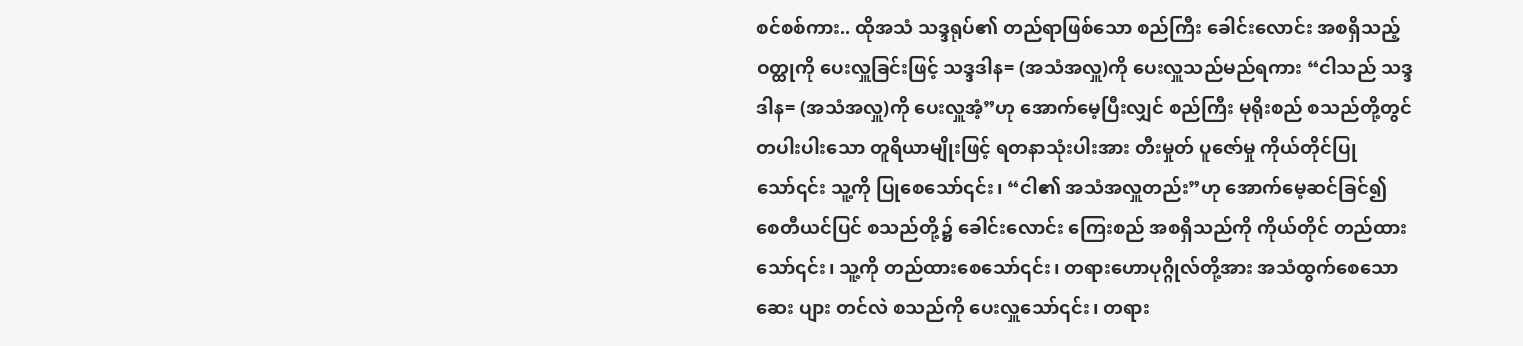စင်စစ်ကား.. ထိုအသံ သဒ္ဒရုပ်၏ တည်ရာဖြစ်သော စည်ကြီး ခေါင်းလောင်း အစရှိသည့်ဝတ္ထုကို ပေးလှူခြင်းဖြင့် သဒ္ဒဒါန= (အသံအလှူ)ကို ပေးလှူသည်မည်ရကား “ငါသည် သဒ္ဒဒါန= (အသံအလှူ)ကို ပေးလှူအံ့”ဟု အောက်မေ့ပြီးလျှင် စည်ကြီး မုရိုးစည် စသည်တို့တွင် တပါးပါးသော တူရိယာမျိုးဖြင့် ရတနာသုံးပါးအား တီးမှုတ် ပူဇော်မှု ကိုယ်တိုင်ပြုသော်၎င်း သူ့ကို ပြုစေသော်၎င်း၊ “ငါ၏ အသံအလှူတည်း”ဟု အောက်မေ့ဆင်ခြင်၍ စေတီယင်ပြင် စသည်တို့၌ ခေါင်းလောင်း ကြေးစည် အစရှိသည်ကို ကိုယ်တိုင် တည်ထားသော်၎င်း၊ သူ့ကို တည်ထားစေသော်၎င်း၊ တရားဟောပုဂ္ဂိုလ်တို့အား အသံထွက်စေသော ဆေး ပျား တင်လဲ စသည်ကို ပေးလှူသော်၎င်း၊ တရား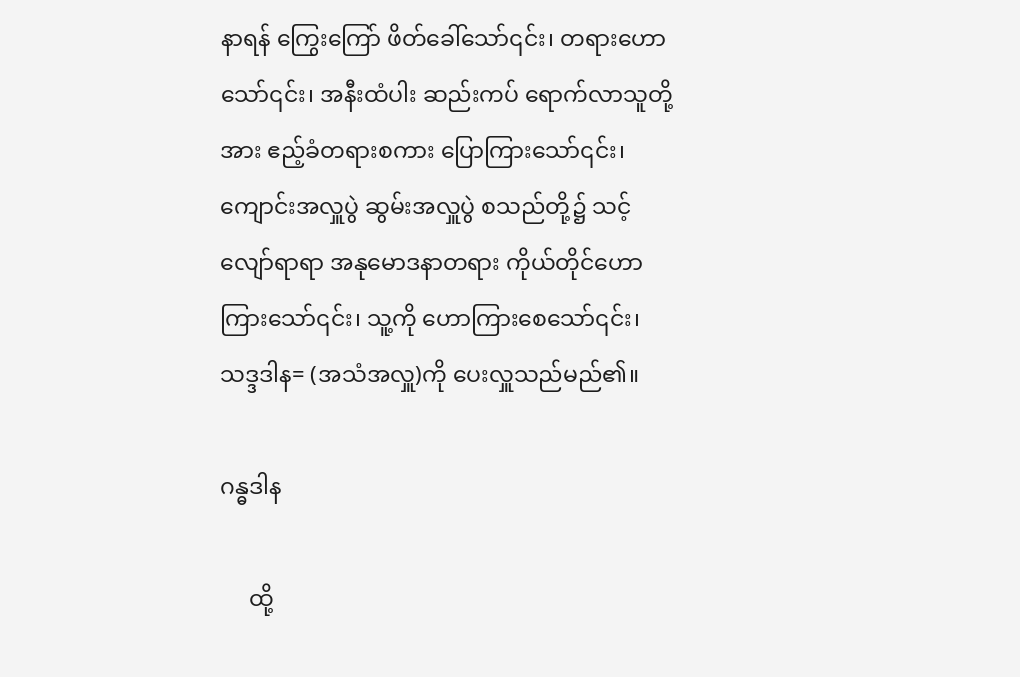နာရန် ကြွေးကြော် ဖိတ်ခေါ်သော်၎င်း၊ တရားဟောသော်၎င်း၊ အနီးထံပါး ဆည်းကပ် ရောက်လာသူတို့အား ဧည့်ခံတရားစကား ပြောကြားသော်၎င်း၊ ကျောင်းအလှူပွဲ ဆွမ်းအလှူပွဲ စသည်တို့၌ သင့်လျော်ရာရာ အနုမောဒနာတရား ကိုယ်တိုင်ဟောကြားသော်၎င်း၊ သူ့ကို ဟောကြားစေသော်၎င်း၊ သဒ္ဒဒါန= (အသံအလှူ)ကို ပေးလှူသည်မည်၏။

ဂန္ဓဒါန

     ထို့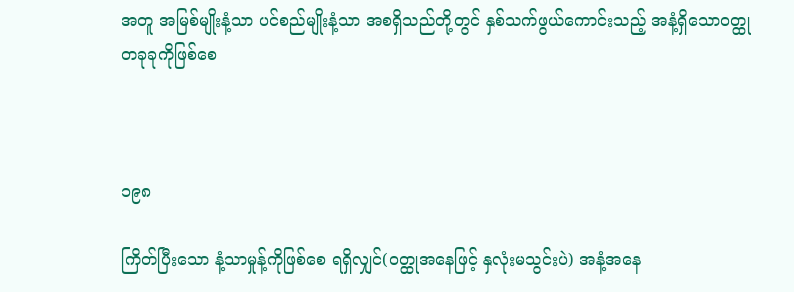အတူ အမြစ်မျိုးနံ့သာ ပင်စည်မျိုးနံ့သာ အစရှိသည်တို့တွင် နှစ်သက်ဖွယ်ကောင်းသည့် အနံ့ရှိသောဝတ္ထု တခုခုကိုဖြစ်စေ



၁၉၈

ကြိတ်ပြီးသော နံ့သာမှုန့်ကိုဖြစ်စေ ရရှိလျှင်(ဝတ္ထုအနေဖြင့် နှလုံးမသွင်းပဲ) အနံ့အနေ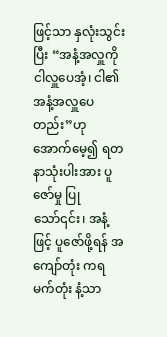ဖြင့်သာ နှလုံးသွင်းပြီး “အနံ့အလှူကို ငါလှူပေအံ့၊ ငါ၏ အနံ့အလှူပေတည်း”ဟု အောက်မေ့၍ ရတနာသုံးပါးအား ပူဇော်မှု ပြုသော်၎င်း၊ အနံ့ဖြင့် ပူဇော်ဖို့ရန် အကျော်တုံး ကရမက်တုံး နံ့သာ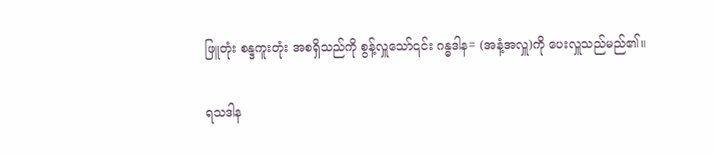ဖြူတုံး စန္ဒကူးတုံး အစရှိသည်ကို စွန့်လှူသော်၎င်း ဂန္ဓဒါန= (အနံ့အလှူ)ကို ပေးလှူသည်မည်၏။

ရသဒါန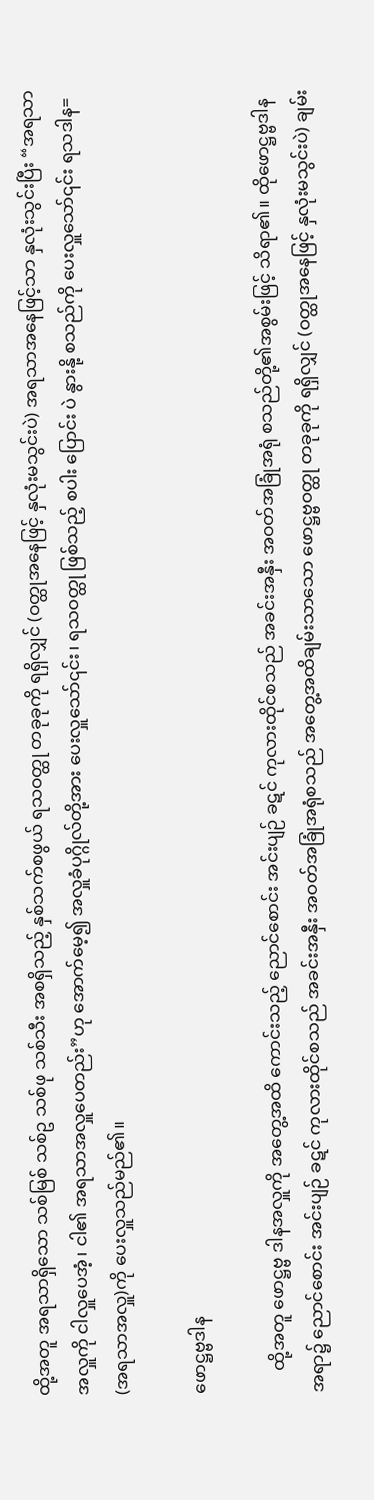ထို့အတူ အရသာရှိသော သစ်မြစ် သစ်ဥ သစ်ဖု သစ်သီး အစရှိသည့် နှစ်သက်စဖွယ် ရသဝတ္ထု တခုခုကို ရရှိလျှင် (ဝတ္ထုအနေဖြင့် နှလုံးမသွင်းပဲ) အရသာအနေဖြင့်သာ နှလုံးသွင်းပြီး “အရသာအလှူကို ငါလှူပေအံ့၊ ငါ၏ အရသာအလှူပေတည်း”ဟု အောက်မေ့၍ အလှူခံပုဂ္ဂိုလ်တို့အား ပေးလှူသော်၎င်း၊ ရသဝတ္ထု ဖြစ်သည့် စပါး ပြောင်း ပဲ နွားနို့ စသည်ကို ပေးလှူသော်၎င်း ရသဒါန= (အရသာအလှူ)ကို ပေးလှူသည်မည်၏။

ဖောဋ္ဌဗ္ဗဒါန

     ထို့အတူ ဖောဋ္ဌဗ္ဗ ဒါနအလှူကို အတွေ့အထိ ကောင်းသည့် ညောင်စောင်း အင်းပျဉ် ခဋင် ကုလားထိုင်စသည် အခင်းအနှီး အဝတ်အခြုံအရုံ စသည်တို့၏အစွမ်းဖြင့် သိရာ၏။ ထိုဖောဋ္ဌဗ္ဗဒါနအရာ၌ ညောင်စောင်း အင်းပျဉ် ခဋင် ကုလားထိုင်စသည် အခင်းအနှီး အဝတ်အခြုံအရုံစသည် အတွေ့အထိချမ်းသာသော ဖောဋ္ဌဗ္ဗဝတ္ထု တခုခုကို ရရှိလျှင် (ဝတ္ထုအနေဖြင့် နှလုံးမသွင်းပဲ) ချမ်း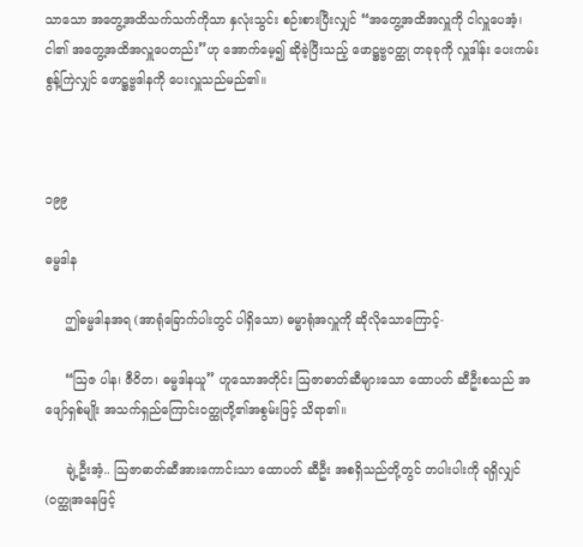သာသော အတွေ့အထိသက်သက်ကိုသာ နှလုံးသွင်း စဉ်းစားပြီးလျှင် “အတွေ့အထိအလှူကို ငါလှူပေအံ့၊ ငါ၏ အတွေ့အထိအလှူပေတည်း”ဟု အောက်မေ့၍ ဆိုခဲ့ပြီးသည့် ဖောဋ္ဌဗ္ဗဝတ္ထု တခုခုကို လှူဒါန်း ပေးကမ်း စွန့်ကြဲလျှင် ဖောဋ္ဌဗ္ဗဒါနကို ပေးလှူသည်မည်၏။



၁၉၉

ဓမ္မဒါန

     ဤဓမ္မဒါနအရ (အာရုံခြောက်ပါးတွင် ပါရှိသော) ဓမ္မာရုံအလှူကို ဆိုလိုသောကြောင့်-

     “ဩဇ ပါန၊ ဇီဝိတ၊ ဓမ္မဒါနယူ” ဟူသောအတိုင်း ဩဇာဓာတ်ဆီများသော ထောပတ် ဆီဦးစသည် အဖျော်ရှစ်မျိုး အသက်ရှည်ကြောင်းဝတ္ထုတို့၏အစွမ်းဖြင့် သိရာ၏။

     ချဲ့ဦးအံ့.. ဩဇာဓာတ်ဆီအားကောင်းသာ ထောပတ် ဆီဦး အစရှိသည်တို့တွင် တပါးပါးကို ရရှိလျှင် (ဝတ္ထုအနေဖြင့်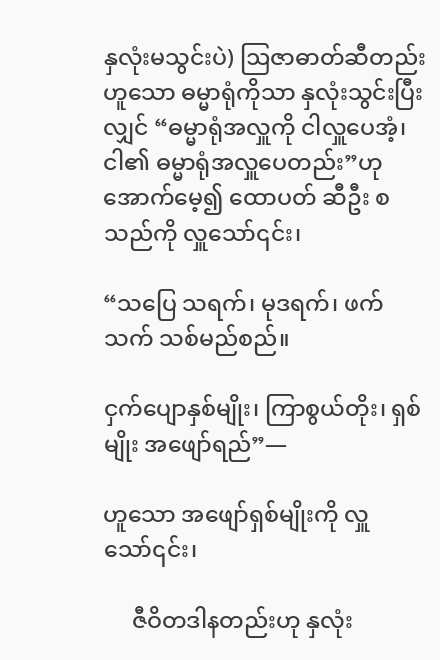နှလုံးမသွင်းပဲ) ဩဇာဓာတ်ဆီတည်းဟူသော ဓမ္မာရုံကိုသာ နှလုံးသွင်းပြီးလျှင် “ဓမ္မာရုံအလှူကို ငါလှူပေအံ့၊ ငါ၏ ဓမ္မာရုံအလှူပေတည်း”ဟု အောက်မေ့၍ ထောပတ် ဆီဦး စသည်ကို လှူသော်၎င်း၊

“သပြေ သရက်၊ မုဒရက်၊ ဖက်သက် သစ်မည်စည်။

ငှက်ပျောနှစ်မျိုး၊ ကြာစွယ်တိုး၊ ရှစ်မျိုး အဖျော်ရည်”—

ဟူသော အဖျော်ရှစ်မျိုးကို လှူသော်၎င်း၊

     ဇီဝိတဒါနတည်းဟု နှလုံး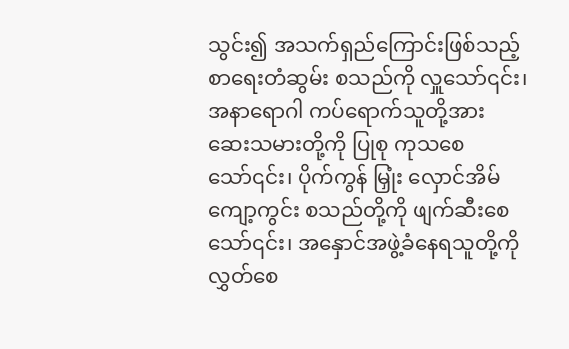သွင်း၍ အသက်ရှည်ကြောင်းဖြစ်သည့် စာရေးတံဆွမ်း စသည်ကို လှူသော်၎င်း၊ အနာရောဂါ ကပ်ရောက်သူတို့အား ဆေးသမားတို့ကို ပြုစု ကုသစေသော်၎င်း၊ ပိုက်ကွန် မြှုံး လှောင်အိမ် ကျော့ကွင်း စသည်တို့ကို ဖျက်ဆီးစေသော်၎င်း၊ အနှောင်အဖွဲ့ခံနေရသူတို့ကို လွှတ်စေ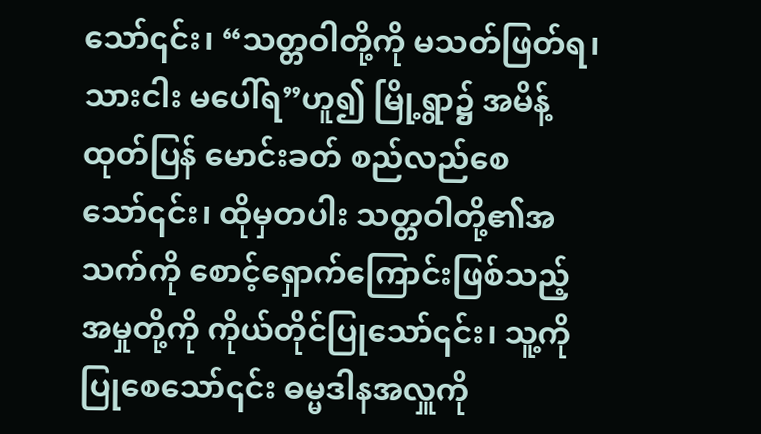သော်၎င်း၊ “သတ္တဝါတို့ကို မသတ်ဖြတ်ရ၊ သားငါး မပေါ်ရ”ဟူ၍ မြို့ရွာ၌ အမိန့်ထုတ်ပြန် မောင်းခတ် စည်လည်စေသော်၎င်း၊ ထိုမှတပါး သတ္တဝါတို့၏အသက်ကို စောင့်ရှောက်ကြောင်းဖြစ်သည့် အမှုတို့ကို ကိုယ်တိုင်ပြုသော်၎င်း၊ သူ့ကို ပြုစေသော်၎င်း ဓမ္မဒါနအလှူကို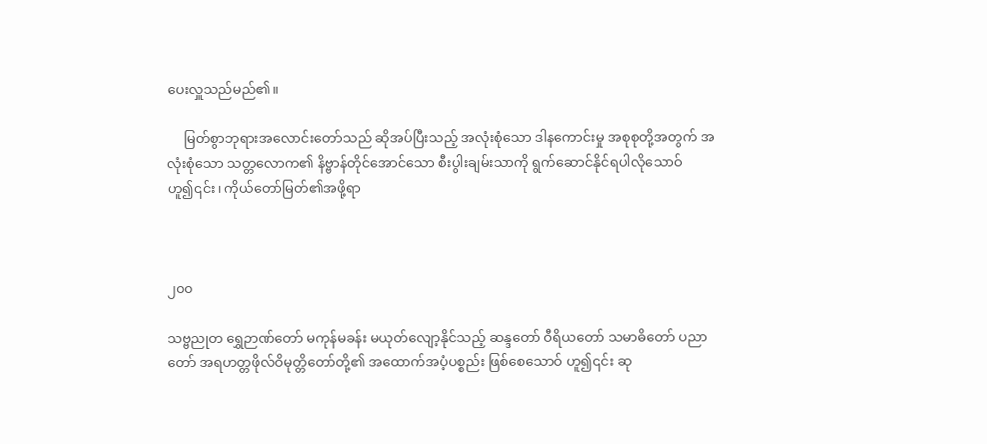ပေးလှူသည်မည်၏။

     မြတ်စွာဘုရားအလောင်းတော်သည် ဆိုအပ်ပြီးသည့် အလုံးစုံသော ဒါနကောင်းမှု အစုစုတို့အတွက် အလုံးစုံသော သတ္တလောက၏ နိဗ္ဗာန်တိုင်အောင်သော စီးပွါးချမ်းသာကို ရွက်ဆောင်နိုင်ရပါလိုသောဝ် ဟူ၍၎င်း၊ ကိုယ်တော်မြတ်၏အဖို့ရာ



၂၀၀

သဗ္ဗညုတ ရွှေဉာဏ်တော် မကုန်မခန်း မယုတ်လျော့နိုင်သည့် ဆန္ဒတော် ဝီရိယတော် သမာဓိတော် ပညာတော် အရဟတ္တဖိုလ်ဝိမုတ္တိတော်တို့၏ အထောက်အပံ့ပစ္စည်း ဖြစ်စေသောဝ် ဟူ၍၎င်း ဆု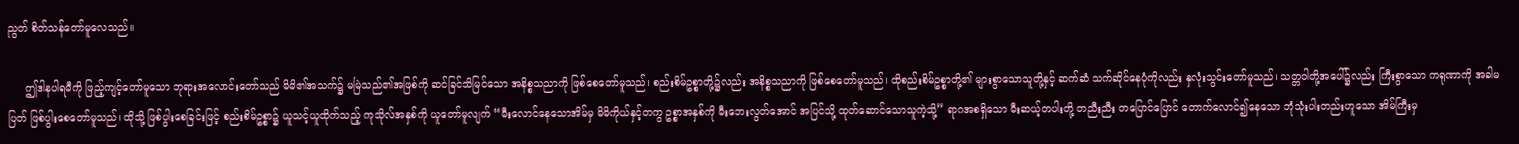ညွတ် စိတ်သန်တော်မူလေသည်။

     ဤဒါနပါရမီကို ဖြည့်ကျင့်တော်မူသော ဘုရားအလောင်းတော်သည် မိမိ၏အသက်၌ မမြဲသည်၏အဖြစ်ကို ဆင်ခြင်သိမြင်သော အနိစ္စသညာကို ဖြစ်စေတော်မူသည်၊ စည်းစိမ်ဥစ္စာတို့၌လည်း အနိစ္စသညာကို ဖြစ်စေတော်မူသည်၊ ထိုစည်းစိမ်ဥစ္စာတို့၏ များစွာသောသူတို့နှင့် ဆက်ဆံ သက်ဆိုင်နေပုံကိုလည်း နှလုံးသွင်းတော်မူသည်၊ သတ္တဝါတို့အပေါ်၌လည်း ကြီးစွာသော ကရုဏာကို အခါမပြတ် ဖြစ်ပွါးစေတော်မူသည်၊ ထိုသို့ ဖြစ်ပွါးစေခြင်းဖြင့် စည်းစိမ်ဥစ္စာ၌ ယူသင့်ယူထိုက်သည့် ကုသိုလ်အနှစ်ကို ယူတော်မူလျက် “မီးလောင်နေသောအိမ်မှ မိမိကိုယ်နှင့်တကွ ဥစ္စာအနှစ်ကို မီးဘေးလွတ်အောင် အပြင်သို့ ထုတ်ဆောင်သောသူကဲ့သို့” ရာဂအစရှိသော မီးဆယ့်တပါးတို့ တညီးညီး တပြောင်ပြောင် တောက်လောင်၍နေသော ဘုံသုံးပါးတည်းဟူသော အိမ်ကြီးမှ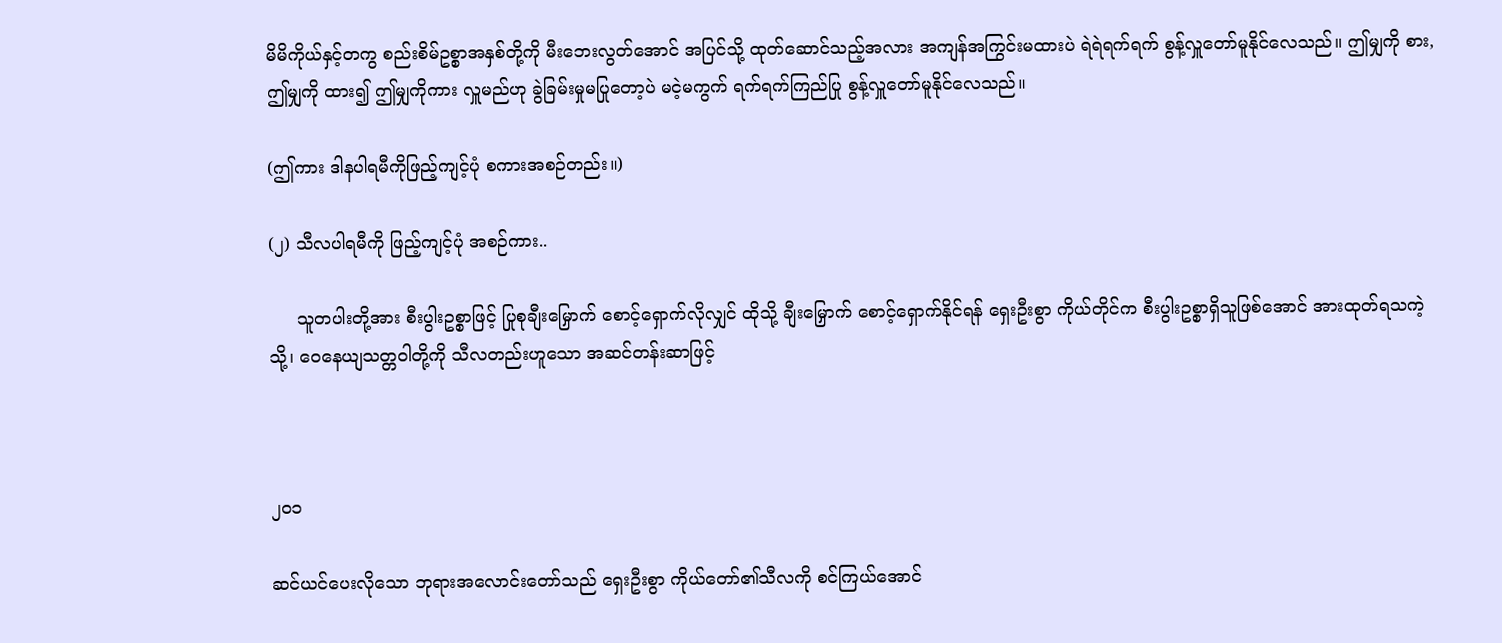မိမိကိုယ်နှင့်တကွ စည်းစိမ်ဥစ္စာအနှစ်တို့ကို မီးဘေးလွတ်အောင် အပြင်သို့ ထုတ်ဆောင်သည့်အလား အကျန်အကြွင်းမထားပဲ ရဲရဲရက်ရက် စွန့်လှူတော်မူနိုင်လေသည်။ ဤမျှကို စား, ဤမျှကို ထား၍ ဤမျှကိုကား လှူမည်ဟု ခွဲခြမ်းမှုမပြုတော့ပဲ မငဲ့မကွက် ရက်ရက်ကြည်ပြု စွန့်လှူတော်မူနိုင်လေသည်။

(ဤကား ဒါနပါရမီကိုဖြည့်ကျင့်ပုံ စကားအစဉ်တည်း။)

(၂) သီလပါရမီကို ဖြည့်ကျင့်ပုံ အစဉ်ကား..

     သူတပါးတို့အား စီးပွါးဥစ္စာဖြင့် ပြုစုချီးမြှောက် စောင့်ရှောက်လိုလျှင် ထိုသို့ ချီးမြှောက် စောင့်ရှောက်နိုင်ရန် ရှေးဦးစွာ ကိုယ်တိုင်က စီးပွါးဥစ္စာရှိသူဖြစ်အောင် အားထုတ်ရသကဲ့သို့၊ ဝေနေယျသတ္တဝါတို့ကို သီလတည်းဟူသော အဆင်တန်းဆာဖြင့်



၂၀၁

ဆင်ယင်ပေးလိုသော ဘုရားအလောင်းတော်သည် ရှေးဦးစွာ ကိုယ်တော်၏သီလကို စင်ကြယ်အောင်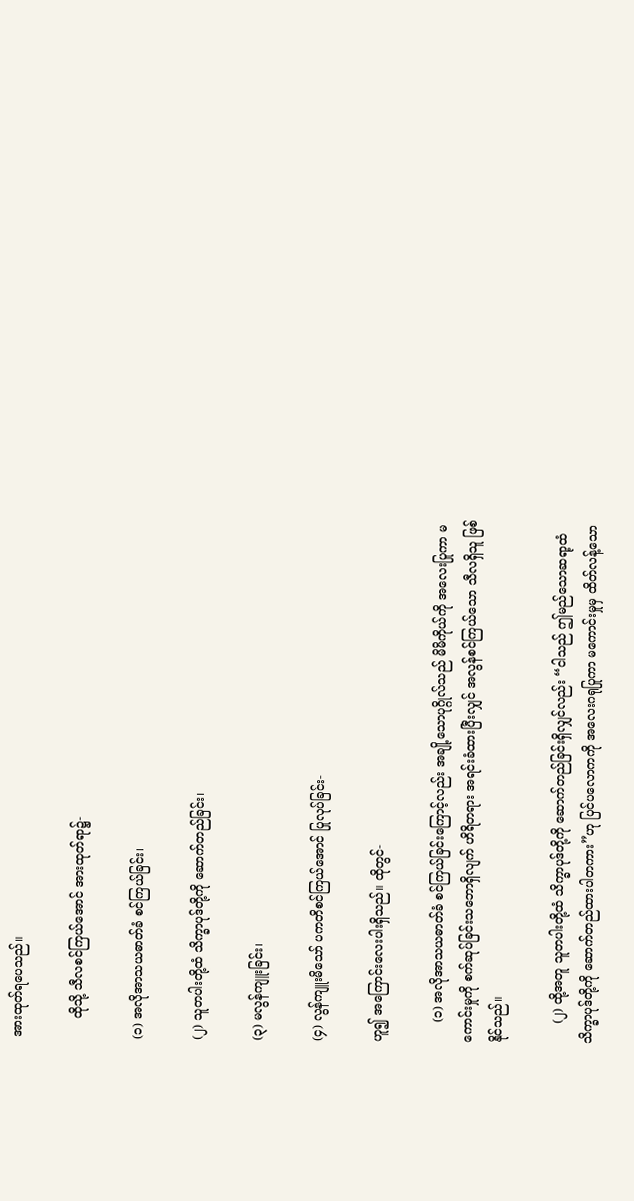အားထုတ်ရပေသည်။

     ထိုသို့ သီလစင်ကြယ်အောင် အားထုတ်ရာ၌-

(၁) အလိုအာသယဓာတ်ခံ စင်ကြယ်ခြင်း၊

(၂) သူတပါးတို့ထံ သိက္ခာပုဒ်တို့ကို ဆောက်တည်ခြင်း၊

(၃) မလွန်ကျူးခြင်း၊

(၄) လွန်ကျူးမိသော် ပကတိစင်ကြယ်အောင် ပြုလုပ်ခြင်း-

ဟူ၍ အကြောင်းလေးပါးရှိသည်။ ထိုတွင်-

     (၁) အလိုအာသယဓာတ်ခံ စင်ကြယ်ခြင်းကြောင့်လည်း အချို့သောပုဂ္ဂိုလ်သည် မိမိကိုယ်ကို အလေးပြုကာ မကောင်းမှုကို စက်ဆုပ်ခြင်းသဘောရှိလျက် ဟိရိတရား အရင်းခံထားပြီးလျှင် အလွန်စင်ကြယ်သော သီလရှိသူ ဖြစ်နိုင်သည်။

     (၂) ထို့အတူ သူတပါးတို့ထံ သိက္ခာပုဒ်တို့ကို ဆောက်တည်ခြင်းရှိလျှင်လည်း “ငါသည် ဤမည်သောဆရာ့ထံ သိက္ခာပုဒ်တို့ကို ဆောက်တည်ထားပါတကား”ဟု ပြင်ပလောကကို အလေးဂရုပြုကာ မကောင်းမှုမှ ထိတ်လန့်သော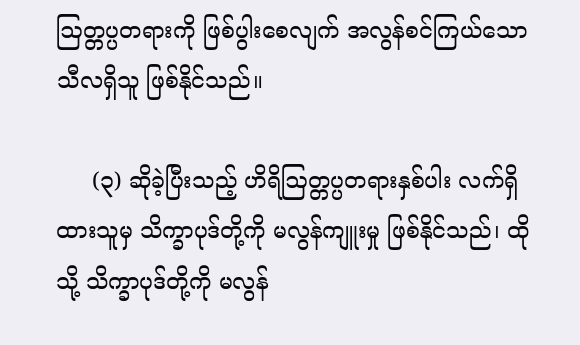ဩတ္တပ္ပတရားကို ဖြစ်ပွါးစေလျက် အလွန်စင်ကြယ်သော သီလရှိသူ ဖြစ်နိုင်သည်။

     (၃) ဆိုခဲ့ပြီးသည့် ဟိရိဩတ္တပ္ပတရားနှစ်ပါး လက်ရှိထားသူမှ သိက္ခာပုဒ်တို့ကို မလွန်ကျူးမှု ဖြစ်နိုင်သည်၊ ထိုသို့ သိက္ခာပုဒ်တို့ကို မလွန်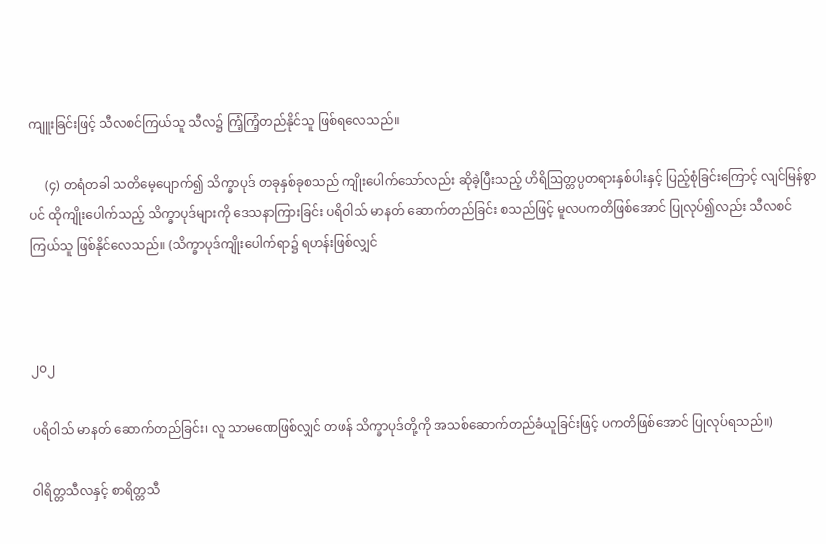ကျူးခြင်းဖြင့် သီလစင်ကြယ်သူ သီလ၌ ကြံ့ကြံ့တည်နိုင်သူ ဖြစ်ရလေသည်။

     (၄) တရံတခါ သတိမေ့ပျောက်၍ သိက္ခာပုဒ် တခုနှစ်ခုစသည် ကျိုးပေါက်သော်လည်း ဆိုခဲ့ပြီးသည့် ဟိရိဩတ္တပ္ပတရားနှစ်ပါးနှင့် ပြည့်စုံခြင်းကြောင့် လျင်မြန်စွာပင် ထိုကျိုးပေါက်သည့် သိက္ခာပုဒ်များကို ဒေသနာကြားခြင်း ပရိဝါသ် မာနတ် ဆောက်တည်ခြင်း စသည်ဖြင့် မူလပကတိဖြစ်အောင် ပြုလုပ်၍လည်း သီလစင်ကြယ်သူ ဖြစ်နိုင်လေသည်။ (သိက္ခာပုဒ်ကျိုးပေါက်ရာ၌ ရဟန်းဖြစ်လျှင်



၂၀၂

ပရိဝါသ် မာနတ် ဆောက်တည်ခြင်း၊ လူ သာမဏေဖြစ်လျှင် တဖန် သိက္ခာပုဒ်တို့ကို အသစ်ဆောက်တည်ခံယူခြင်းဖြင့် ပကတိဖြစ်အောင် ပြုလုပ်ရသည်။)

ဝါရိတ္တသီလနှင့် စာရိတ္တသီ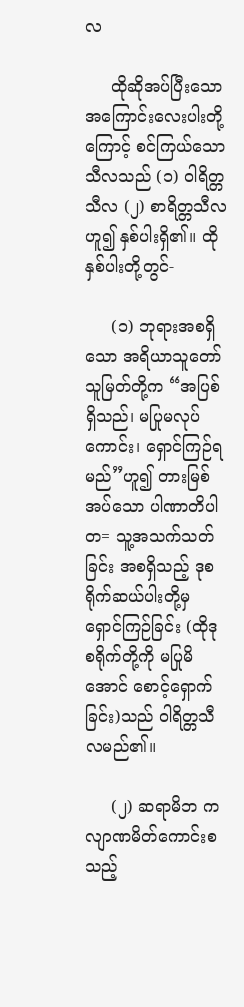လ

     ထိုဆိုအပ်ပြီးသော အကြောင်းလေးပါးတို့ကြောင့် စင်ကြယ်သောသီလသည် (၁) ဝါရိတ္တသီလ (၂) စာရိတ္တသီလဟူ၍ နှစ်ပါးရှိ၏။ ထိုနှစ်ပါးတို့တွင်-

     (၁) ဘုရားအစရှိသော အရိယာသူတော်သူမြတ်တို့က “အပြစ်ရှိသည်၊ မပြုမလုပ်ကောင်း၊ ရှောင်ကြဉ်ရမည်”ဟူ၍ တားမြစ်အပ်သော ပါဏာတိပါတ= သူ့အသက်သတ်ခြင်း အစရှိသည့် ဒုစရိုက်ဆယ်ပါးတို့မှ ရှောင်ကြဉ်ခြင်း (ထိုဒုစရိုက်တို့ကို မပြုမိအောင် စောင့်ရှောက်ခြင်း)သည် ဝါရိတ္တသီလမည်၏။

     (၂) ဆရာမိဘ ကလျာဏမိတ်ကောင်းစသည့်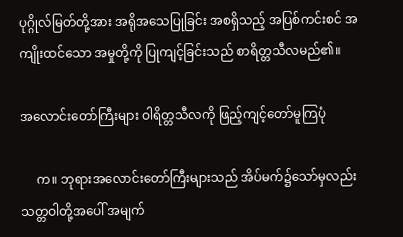ပုဂ္ဂိုလ်မြတ်တို့အား အရိုအသေပြုခြင်း အစရှိသည့် အပြစ်ကင်းစင် အကျိုးထင်သော အမှုတို့ကို ပြုကျင့်ခြင်းသည် စာရိတ္တသီလမည်၏။

အလောင်းတော်ကြီးများ ဝါရိတ္တသီလကို ဖြည့်ကျင့်တော်မူကြပုံ

     က။ ဘုရားအလောင်းတော်ကြီးများသည် အိပ်မက်၌သော်မှလည်း သတ္တဝါတို့အပေါ် အမျက်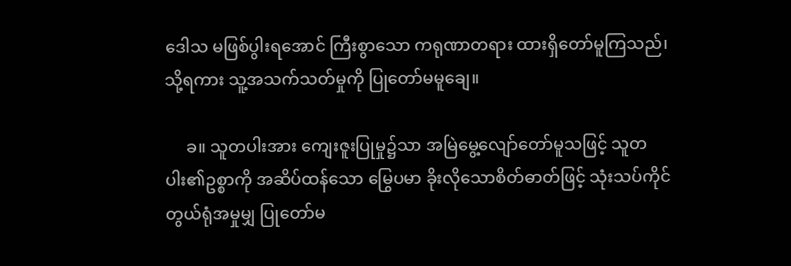ဒေါသ မဖြစ်ပွါးရအောင် ကြီးစွာသော ကရုဏာတရား ထားရှိတော်မူကြသည်၊ သို့ရကား သူ့အသက်သတ်မှုကို ပြုတော်မမူချေ။

     ခ။ သူတပါးအား ကျေးဇူးပြုမှု၌သာ အမြဲမွေ့လျော်တော်မူသဖြင့် သူတပါး၏ဥစ္စာကို အဆိပ်ထန်သော မြွေပမာ ခိုးလိုသောစိတ်ဓာတ်ဖြင့် သုံးသပ်ကိုင်တွယ်ရုံအမှုမျှ ပြုတော်မ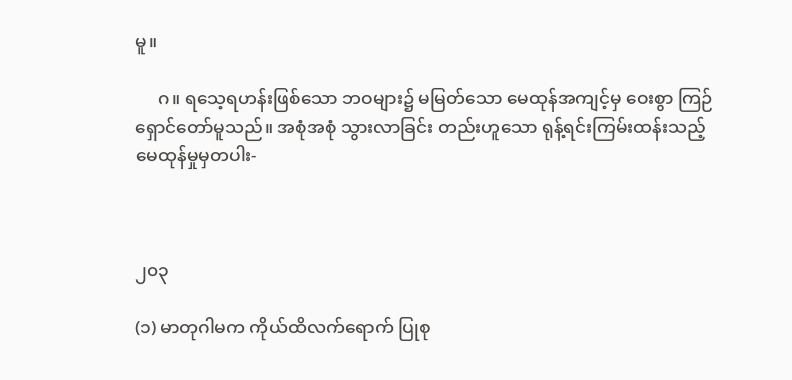မူ။

     ဂ။ ရသေ့ရဟန်းဖြစ်သော ဘဝများ၌ မမြတ်သော မေထုန်အကျင့်မှ ဝေးစွာ ကြဉ်ရှောင်တော်မူသည်။ အစုံအစုံ သွားလာခြင်း တည်းဟူသော ရုန့်ရင်းကြမ်းထန်းသည့် မေထုန်မှုမှတပါး-



၂၀၃

(၁) မာတုဂါမက ကိုယ်ထိလက်ရောက် ပြုစု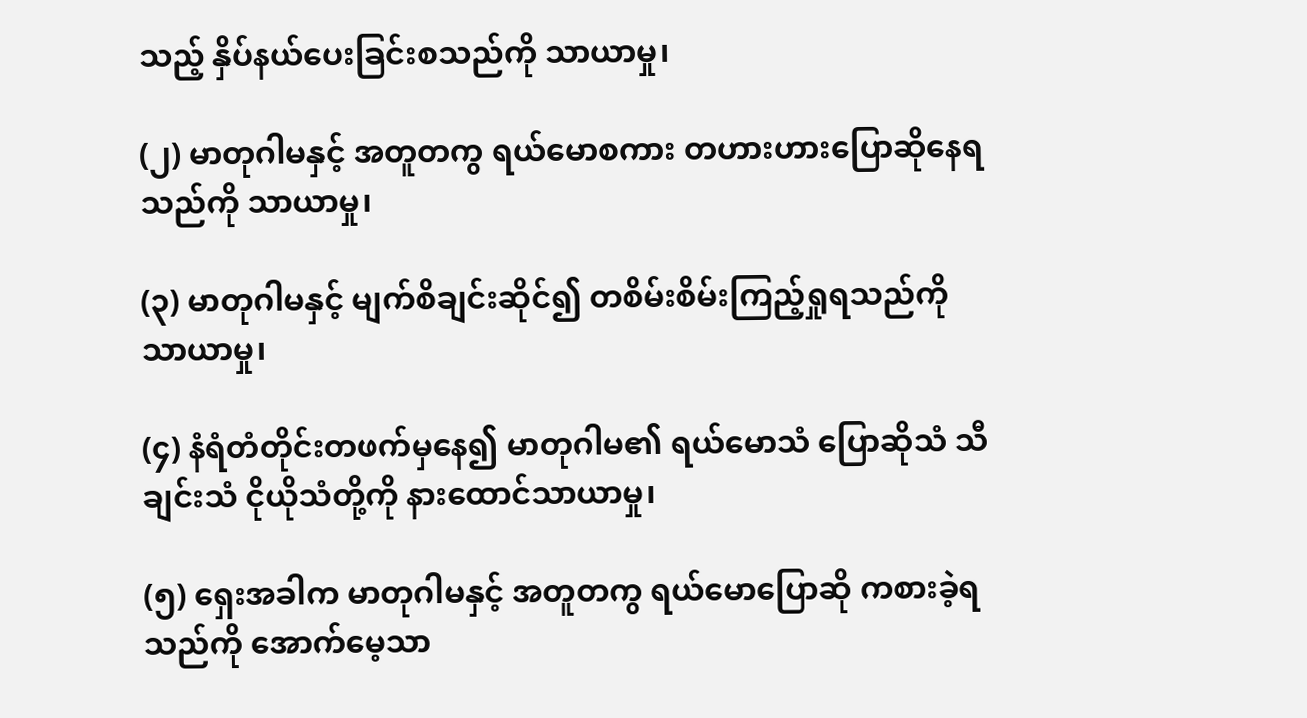သည့် နှိပ်နယ်ပေးခြင်းစသည်ကို သာယာမှု၊

(၂) မာတုဂါမနှင့် အတူတကွ ရယ်မောစကား တဟားဟားပြောဆိုနေရသည်ကို သာယာမှု၊

(၃) မာတုဂါမနှင့် မျက်စိချင်းဆိုင်၍ တစိမ်းစိမ်းကြည့်ရှုရသည်ကို သာယာမှု၊

(၄) နံရံတံတိုင်းတဖက်မှနေ၍ မာတုဂါမ၏ ရယ်မောသံ ပြောဆိုသံ သီချင်းသံ ငိုယိုသံတို့ကို နားထောင်သာယာမှု၊

(၅) ရှေးအခါက မာတုဂါမနှင့် အတူတကွ ရယ်မောပြောဆို ကစားခဲ့ရသည်ကို အောက်မေ့သာ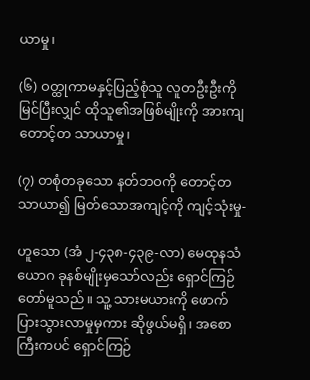ယာမှု၊

(၆) ဝတ္ထုကာမနှင့်ပြည့်စုံသူ လူတဦးဦးကို မြင်ပြီးလျှင် ထိုသူ၏အဖြစ်မျိုးကို အားကျတောင့်တ သာယာမှု၊

(၇) တစုံတခုသော နတ်ဘဝကို တောင့်တသာယာ၍ မြတ်သောအကျင့်ကို ကျင့်သုံးမှု-

ဟူသော (အံ ၂-၄၃၈-၄၃၉-လာ) မေထုနသံယောဂ ခုနစ်မျိုးမှသော်လည်း ရှောင်ကြဉ်တော်မူသည်။ သူ့ သားမယားကို ဖောက်ပြားသွားလာမှုမှကား ဆိုဖွယ်မရှိ၊ အစောကြီးကပင် ရှောင်ကြဉ်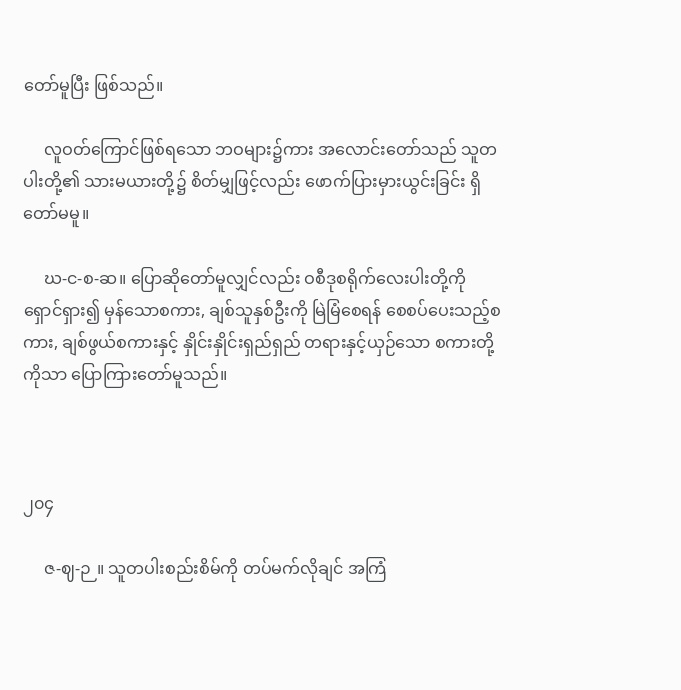တော်မူပြီး ဖြစ်သည်။

     လူဝတ်ကြောင်ဖြစ်ရသော ဘဝများ၌ကား အလောင်းတော်သည် သူတပါးတို့၏ သားမယားတို့၌ စိတ်မျှဖြင့်လည်း ဖောက်ပြားမှားယွင်းခြင်း ရှိတော်မမူ။

     ဃ-င-စ-ဆ။ ပြောဆိုတော်မူလျှင်လည်း ဝစီဒုစရိုက်လေးပါးတို့ကို ရှောင်ရှား၍ မှန်သောစကား, ချစ်သူနှစ်ဦးကို မြဲမြံစေရန် စေစပ်ပေးသည့်စကား, ချစ်ဖွယ်စကားနှင့် နှိုင်းနှိုင်းရှည်ရှည် တရားနှင့်ယှဉ်သော စကားတို့ကိုသာ ပြောကြားတော်မူသည်။



၂၀၄

     ဇ-ဈ-ဉ။ သူတပါးစည်းစိမ်ကို တပ်မက်လိုချင် အကြံ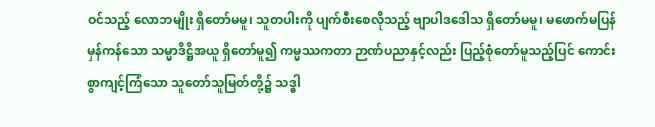ဝင်သည့် လောဘမျိုး ရှိတော်မမူ၊ သူတပါးကို ပျက်စီးစေလိုသည့် ဗျာပါဒဒေါသ ရှိတော်မမူ၊ မဖောက်မပြန် မှန်ကန်သော သမ္မာဒိဋ္ဌိအယူ ရှိတော်မူ၍ ကမ္မဿကတာ ဉာဏ်ပညာနှင့်လည်း ပြည့်စုံတော်မူသည့်ပြင် ကောင်းစွာကျင့်ကြံသော သူတော်သူမြတ်တို့၌ သဒ္ဓါ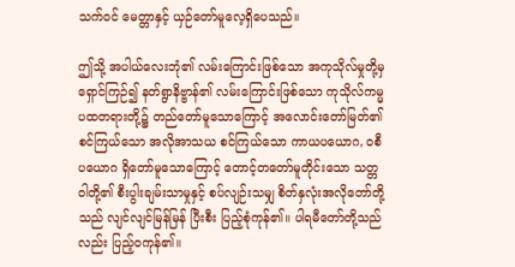သက်ဝင် မေတ္တာနှင့် ယှဉ်တော်မူလေ့ရှိပေသည်။

ဤသို့ အပါယ်လေးဘုံ၏ လမ်းကြောင်းဖြစ်သော အကုသိုလ်မှုတို့မှ ရှောင်ကြဉ်၍ နတ်ရွာနိဗ္ဗာန်၏ လမ်းကြောင်းဖြစ်သော ကုသိုလ်ကမ္မပထတရားတို့၌ တည်တော်မူသောကြောင့် အလောင်းတော်မြတ်၏ စင်ကြယ်သော အလိုအာသယ စင်ကြယ်သော ကာယပယောဂ, ဝစီပယောဂ ရှိတော်မူသောကြောင့် တောင့်တတော်မူတိုင်းသော သတ္တဝါတို့၏ စီးပွါးချမ်းသာမှုနှင့် စပ်လျဉ်းသမျှ စိတ်နှလုံးအလိုတော်တို့သည် လျင်လျင်မြန်မြန် ပြီးစီး ပြည့်စုံကုန်၏။ ပါရမီတော်တို့သည်လည်း ပြည့်ဝကုန်၏။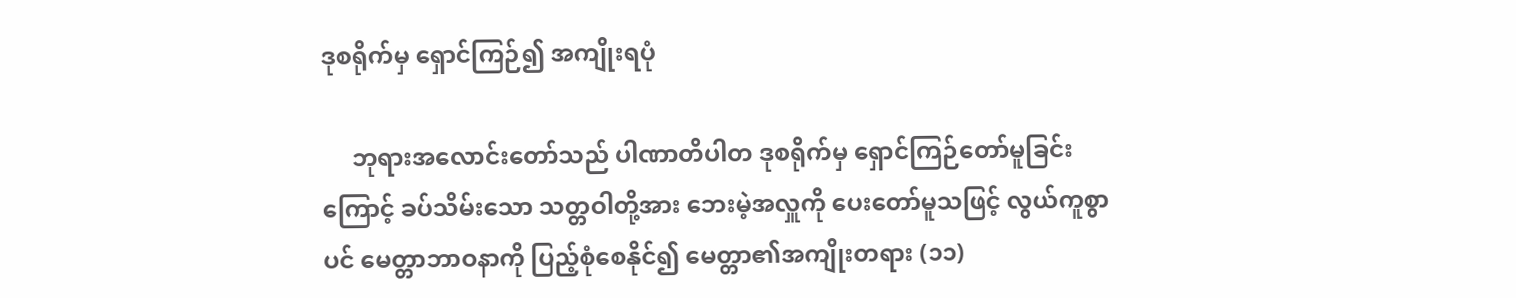ဒုစရိုက်မှ ရှောင်ကြဉ်၍ အကျိုးရပုံ

     ဘုရားအလောင်းတော်သည် ပါဏာတိပါတ ဒုစရိုက်မှ ရှောင်ကြဉ်တော်မူခြင်းကြောင့် ခပ်သိမ်းသော သတ္တဝါတို့အား ဘေးမဲ့အလှူကို ပေးတော်မူသဖြင့် လွယ်ကူစွာပင် မေတ္တာဘာဝနာကို ပြည့်စုံစေနိုင်၍ မေတ္တာ၏အကျိုးတရား (၁၁)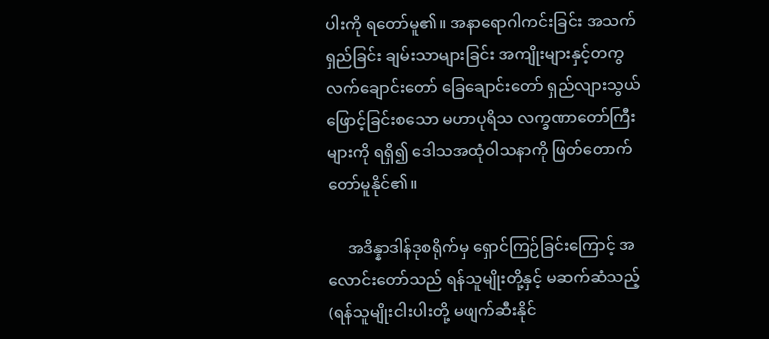ပါးကို ရတော်မူ၏။ အနာရောဂါကင်းခြင်း အသက်ရှည်ခြင်း ချမ်းသာများခြင်း အကျိုးများနှင့်တကွ လက်ချောင်းတော် ခြေချောင်းတော် ရှည်လျားသွယ်ဖြောင့်ခြင်းစသော မဟာပုရိသ လက္ခဏာတော်ကြီးများကို ရရှိ၍ ဒေါသအထုံဝါသနာကို ဖြတ်တောက်တော်မူနိုင်၏။

     အဒိန္နာဒါန်ဒုစရိုက်မှ ရှောင်ကြဉ်ခြင်းကြောင့် အလောင်းတော်သည် ရန်သူမျိုးတို့နှင့် မဆက်ဆံသည့် (ရန်သူမျိုးငါးပါးတို့ မဖျက်ဆီးနိုင်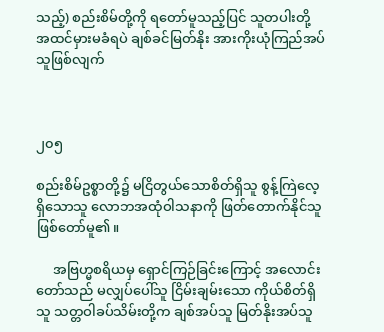သည့်) စည်းစိမ်တို့ကို ရတော်မူသည့်ပြင် သူတပါးတို့ အထင်မှားမခံရပဲ ချစ်ခင်မြတ်နိုး အားကိုးယုံကြည်အပ်သူဖြစ်လျက်



၂၀၅

စည်းစိမ်ဥစ္စာတို့၌ မငြိတွယ်သောစိတ်ရှိသူ စွန့်ကြဲလေ့ရှိသောသူ လောဘအထုံဝါသနာကို ဖြတ်တောက်နိုင်သူ ဖြစ်တော်မူ၏။

     အဗြဟ္မစရိယမှ ရှောင်ကြဉ်ခြင်းကြောင့် အလောင်းတော်သည် မလျှပ်ပေါ်သူ ငြိမ်းချမ်းသော ကိုယ်စိတ်ရှိသူ သတ္တဝါခပ်သိမ်းတို့က ချစ်အပ်သူ မြတ်နိုးအပ်သူ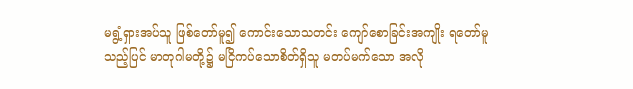မရွံ့ရှားအပ်သူ ဖြစ်တော်မူ၍ ကောင်းသောသတင်း ကျော်စောခြင်းအကျိုး ရတော်မူသည့်ပြင် မာတုဂါမတို့၌ မငြိကပ်သောစိတ်ရှိသူ မတပ်မက်သော အလို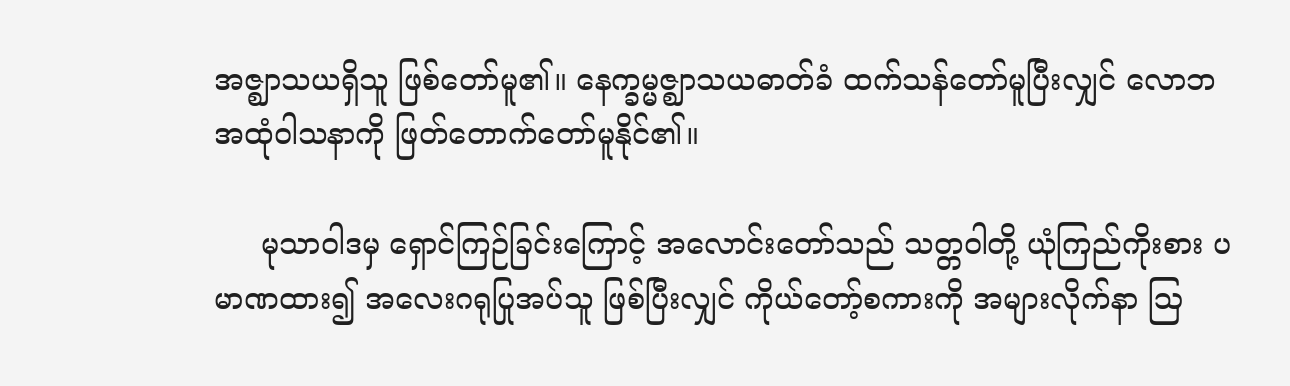အဇ္ဈာသယရှိသူ ဖြစ်တော်မူ၏။ နေက္ခမ္မဇ္ဈာသယဓာတ်ခံ ထက်သန်တော်မူပြီးလျှင် လောဘအထုံဝါသနာကို ဖြတ်တောက်တော်မူနိုင်၏။

     မုသာဝါဒမှ ရှောင်ကြဉ်ခြင်းကြောင့် အလောင်းတော်သည် သတ္တဝါတို့ ယုံကြည်ကိုးစား ပမာဏထား၍ အလေးဂရုပြုအပ်သူ ဖြစ်ပြီးလျှင် ကိုယ်တော့်စကားကို အများလိုက်နာ ဩ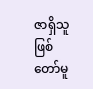ဇာရှိသူ ဖြစ်တော်မူ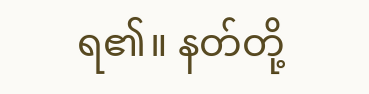ရ၏။ နတ်တို့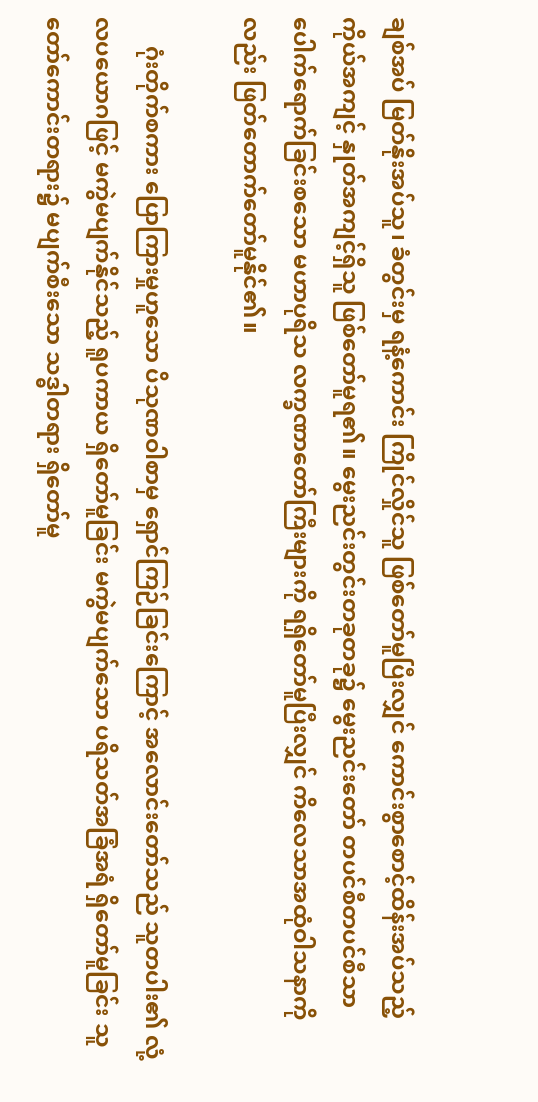ချစ်အပ် မြတ်နိုးအပ်သူ၊ ခံတွင်းမှ ရနံ့ကောင်း ကြိုင်လှိုင်သူ ဖြစ်တော်မူပြီးလျှင် ကောင်းစွာစောင့်ထိန်းအပ်သည့် ကိုယ်အကျင့် နှုတ်အကျင့်ရှိသူ ဖြစ်တော်မူရ၏။ မွေးညင်းတွင်းတခုတခု၌ မွေးညင်းတော် တပင်စီတပင်စီသာ ပေါက်ရောက်ခြင်းစသော မဟာပုရိသ လက္ခဏာတော်ကြီးများကို ရရှိတော်မူပြီးလျှင် ကိလေသာအထုံဝါသနာကိုလည်း ဖြတ်တောက်တော်မူနိုင်၏။

     ဂုံးတိုက်စကား ပြောကြားမှုဟူသော ပိသုဏဝါစာမှ ရှောင်ကြဉ်ခြင်းကြောင့် အလောင်းတော်သည် သူတပါး၏ လုံ့လပယောဂဖြင့် မကွဲမပျက်နိုင်သည့် ရူပကာယ ရှိတော်မူခြင်း မကွဲမပျက်သော ပရိသတ်အခြံအရံ ရှိတော်မူခြင်း သူတော်ကောင်းတရား၌ မပျက်စီးသော သဒ္ဓါတရား ရှိတော်မူ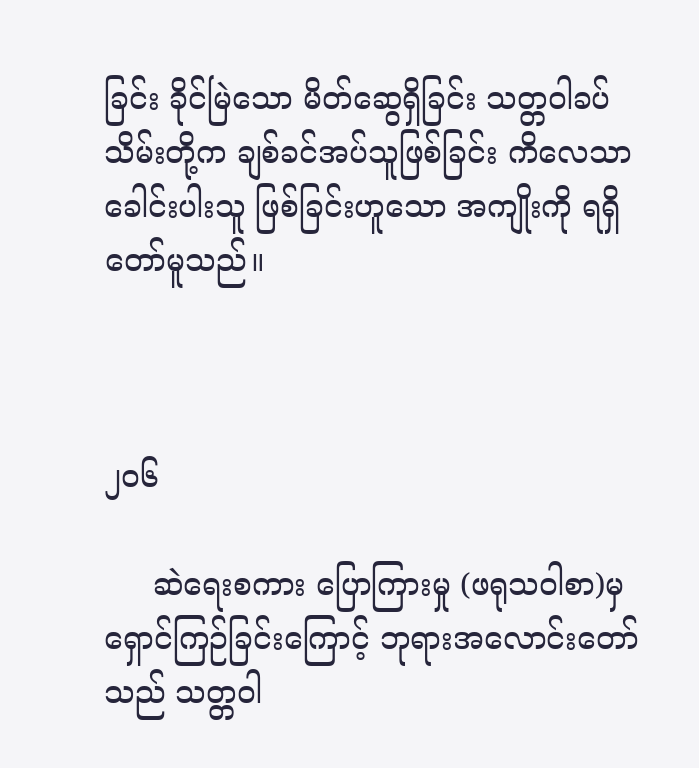ခြင်း ခိုင်မြဲသော မိတ်ဆွေရှိခြင်း သတ္တဝါခပ်သိမ်းတို့က ချစ်ခင်အပ်သူဖြစ်ခြင်း ကိလေသာခေါင်းပါးသူ ဖြစ်ခြင်းဟူသော အကျိုးကို ရရှိတော်မူသည်။



၂၀၆

     ဆဲရေးစကား ပြောကြားမှု (ဖရုသဝါစာ)မှ ရှောင်ကြဉ်ခြင်းကြောင့် ဘုရားအလောင်းတော်သည် သတ္တဝါ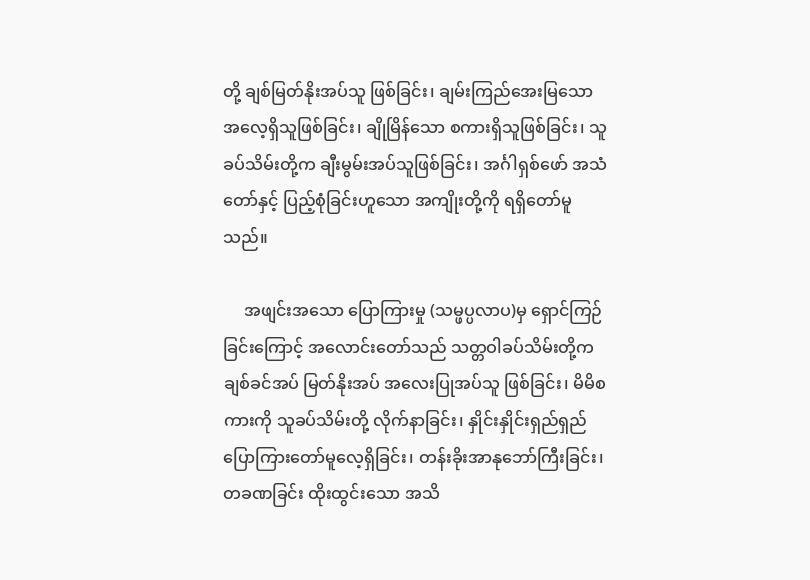တို့ ချစ်မြတ်နိုးအပ်သူ ဖြစ်ခြင်း၊ ချမ်းကြည်အေးမြသော အလေ့ရှိသူဖြစ်ခြင်း၊ ချိုမြိန်သော စကားရှိသူဖြစ်ခြင်း၊ သူခပ်သိမ်းတို့က ချီးမွမ်းအပ်သူဖြစ်ခြင်း၊ အင်္ဂါရှစ်ဖော် အသံတော်နှင့် ပြည့်စုံခြင်းဟူသော အကျိုးတို့ကို ရရှိတော်မူသည်။

     အဖျင်းအသော ပြောကြားမှု (သမ္ဖပ္ပလာပ)မှ ရှောင်ကြဉ်ခြင်းကြောင့် အလောင်းတော်သည် သတ္တဝါခပ်သိမ်းတို့က ချစ်ခင်အပ် မြတ်နိုးအပ် အလေးပြုအပ်သူ ဖြစ်ခြင်း၊ မိမိစကားကို သူခပ်သိမ်းတို့ လိုက်နာခြင်း၊ နှိုင်းနှိုင်းရှည်ရှည် ပြောကြားတော်မူလေ့ရှိခြင်း၊ တန်းခိုးအာနုဘော်ကြီးခြင်း၊ တခဏခြင်း ထိုးထွင်းသော အသိ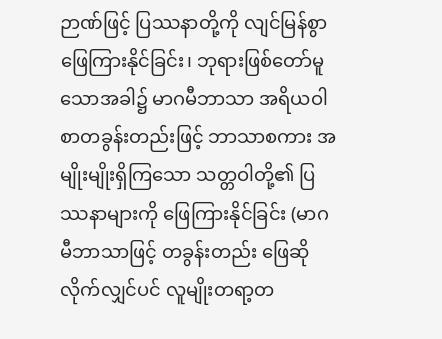ဉာဏ်ဖြင့် ပြဿနာတို့ကို လျင်မြန်စွာ ဖြေကြားနိုင်ခြင်း၊ ဘုရားဖြစ်တော်မူသောအခါ၌ မာဂမီဘာသာ အရိယဝါစာတခွန်းတည်းဖြင့် ဘာသာစကား အမျိုးမျိုးရှိကြသော သတ္တဝါတို့၏ ပြဿနာများကို ဖြေကြားနိုင်ခြင်း (မာဂမီဘာသာဖြင့် တခွန်းတည်း ဖြေဆိုလိုက်လျှင်ပင် လူမျိုးတရာ့တ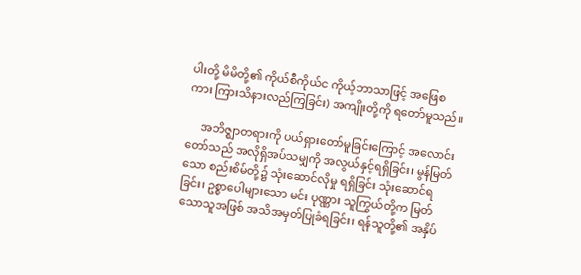ပါးတို့ မိမိတို့၏ ကိုယ်စီကိုယ်င ကိုယ့်ဘာသာဖြင့် အဖြေစကား ကြားသိနားလည်ကြခြင်း) အကျိုးတို့ကို ရတော်မူသည်။

     အဘိဇ္ဈာတရားကို ပယ်ရှားတော်မူခြင်းကြောင့် အလောင်းတော်သည် အလိုရှိအပ်သမျှကို အလွယ်နှင့်ရရှိခြင်း၊ မွန်မြတ်သော စည်းစိမ်တို့၌ သုံးဆောင်လိုမှု ရရှိခြင်း သုံးဆောင်ရခြင်း၊ ဥစ္စာပေါများသော မင်း ပုဏ္ဏား သူကြွယ်တို့က မြတ်သောသူအဖြစ် အသိအမှတ်ပြုခံရခြင်း၊ ရန်သူတို့၏ အနှိပ်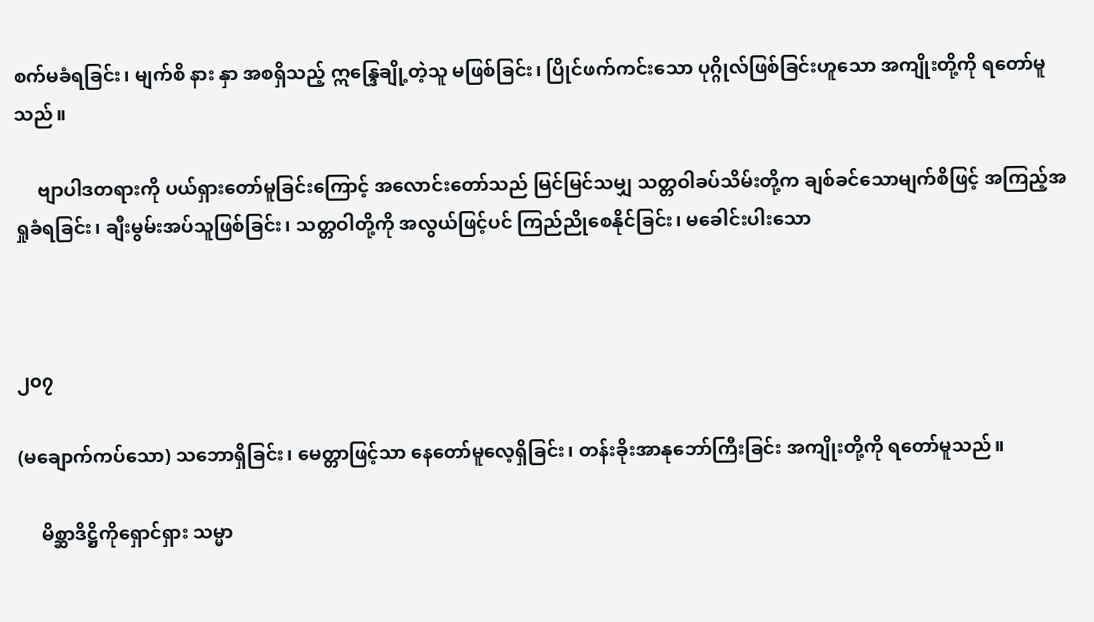စက်မခံရခြင်း၊ မျက်စိ နား နှာ အစရှိသည့် ဣန္ဒြေချို့တဲ့သူ မဖြစ်ခြင်း၊ ပြိုင်ဖက်ကင်းသော ပုဂ္ဂိုလ်ဖြစ်ခြင်းဟူသော အကျိုးတို့ကို ရတော်မူသည်။

     ဗျာပါဒတရားကို ပယ်ရှားတော်မူခြင်းကြောင့် အလောင်းတော်သည် မြင်မြင်သမျှ သတ္တဝါခပ်သိမ်းတို့က ချစ်ခင်သောမျက်စိဖြင့် အကြည့်အရှုခံရခြင်း၊ ချီးမွမ်းအပ်သူဖြစ်ခြင်း၊ သတ္တဝါတို့ကို အလွယ်ဖြင့်ပင် ကြည်ညိုစေနိုင်ခြင်း၊ မခေါင်းပါးသော



၂၀၇

(မချောက်ကပ်သော) သဘောရှိခြင်း၊ မေတ္တာဖြင့်သာ နေတော်မူလေ့ရှိခြင်း၊ တန်းခိုးအာနုဘော်ကြီးခြင်း အကျိုးတို့ကို ရတော်မူသည်။

     မိစ္ဆာဒိဋ္ဌိကိုရှောင်ရှား သမ္မာ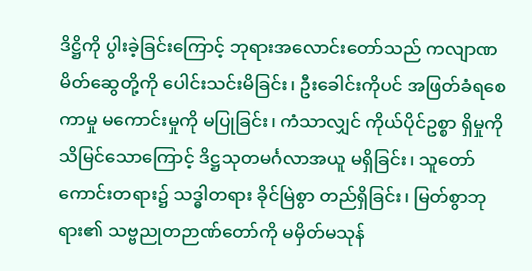ဒိဋ္ဌိကို ပွါးခဲ့ခြင်းကြောင့် ဘုရားအလောင်းတော်သည် ကလျာဏမိတ်ဆွေတို့ကို ပေါင်းသင်းမိခြင်း၊ ဦးခေါင်းကိုပင် အဖြတ်ခံရစေကာမှု မကောင်းမှုကို မပြုခြင်း၊ ကံသာလျှင် ကိုယ်ပိုင်ဥစ္စာ ရှိမှုကို သိမြင်သောကြောင့် ဒိဋ္ဌသုတမင်္ဂလာအယူ မရှိခြင်း၊ သူတော်ကောင်းတရား၌ သဒ္ဓါတရား ခိုင်မြဲစွာ တည်ရှိခြင်း၊ မြတ်စွာဘုရား၏ သဗ္ဗညုတဉာဏ်တော်ကို မမှိတ်မသုန်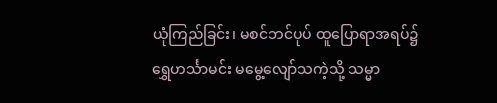ယုံကြည်ခြင်း၊ မစင်ဘင်ပုပ် ထူပြောရာအရပ်၌ ရွှေဟင်္သာမင်း မမွေ့လျော်သကဲ့သို့ သမ္မာ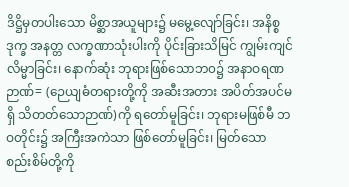ဒိဋ္ဌိမှတပါးသော မိစ္ဆာအယူများ၌ မမွေ့လျော်ခြင်း၊ အနိစ္စ ဒုက္ခ အနတ္တ လက္ခဏာသုံးပါးကို ပိုင်းခြားသိမြင် ကျွမ်းကျင်လိမ္မာခြင်း၊ နောက်ဆုံး ဘုရားဖြစ်သောဘ၀၌ အနာဝရဏဉာဏ်= (ဉေယျဓံတရားတို့ကို အဆီးအတား အပိတ်အပင်မရှိ သိတတ်သောဉာဏ်)ကို ရတော်မူခြင်း၊ ဘုရားမဖြစ်မီ ဘဝတိုင်း၌ အကြီးအကဲသာ ဖြစ်တော်မူခြင်း၊ မြတ်သော စည်းစိမ်တို့ကို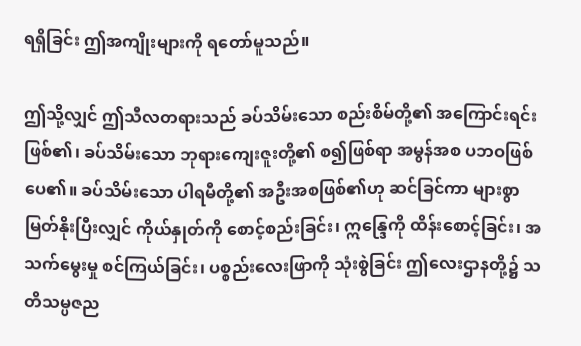ရရှိခြင်း ဤအကျိုးများကို ရတော်မူသည်။

ဤသို့လျှင် ဤသီလတရားသည် ခပ်သိမ်းသော စည်းစိမ်တို့၏ အကြောင်းရင်းဖြစ်၏၊ ခပ်သိမ်းသော ဘုရားကျေးဇူးတို့၏ စ၍ဖြစ်ရာ အမွန်အစ ပဘဝဖြစ်ပေ၏။ ခပ်သိမ်းသော ပါရမီတို့၏ အဦးအစဖြစ်၏ဟု ဆင်ခြင်ကာ များစွာမြတ်နိုးပြီးလျှင် ကိုယ်နှုတ်ကို စောင့်စည်းခြင်း၊ ဣန္ဒြေကို ထိန်းစောင့်ခြင်း၊ အသက်မွေးမှု စင်ကြယ်ခြင်း၊ ပစ္စည်းလေးဖြာကို သုံးစွဲခြင်း ဤလေးဌာနတို့၌ သတိသမ္ပဇည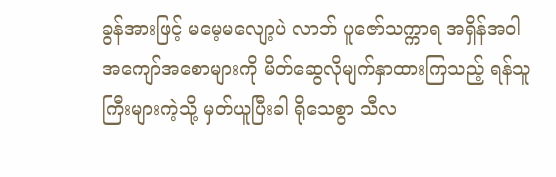ခွန်အားဖြင့် မမေ့မလျော့ပဲ လာဘ် ပူဇော်သက္ကာရ အရှိန်အဝါ အကျော်အစောများကို မိတ်ဆွေလိုမျက်နှာထားကြသည့် ရန်သူကြီးများကဲ့သို့ မှတ်ယူပြီးခါ ရိုသေစွာ သီလ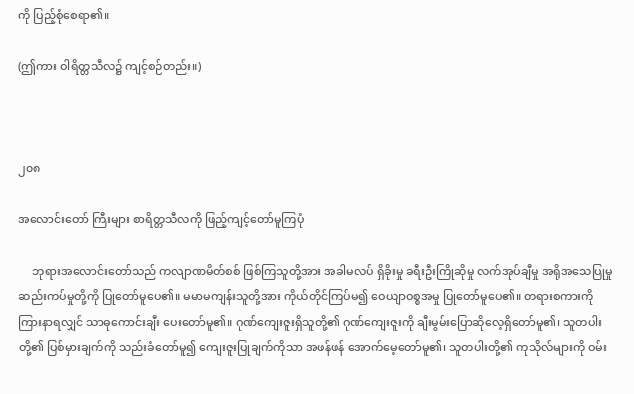ကို ပြည့်စုံစေရာ၏။

(ဤကား ဝါရိတ္တသီလ၌ ကျင့်စဉ်တည်း။)



၂၀၈

အလောင်းတော် ကြီးများ စာရိတ္တသီလကို ဖြည့်ကျင့်တော်မူကြပုံ

     ဘုရားအလောင်းတော်သည် ကလျာဏမိတ်စစ် ဖြစ်ကြသူတို့အား အခါမလပ် ရှိခိုးမှု ခရီးဦးကြိုဆိုမှု လက်အုပ်ချီမှု အရိုအသေပြုမှု ဆည်းကပ်မှုတို့ကို ပြုတော်မူပေ၏။ မမာမကျန်းသူတို့အား ကိုယ်တိုင်ကြပ်မ၍ ဝေယျာဝစ္စအမှု ပြုတော်မူပေ၏။ တရားစကားကို ကြားနာရလျှင် သာဓုကောင်းချီး ပေးတော်မူ၏။ ဂုဏ်ကျေးဇူးရှိသူတို့၏ ဂုဏ်ကျေးဇူးကို ချီးမွမ်းပြောဆိုလေ့ရှိတော်မူ၏၊ သူတပါးတို့၏ ပြစ်မှားချက်ကို သည်းခံတော်မူ၍ ကျေးဇူးပြုချက်ကိုသာ အဖန်ဖန် အောက်မေ့တော်မူ၏၊ သူတပါးတို့၏ ကုသိုလ်များကို ဝမ်း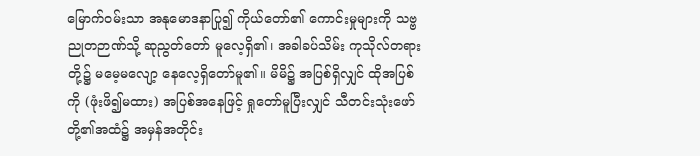မြောက်ဝမ်းသာ အနုမောဒနာပြု၍ ကိုယ်တော်၏ ကောင်းမှုများကို သဗ္ဗညုတဉာဏ်သို့ ဆုညွတ်တော် မူလေ့ရှိ၏၊ အခါခပ်သိမ်း ကုသိုလ်တရားတို့၌ မမေ့မလျော့ နေလေ့ရှိတော်မူ၏။ မိမိ၌ အပြစ်ရှိလျှင် ထိုအပြစ်ကို (ဖုံးဖိ၍မထား) အပြစ်အနေဖြင့် ရှုတော်မူပြီးလျှင် သီတင်းသုံးဖော်တို့၏အထံ၌ အမှန်အတိုင်း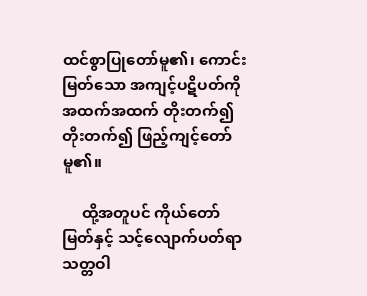ထင်စွာပြုတော်မူ၏၊ ကောင်းမြတ်သော အကျင့်ပဋိပတ်ကို အထက်အထက် တိုးတက်၍ တိုးတက်၍ ဖြည့်ကျင့်တော်မူ၏။

     ထို့အတူပင် ကိုယ်တော်မြတ်နှင့် သင့်လျောက်ပတ်ရာ သတ္တဝါ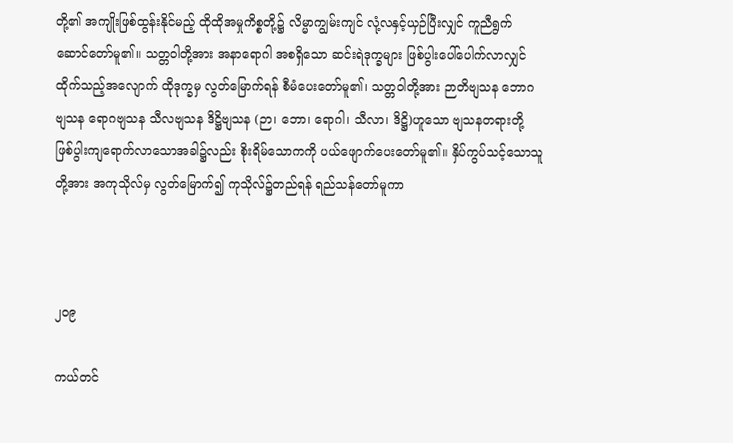တို့၏ အကျိုးဖြစ်ထွန်းနိုင်မည့် ထိုထိုအမှုကိစ္စတို့၌ လိမ္မာကျွမ်းကျင် လုံ့လနှင့်ယှဉ်ပြီးလျှင် ကူညီရွက်ဆောင်တော်မူ၏။ သတ္တဝါတို့အား အနာရောဂါ အစရှိသော ဆင်းရဲဒုက္ခများ ဖြစ်ပွါးပေါ်ပေါက်လာလျှင် ထိုက်သည့်အလျောက် ထိုဒုက္ခမှ လွတ်မြောက်ရန် စီမံပေးတော်မူ၏၊ သတ္တဝါတို့အား ဉာတိဗျသန ဘောဂဗျသန ရောဂဗျသန သီလဗျသန ဒိဋ္ဌိဗျသန (ဉာ၊ ဘော၊ ရောဂါ၊ သီလာ၊ ဒိဋ္ဌိ)ဟူသော ဗျသနတရားတို့ ဖြစ်ပွါးကျရောက်လာသောအခါ၌လည်း စိုးရိမ်သောကကို ပယ်ဖျောက်ပေးတော်မူ၏။ နှိပ်ကွပ်သင့်သောသူတို့အား အကုသိုလ်မှ လွတ်မြောက်၍ ကုသိုလ်၌တည်ရန် ရည်သန်တော်မူကာ



၂၀၉

ကယ်တင်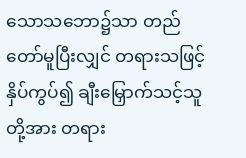သောသဘော၌သာ တည်တော်မူပြီးလျှင် တရားသဖြင့် နှိပ်ကွပ်၍ ချီးမြှောက်သင့်သူတို့အား တရား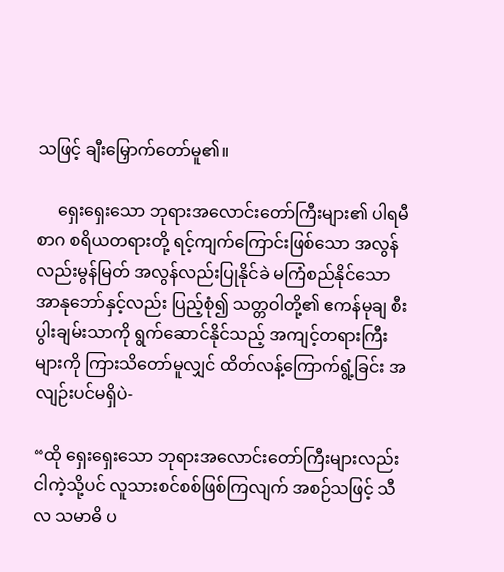သဖြင့် ချီးမြှောက်တော်မူ၏။

     ရှေးရှေးသော ဘုရားအလောင်းတော်ကြီးများ၏ ပါရမီ စာဂ စရိယတရားတို့ ရင့်ကျက်ကြောင်းဖြစ်သော အလွန်လည်းမွန်မြတ် အလွန်လည်းပြုနိုင်ခဲ မကြံစည်နိုင်သော အာနုဘော်နှင့်လည်း ပြည့်စုံ၍ သတ္တဝါတို့၏ ဧကန်မုချ စီးပွါးချမ်းသာကို ရွက်ဆောင်နိုင်သည့် အကျင့်တရားကြီးများကို ကြားသိတော်မူလျှင် ထိတ်လန့်ကြောက်ရွံ့ခြင်း အလျဉ်းပင်မရှိပဲ-

“ထို ရှေးရှေးသော ဘုရားအလောင်းတော်ကြီးများလည်း ငါကဲ့သို့ပင် လူသားစင်စစ်ဖြစ်ကြလျက် အစဉ်သဖြင့် သီလ သမာဓိ ပ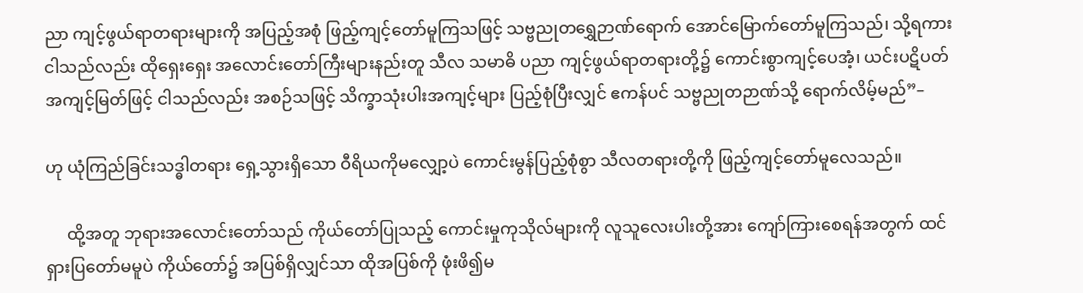ညာ ကျင့်ဖွယ်ရာတရားများကို အပြည့်အစုံ ဖြည့်ကျင့်တော်မူကြသဖြင့် သဗ္ဗညုတရွှေဉာဏ်ရောက် အောင်မြောက်တော်မူကြသည်၊ သို့ရကား ငါသည်လည်း ထိုရှေးရှေး အလောင်းတော်ကြီးများနည်းတူ သီလ သမာဓိ ပညာ ကျင့်ဖွယ်ရာတရားတို့၌ ကောင်းစွာကျင့်ပေအံ့၊ ယင်းပဋိပတ် အကျင့်မြတ်ဖြင့် ငါသည်လည်း အစဉ်သဖြင့် သိက္ခာသုံးပါးအကျင့်များ ပြည့်စုံပြီးလျှင် ဧကန်ပင် သဗ္ဗညုတဉာဏ်သို့ ရောက်လိမ့်မည်”–

ဟု ယုံကြည်ခြင်းသဒ္ဓါတရား ရှေ့သွားရှိသော ဝီရိယကိုမလျှော့ပဲ ကောင်းမွန်ပြည့်စုံစွာ သီလတရားတို့ကို ဖြည့်ကျင့်တော်မူလေသည်။

     ထို့အတူ ဘုရားအလောင်းတော်သည် ကိုယ်တော်ပြုသည့် ကောင်းမှုကုသိုလ်များကို လူသူလေးပါးတို့အား ကျော်ကြားစေရန်အတွက် ထင်ရှားပြတော်မမူပဲ ကိုယ်တော်၌ အပြစ်ရှိလျှင်သာ ထိုအပြစ်ကို ဖုံးဖိ၍မ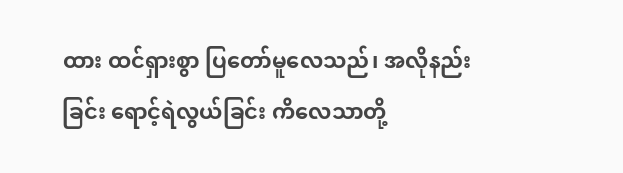ထား ထင်ရှားစွာ ပြတော်မူလေသည်၊ အလိုနည်းခြင်း ရောင့်ရဲလွယ်ခြင်း ကိလေသာတို့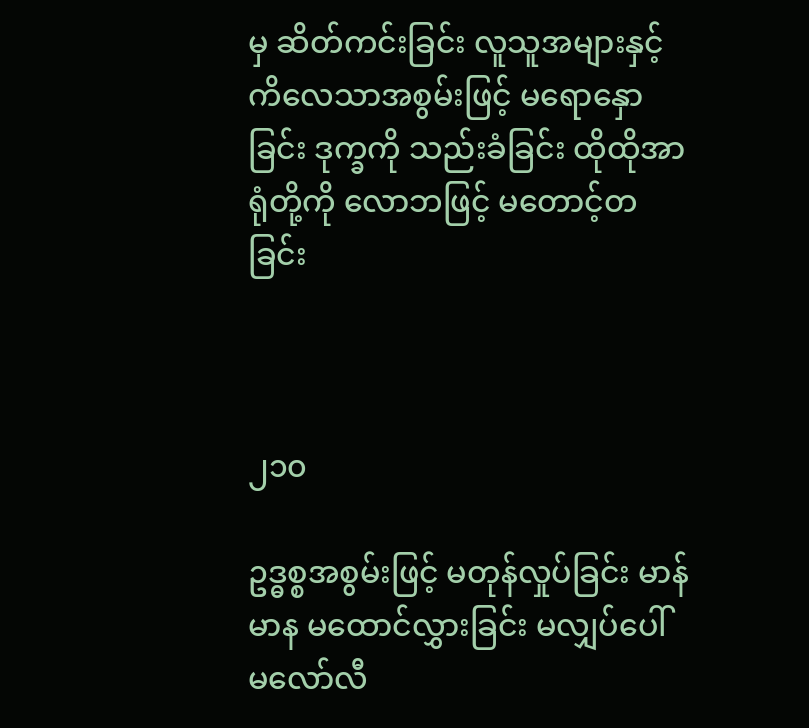မှ ဆိတ်ကင်းခြင်း လူသူအများနှင့် ကိလေသာအစွမ်းဖြင့် မရောနှောခြင်း ဒုက္ခကို သည်းခံခြင်း ထိုထိုအာရုံတို့ကို လောဘဖြင့် မတောင့်တခြင်း



၂၁၀

ဥဒ္ဓစ္စအစွမ်းဖြင့် မတုန်လှုပ်ခြင်း မာန်မာန မထောင်လွှားခြင်း မလျှပ်ပေါ် မလော်လီ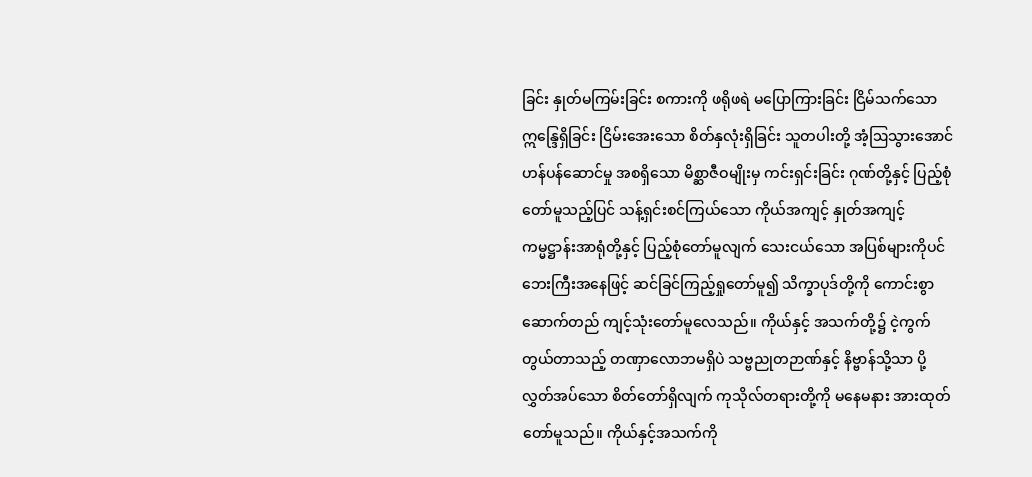ခြင်း နှုတ်မကြမ်းခြင်း စကားကို ဖရိုဖရဲ မပြောကြားခြင်း ငြိမ်သက်သော ဣန္ဒြေရှိခြင်း ငြိမ်းအေးသော စိတ်နှလုံးရှိခြင်း သူတပါးတို့ အံ့ဩသွားအောင် ဟန်ပန်ဆောင်မှု အစရှိသော မိစ္ဆာဇီဝမျိုးမှ ကင်းရှင်းခြင်း ဂုဏ်တို့နှင့် ပြည့်စုံတော်မူသည့်ပြင် သန့်ရှင်းစင်ကြယ်သော ကိုယ်အကျင့် နှုတ်အကျင့် ကမ္မဋ္ဌာန်းအာရုံတို့နှင့် ပြည့်စုံတော်မူလျက် သေးငယ်သော အပြစ်များကိုပင် ဘေးကြီးအနေဖြင့် ဆင်ခြင်ကြည့်ရှုတော်မူ၍ သိက္ခာပုဒ်တို့ကို ကောင်းစွာ ဆောက်တည် ကျင့်သုံးတော်မူလေသည်။ ကိုယ်နှင့် အသက်တို့၌ ငဲ့ကွက်တွယ်တာသည့် တဏှာလောဘမရှိပဲ သဗ္ဗညုတဉာဏ်နှင့် နိဗ္ဗာန်သို့သာ ပို့လွှတ်အပ်သော စိတ်တော်ရှိလျက် ကုသိုလ်တရားတို့ကို မနေမနား အားထုတ်တော်မူသည်။ ကိုယ်နှင့်အသက်ကို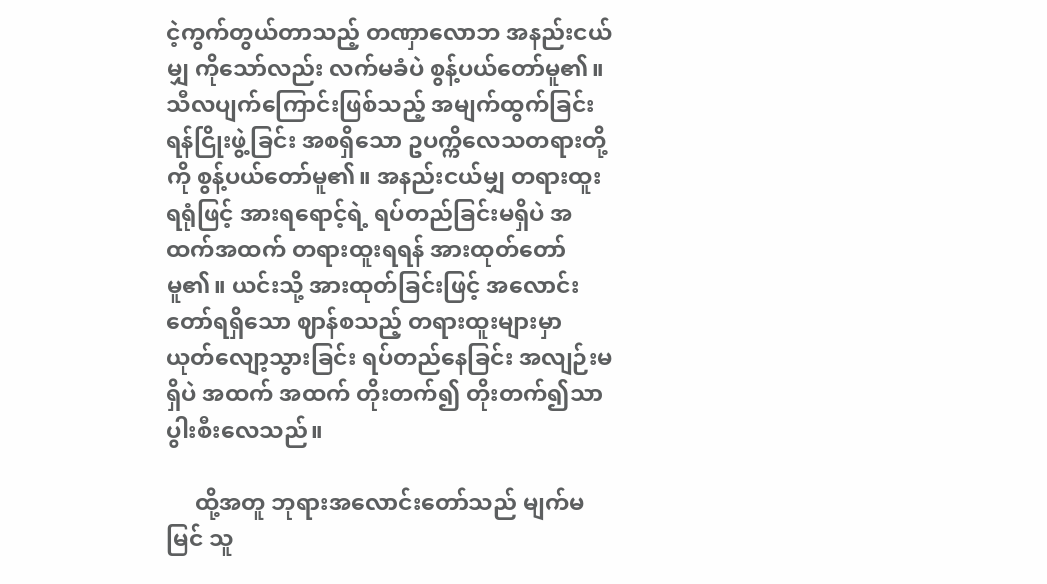ငဲ့ကွက်တွယ်တာသည့် တဏှာလောဘ အနည်းငယ်မျှ ကိုသော်လည်း လက်မခံပဲ စွန့်ပယ်တော်မူ၏။ သီလပျက်ကြောင်းဖြစ်သည့် အမျက်ထွက်ခြင်း ရန်ငြိုးဖွဲ့ခြင်း အစရှိသော ဥပက္ကိလေသတရားတို့ကို စွန့်ပယ်တော်မူ၏။ အနည်းငယ်မျှ တရားထူးရရုံဖြင့် အားရရောင့်ရဲ့ ရပ်တည်ခြင်းမရှိပဲ အထက်အထက် တရားထူးရရန် အားထုတ်တော်မူ၏။ ယင်းသို့ အားထုတ်ခြင်းဖြင့် အလောင်းတော်ရရှိသော ဈာန်စသည့် တရားထူးများမှာ ယုတ်လျော့သွားခြင်း ရပ်တည်နေခြင်း အလျဉ်းမရှိပဲ အထက် အထက် တိုးတက်၍ တိုးတက်၍သာ ပွါးစီးလေသည်။

     ထို့အတူ ဘုရားအလောင်းတော်သည် မျက်မမြင် သူ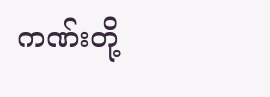ကဏ်းတို့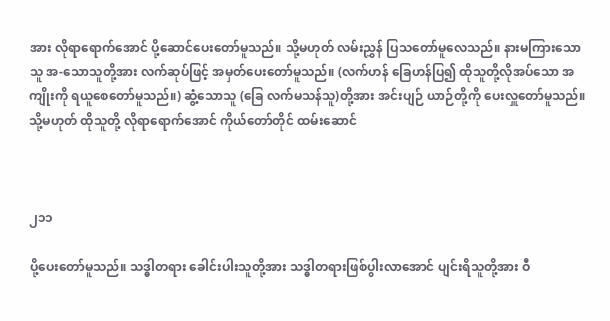အား လိုရာရောက်အောင် ပို့ဆောင်ပေးတော်မူသည်။ သို့မဟုတ် လမ်းညွှန် ပြသတော်မူလေသည်။ နားမကြားသောသူ အ-သောသူတို့အား လက်ဆုပ်ဖြင့် အမှတ်ပေးတော်မူသည်။ (လက်ဟန် ခြေဟန်ပြ၍ ထိုသူတို့လိုအပ်သော အကျိုးကို ရယူစေတော်မူသည်။) ဆွံ့သောသူ (ခြေ လက်မသန်သူ)တို့အား အင်းပျဉ် ယာဉ်တို့ကို ပေးလှူတော်မူသည်။ သို့မဟုတ် ထိုသူတို့ လိုရာရောက်အောင် ကိုယ်တော်တိုင် ထမ်းဆောင်



၂၁၁

ပို့ပေးတော်မူသည်။ သဒ္ဓါတရား ခေါင်းပါးသူတို့အား သဒ္ဓါတရားဖြစ်ပွါးလာအောင် ပျင်းရိသူတို့အား ဝီ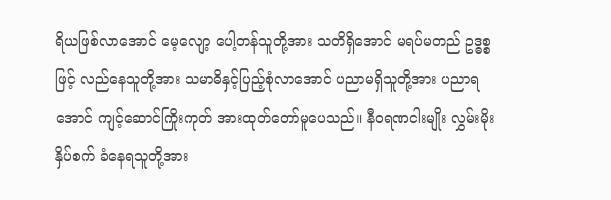ရိယဖြစ်လာအောင် မေ့လျော့ ပေါ့တန်သူတို့အား သတိရှိအောင် မရပ်မတည် ဥဒ္ဓစ္စဖြင့် လည်နေသူတို့အား သမာဓိနှင့်ပြည့်စုံလာအောင် ပညာမရှိသူတို့အား ပညာရအောင် ကျင့်ဆောင်ကြိုးကုတ် အားထုတ်တော်မူပေသည်။ နီဝရဏငါးမျိုး လွှမ်းမိုးနှိပ်စက် ခံနေရသူတို့အား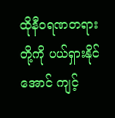ထိုနီဝရဏတရားတို့ကို ပယ်ရှားနိုင်အောင် ကျင့်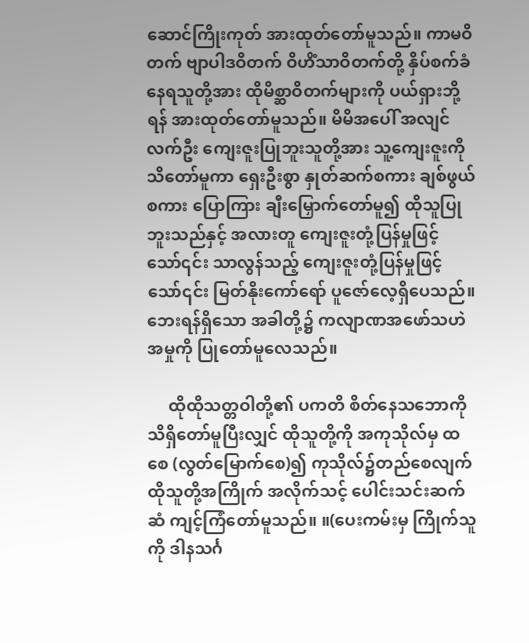ဆောင်ကြိုးကုတ် အားထုတ်တော်မူသည်။ ကာမဝိတက် ဗျာပါဒဝိတက် ဝိဟိံသာဝိတက်တို့ နှိပ်စက်ခံနေရသူတို့အား ထိုမိစ္ဆာဝိတက်များကို ပယ်ရှားဘို့ရန် အားထုတ်တော်မူသည်။ မိမိအပေါ် အလျင်လက်ဦး ကျေးဇူးပြုဘူးသူတို့အား သူ့ကျေးဇူးကို သိတော်မူကာ ရှေးဦးစွာ နှုတ်ဆက်စကား ချစ်ဖွယ်စကား ပြောကြား ချီးမြှောက်တော်မူ၍ ထိုသူပြုဘူးသည်နှင့် အလားတူ ကျေးဇူးတုံ့ပြန်မှုဖြင့်သော်၎င်း သာလွန်သည့် ကျေးဇူးတုံ့ပြန်မှုဖြင့်သော်၎င်း မြတ်နိုးကော်ရော် ပူဇော်လေ့ရှိပေသည်။ ဘေးရန်ရှိသော အခါတို့၌ ကလျာဏအဖော်သဟဲအမှုကို ပြုတော်မူလေသည်။

     ထိုထိုသတ္တဝါတို့၏ ပကတိ စိတ်နေသဘောကို သိရှိတော်မူပြီးလျှင် ထိုသူတို့ကို အကုသိုလ်မှ ထစေ (လွတ်မြောက်စေ)၍ ကုသိုလ်၌တည်စေလျက် ထိုသူတို့အကြိုက် အလိုက်သင့် ပေါင်းသင်းဆက်ဆံ ကျင့်ကြံတော်မူသည်။ ။(ပေးကမ်းမှ ကြိုက်သူကို ဒါနသင်္ဂ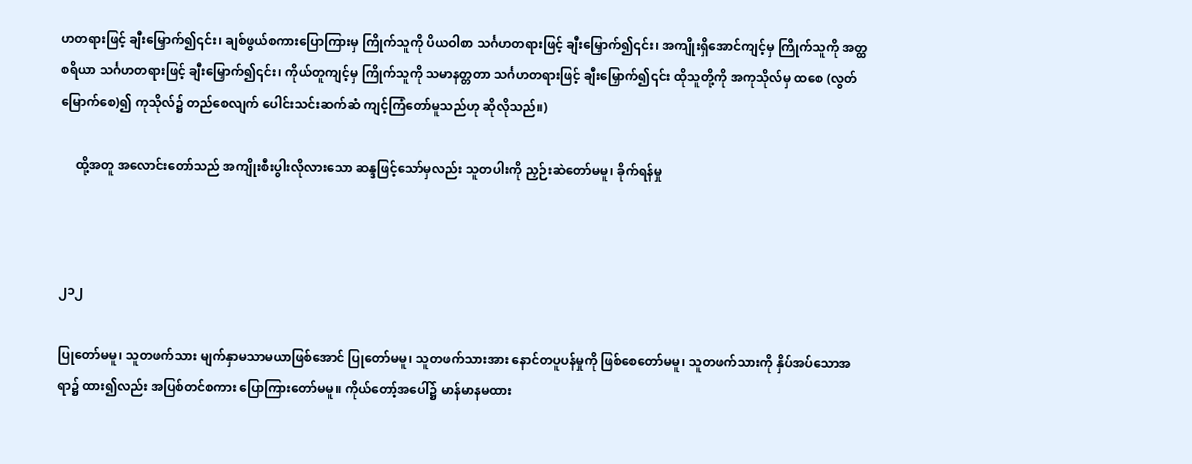ဟတရားဖြင့် ချီးမြှောက်၍၎င်း၊ ချစ်ဖွယ်စကားပြောကြားမှ ကြိုက်သူကို ပိယဝါစာ သင်္ဂဟတရားဖြင့် ချီးမြှောက်၍၎င်း၊ အကျိုးရှိအောင်ကျင့်မှ ကြိုက်သူကို အတ္ထစရိယာ သင်္ဂဟတရားဖြင့် ချီးမြှောက်၍၎င်း၊ ကိုယ်တူကျင့်မှ ကြိုက်သူကို သမာနတ္တတာ သင်္ဂဟတရားဖြင့် ချီးမြှောက်၍၎င်း ထိုသူတို့ကို အကုသိုလ်မှ ထစေ (လွတ်မြောက်စေ)၍ ကုသိုလ်၌ တည်စေလျက် ပေါင်းသင်းဆက်ဆံ ကျင့်ကြံတော်မူသည်ဟု ဆိုလိုသည်။)

     ထို့အတူ အလောင်းတော်သည် အကျိုးစီးပွါးလိုလားသော ဆန္ဒဖြင့်သော်မှလည်း သူတပါးကို ညှဉ်းဆဲတော်မမူ၊ ခိုက်ရန်မှု



၂၁၂

ပြုတော်မမူ၊ သူတဖက်သား မျက်နှာမသာမယာဖြစ်အောင် ပြုတော်မမူ၊ သူတဖက်သားအား နောင်တပူပန်မှုကို ဖြစ်စေတော်မမူ၊ သူတဖက်သားကို နှိပ်အပ်သောအရာ၌ ထား၍လည်း အပြစ်တင်စကား ပြောကြားတော်မမူ။ ကိုယ်တော့်အပေါ်၌ မာန်မာနမထား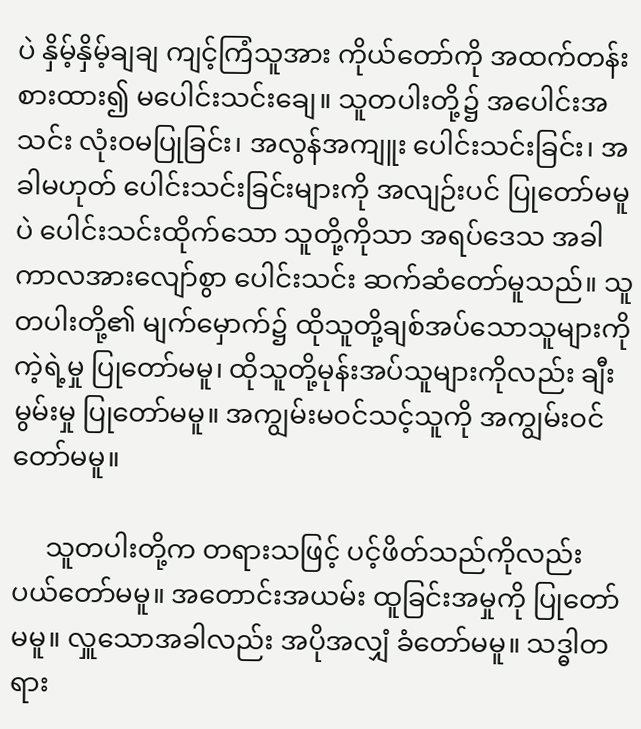ပဲ နှိမ့်နှိမ့်ချချ ကျင့်ကြံသူအား ကိုယ်တော်ကို အထက်တန်းစားထား၍ မပေါင်းသင်းချေ။ သူတပါးတို့၌ အပေါင်းအသင်း လုံးဝမပြုခြင်း၊ အလွန်အကျူး ပေါင်းသင်းခြင်း၊ အခါမဟုတ် ပေါင်းသင်းခြင်းများကို အလျဉ်းပင် ပြုတော်မမူပဲ ပေါင်းသင်းထိုက်သော သူတို့ကိုသာ အရပ်ဒေသ အခါကာလအားလျော်စွာ ပေါင်းသင်း ဆက်ဆံတော်မူသည်။ သူတပါးတို့၏ မျက်မှောက်၌ ထိုသူတို့ချစ်အပ်သောသူများကို ကဲ့ရဲ့မှု ပြုတော်မမူ၊ ထိုသူတို့မုန်းအပ်သူများကိုလည်း ချီးမွမ်းမှု ပြုတော်မမူ။ အကျွမ်းမဝင်သင့်သူကို အကျွမ်းဝင်တော်မမူ။

     သူတပါးတို့က တရားသဖြင့် ပင့်ဖိတ်သည်ကိုလည်း ပယ်တော်မမူ။ အတောင်းအယမ်း ထူခြင်းအမှုကို ပြုတော်မမူ။ လှူသောအခါလည်း အပိုအလျှံ ခံတော်မမူ။ သဒ္ဓါတရား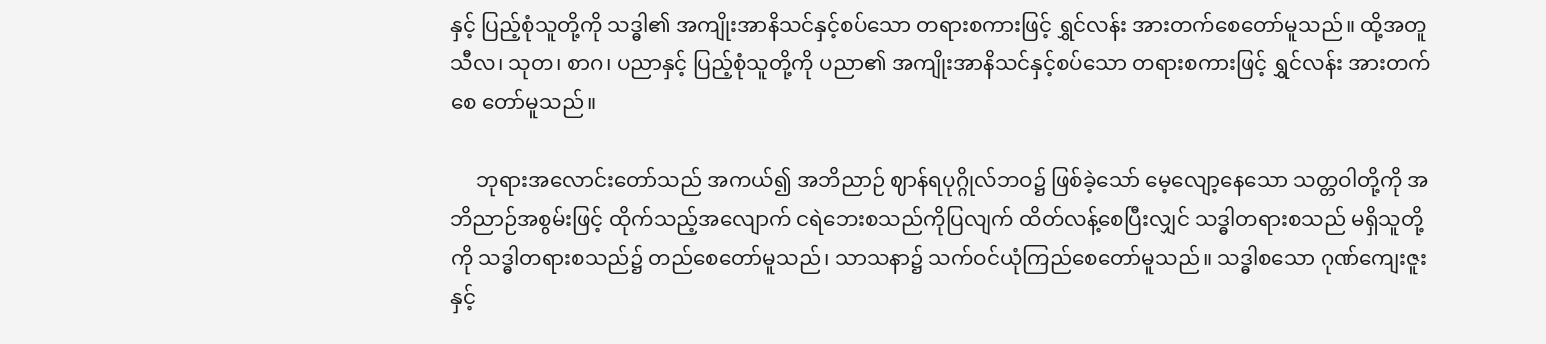နှင့် ပြည့်စုံသူတို့ကို သဒ္ဓါ၏ အကျိုးအာနိသင်နှင့်စပ်သော တရားစကားဖြင့် ရွှင်လန်း အားတက်စေတော်မူသည်။ ထို့အတူ သီလ၊ သုတ၊ စာဂ၊ ပညာနှင့် ပြည့်စုံသူတို့ကို ပညာ၏ အကျိုးအာနိသင်နှင့်စပ်သော တရားစကားဖြင့် ရွှင်လန်း အားတက်စေ တော်မူသည်။

     ဘုရားအလောင်းတော်သည် အကယ်၍ အဘိညာဉ် ဈာန်ရပုဂ္ဂိုလ်ဘဝ၌ ဖြစ်ခဲ့သော် မေ့လျော့နေသော သတ္တဝါတို့ကို အဘိညာဉ်အစွမ်းဖြင့် ထိုက်သည့်အလျောက် ငရဲဘေးစသည်ကိုပြလျက် ထိတ်လန့်စေပြီးလျှင် သဒ္ဓါတရားစသည် မရှိသူတို့ကို သဒ္ဓါတရားစသည်၌ တည်စေတော်မူသည်၊ သာသနာ၌ သက်ဝင်ယုံကြည်စေတော်မူသည်။ သဒ္ဓါစသော ဂုဏ်ကျေးဇူးနှင့်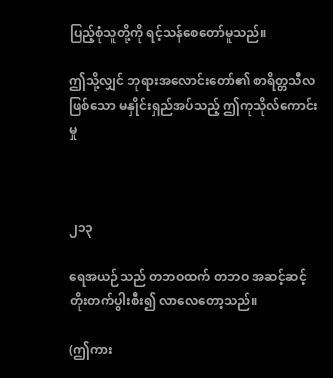ပြည့်စုံသူတို့ကို ရင့်သန်စေတော်မူသည်။

ဤသို့လျှင် ဘုရားအလောင်းတော်၏ စာရိတ္တသီလဖြစ်သော မနှိုင်းရှည်အပ်သည့် ဤကုသိုလ်ကောင်းမှု



၂၁၃

ရေအယဉ်သည် တဘဝထက် တဘဝ အဆင့်ဆင့် တိုးတက်ပွါးစီး၍ လာလေတော့သည်။

(ဤကား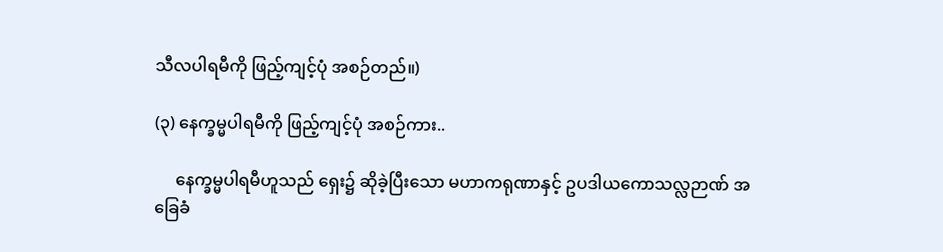သီလပါရမီကို ဖြည့်ကျင့်ပုံ အစဉ်တည်။)

(၃) နေက္ခမ္မပါရမီကို ဖြည့်ကျင့်ပုံ အစဉ်ကား..

     နေက္ခမ္မပါရမီဟူသည် ရှေး၌ ဆိုခဲ့ပြီးသော မဟာကရုဏာနှင့် ဥပဒါယကောသလ္လဉာဏ် အခြေခံ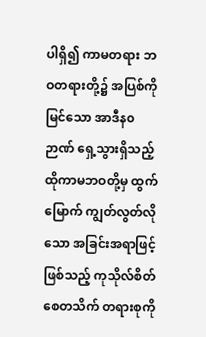ပါရှိ၍ ကာမတရား ဘဝတရားတို့၌ အပြစ်ကိုမြင်သော အာဒီန၀ဉာဏ် ရှေ့သွားရှိသည့် ထိုကာမဘဝတို့မှ ထွက်မြောက် ကျွတ်လွတ်လိုသော အခြင်းအရာဖြင့်ဖြစ်သည့် ကုသိုလ်စိတ် စေတသိက် တရားစုကို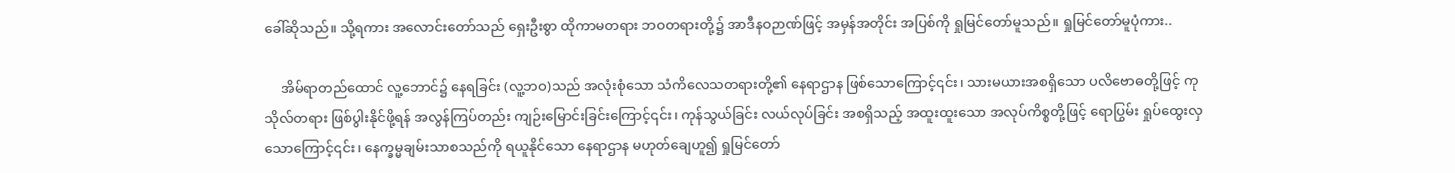ခေါ်ဆိုသည်။ သို့ရကား အလောင်းတော်သည် ရှေးဦးစွာ ထိုကာမတရား ဘဝတရားတို့၌ အာဒီနဝဉာဏ်ဖြင့် အမှန်အတိုင်း အပြစ်ကို ရှုမြင်တော်မူသည်။ ရှုမြင်တော်မူပုံကား..

     အိမ်ရာတည်ထောင် လူ့ဘောင်၌ နေရခြင်း (လူ့ဘဝ)သည် အလုံးစုံသော သံကိလေသတရားတို့၏ နေရာဌာန ဖြစ်သောကြောင့်၎င်း၊ သားမယားအစရှိသော ပလိဗောဓတို့ဖြင့် ကုသိုလ်တရား ဖြစ်ပွါးနိုင်ဖို့ရန် အလွန်ကြပ်တည်း ကျဉ်းမြောင်းခြင်းကြောင့်၎င်း၊ ကုန်သွယ်ခြင်း လယ်လုပ်ခြင်း အစရှိသည့် အထူးထူးသော အလုပ်ကိစ္စတို့ဖြင့် ရောပြွမ်း ရှုပ်ထွေးလှသောကြောင့်၎င်း၊ နေက္ခမ္မချမ်းသာစသည်ကို ရယူနိုင်သော နေရာဌာန မဟုတ်ချေဟူ၍ ရှုမြင်တော်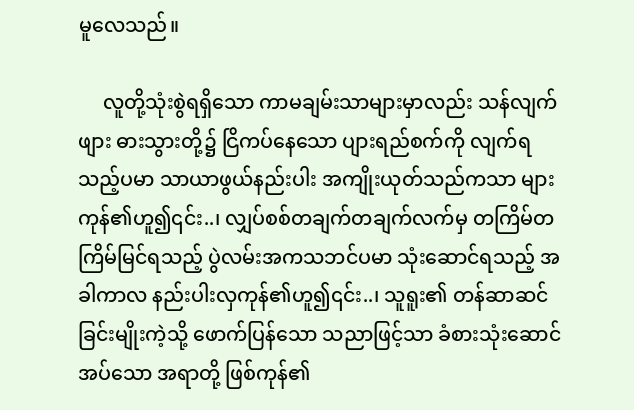မူလေသည်။

     လူတို့သုံးစွဲရရှိသော ကာမချမ်းသာများမှာလည်း သန်လျက်ဖျား ဓားသွားတို့၌ ငြိကပ်နေသော ပျားရည်စက်ကို လျက်ရသည့်ပမာ သာယာဖွယ်နည်းပါး အကျိုးယုတ်သည်ကသာ များကုန်၏ဟူ၍၎င်း..၊ လျှပ်စစ်တချက်တချက်လက်မှ တကြိမ်တကြိမ်မြင်ရသည့် ပွဲလမ်းအကသဘင်ပမာ သုံးဆောင်ရသည့် အခါကာလ နည်းပါးလှကုန်၏ဟူ၍၎င်း..၊ သူရူး၏ တန်ဆာဆင်ခြင်းမျိုးကဲ့သို့ ဖောက်ပြန်သော သညာဖြင့်သာ ခံစားသုံးဆောင်အပ်သော အရာတို့ ဖြစ်ကုန်၏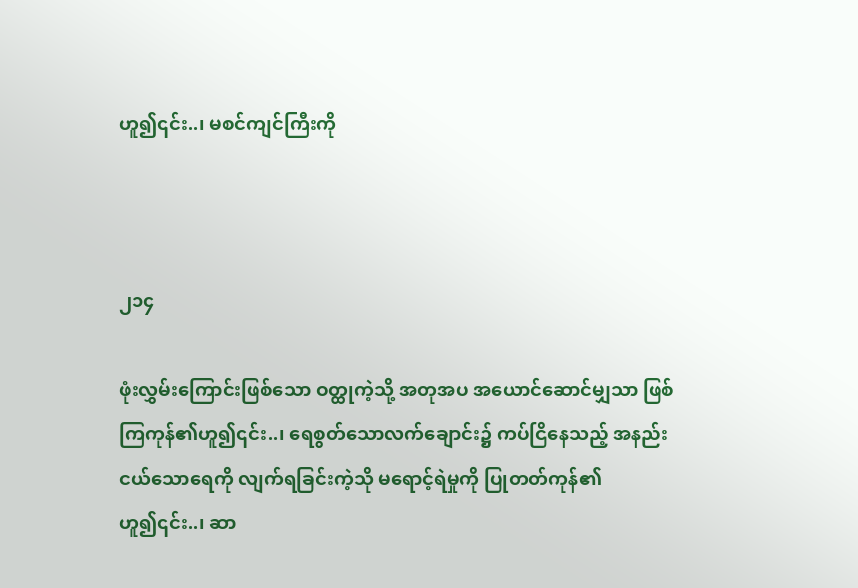ဟူ၍၎င်း..၊ မစင်ကျင်ကြီးကို



၂၁၄

ဖုံးလွှမ်းကြောင်းဖြစ်သော ဝတ္ထုကဲ့သို့ အတုအပ အယောင်ဆောင်မျှသာ ဖြစ်ကြကုန်၏ဟူ၍၎င်း..၊ ရေစွတ်သောလက်ချောင်း၌ ကပ်ငြိနေသည့် အနည်းငယ်သောရေကို လျက်ရခြင်းကဲ့သို မရောင့်ရဲမှုကို ပြုတတ်ကုန်၏ဟူ၍၎င်း..၊ ဆာ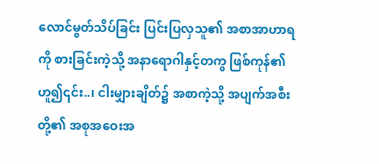လောင်မွတ်သိပ်ခြင်း ပြင်းပြလှသူ၏ အစာအာဟာရကို စားခြင်းကဲ့သို့ အနာရောဂါနှင့်တကွ ဖြစ်ကုန်၏ဟူ၍၎င်း..၊ ငါးမျှားချိတ်၌ အစာကဲ့သို့ အပျက်အစီးတို့၏ အစုအဝေးအ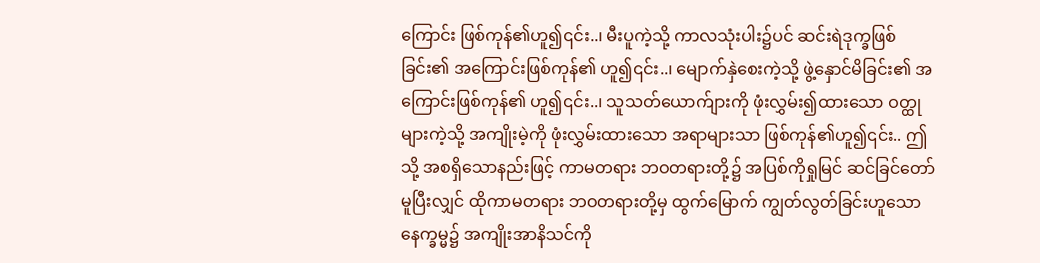ကြောင်း ဖြစ်ကုန်၏ဟူ၍၎င်း..၊ မီးပူကဲ့သို့ ကာလသုံးပါး၌ပင် ဆင်းရဲဒုက္ခဖြစ်ခြင်း၏ အကြောင်းဖြစ်ကုန်၏ ဟူ၍၎င်း..၊ မျောက်နှဲစေးကဲ့သို့ ဖွဲ့နှောင်မိခြင်း၏ အကြောင်းဖြစ်ကုန်၏ ဟူ၍၎င်း..၊ သူသတ်ယောက်ျားကို ဖုံးလွှမ်း၍ထားသော ဝတ္ထုများကဲ့သို့ အကျိုးမဲ့ကို ဖုံးလွှမ်းထားသော အရာများသာ ဖြစ်ကုန်၏ဟူ၍၎င်း.. ဤသို့ အစရှိသောနည်းဖြင့် ကာမတရား ဘဝတရားတို့၌ အပြစ်ကိုရှုမြင် ဆင်ခြင်တော်မူပြီးလျှင် ထိုကာမတရား ဘဝတရားတို့မှ ထွက်မြောက် ကျွတ်လွတ်ခြင်းဟူသော နေက္ခမ္မ၌ အကျိုးအာနိသင်ကို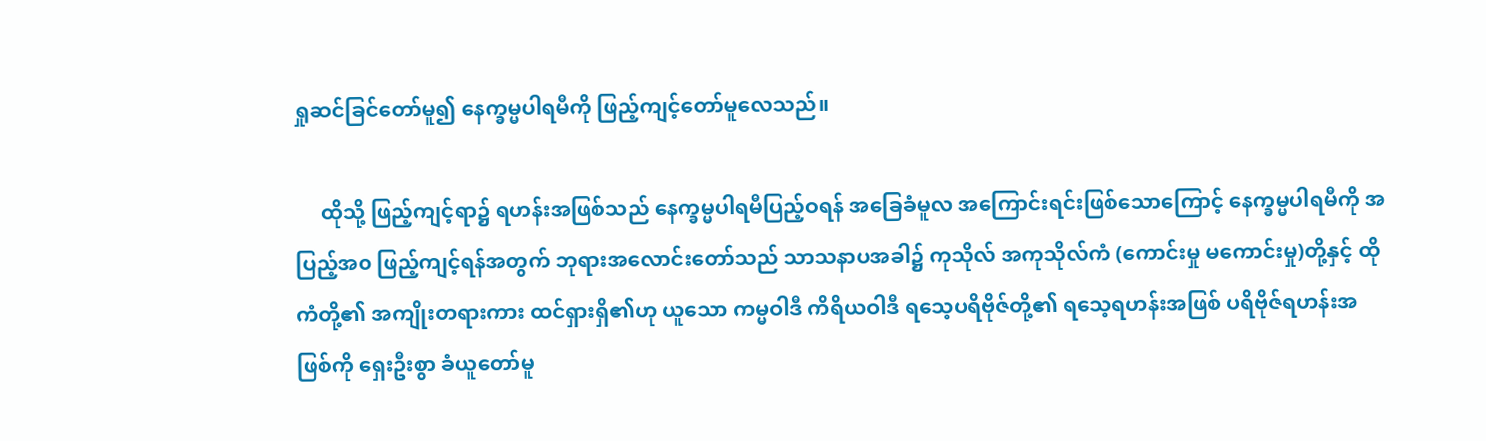ရှုဆင်ခြင်တော်မူ၍ နေက္ခမ္မပါရမီကို ဖြည့်ကျင့်တော်မူလေသည်။

     ထိုသို့ ဖြည့်ကျင့်ရာ၌ ရဟန်းအဖြစ်သည် နေက္ခမ္မပါရမီပြည့်ဝရန် အခြေခံမူလ အကြောင်းရင်းဖြစ်သောကြောင့် နေက္ခမ္မပါရမီကို အပြည့်အ၀ ဖြည့်ကျင့်ရန်အတွက် ဘုရားအလောင်းတော်သည် သာသနာပအခါ၌ ကုသိုလ် အကုသိုလ်ကံ (ကောင်းမှု မကောင်းမှု)တို့နှင့် ထိုကံတို့၏ အကျိုးတရားကား ထင်ရှားရှိ၏ဟု ယူသော ကမ္မဝါဒီ ကိရိယဝါဒီ ရသေ့ပရိဗိုဇ်တို့၏ ရသေ့ရဟန်းအဖြစ် ပရိဗိုဇ်ရဟန်းအဖြစ်ကို ရှေးဦးစွာ ခံယူတော်မူ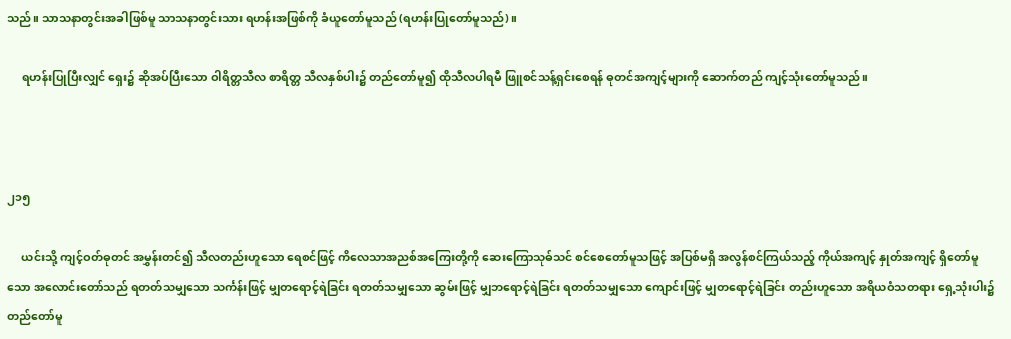သည်။ သာသနာတွင်းအခါဖြစ်မူ သာသနာတွင်းသား ရဟန်းအဖြစ်ကို ခံယူတော်မူသည် (ရဟန်းပြုတော်မူသည်)။

     ရဟန်းပြုပြီးလျှင် ရှေး၌ ဆိုအပ်ပြီးသော ဝါရိတ္တသီလ စာရိတ္တ သီလနှစ်ပါး၌ တည်တော်မူ၍ ထိုသီလပါရမီ ဖြူစင်သန့်ရှင်းစေရန် ဓုတင်အကျင့်များကို ဆောက်တည် ကျင့်သုံးတော်မူသည်။



၂၁၅

     ယင်းသို့ ကျင့်ဝတ်ဓုတင် အမွှန်းတင်၍ သီလတည်းဟူသော ရေစင်ဖြင့် ကိလေသာအညစ်အကြေးတို့ကို ဆေးကြောသုဓ်သင် စင်စေတော်မူသဖြင့် အပြစ်မရှိ အလွန်စင်ကြယ်သည့် ကိုယ်အကျင့် နှုတ်အကျင့် ရှိတော်မူသော အလောင်းတော်သည် ရတတ်သမျှသော သင်္ကန်းဖြင့် မျှတရောင့်ရဲခြင်း ရတတ်သမျှသော ဆွမ်းဖြင့် မျှဘရောင့်ရဲခြင်း ရတတ်သမျှသော ကျောင်းဖြင့် မျှတရောင့်ရဲခြင်း တည်းဟူသော အရိယဝံသတရား ရှေ့သုံးပါး၌ တည်တော်မူ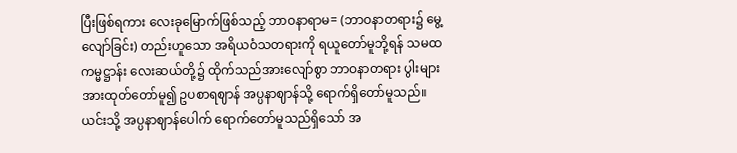ပြီးဖြစ်ရကား လေးခုမြောက်ဖြစ်သည့် ဘာဝနာရာမ= (ဘာဝနာတရား၌ မွေ့လျော်ခြင်း) တည်းဟူသော အရိယဝံသတရားကို ရယူတော်မူဘို့ရန် သမထကမ္မဋ္ဌာန်း လေးဆယ်တို့၌ ထိုက်သည်အားလျော်စွာ ဘာဝနာတရား ပွါးများအားထုတ်တော်မူ၍ ဥပစာရဈာန် အပ္ပနာဈာန်သို့ ရောက်ရှိတော်မူသည်။ ယင်းသို့ အပ္ပနာဈာန်ပေါက် ရောက်တော်မူသည်ရှိသော် အ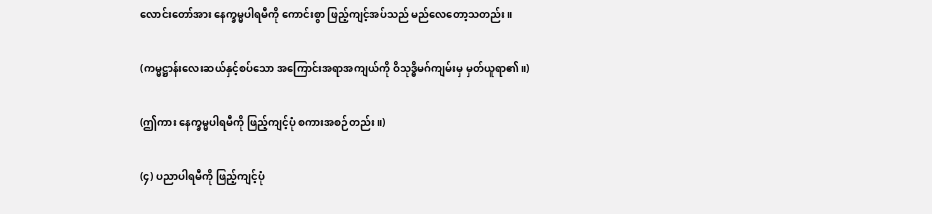လောင်းတော်အား နေက္ခမ္မပါရမီကို ကောင်းစွာ ဖြည့်ကျင့်အပ်သည် မည်လေတော့သတည်း။

(ကမ္မဋ္ဌာန်းလေးဆယ်နှင့်စပ်သော အကြောင်းအရာအကျယ်ကို ဝိသုဒ္ဓိမဂ်ကျမ်းမှ မှတ်ယူရာ၏။)

(ဤကား နေက္ခမ္မပါရမီကို ဖြည့်ကျင့်ပုံ စကားအစဉ်တည်း။)

(၄) ပညာပါရမီကို ဖြည့်ကျင့်ပုံ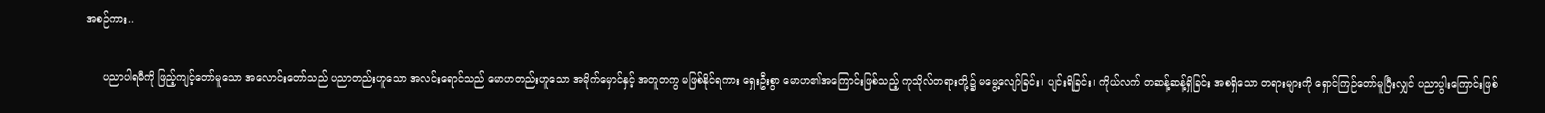အစဉ်ကား..

     ပညာပါရမီကို ဖြည့်ကျင့်တော်မူသော အလောင်းတော်သည် ပညာတည်းဟူသော အလင်းရောင်သည် မောဟတည်းဟူသော အမိုက်မှောင်နှင့် အတူတကွ မဖြစ်နိုင်ရကား ရှေးဦးစွာ မောဟ၏အကြောင်းဖြစ်သည့် ကုသိုလ်တရားတို့၌ မမွေ့လျော်ခြင်း၊ ပျင်းရိခြင်း၊ ကိုယ်လက် တဆန့်ဆန့်ရှိခြင်း အစရှိသော တရားများကို ရှောင်ကြဉ်တော်မူပြီးလျှင် ပညာပွါးကြောင်းဖြစ်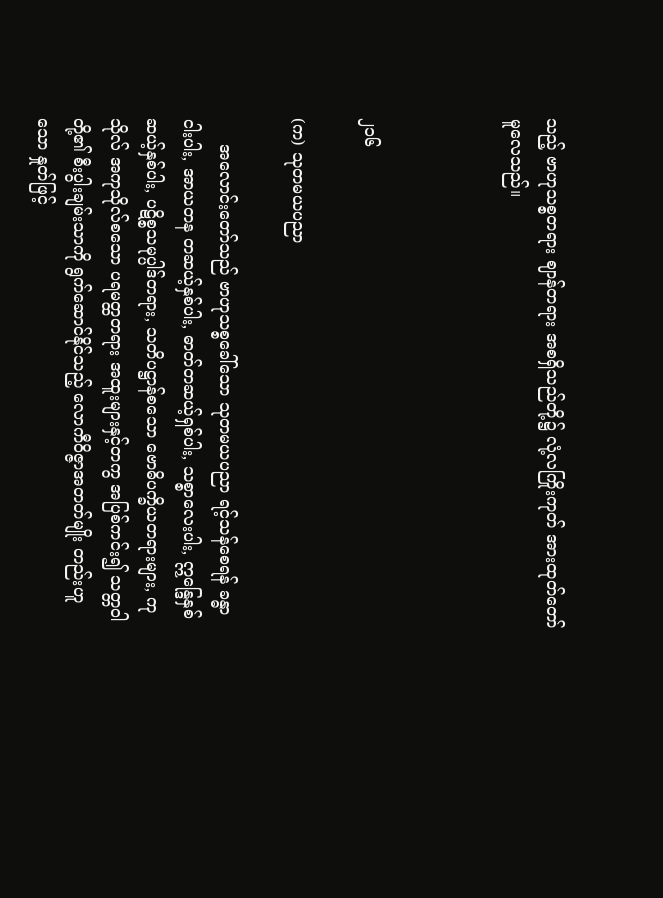သည့် ဗာဟုသစ္စတရား ဈာန်တရား အစရှိသည်တို့၌ လုံ့လကြိုးကုတ် အားထုတ်တော်မူလေသည်။



၂၁၆

(က) သုတမယပညာ

     အလောင်းတော်သည် ဗာဟုသစ္စခေါ်သော သုတမယပညာ ရင့်သန်စေရန် ခန္ဓာငါးပါး, အာယတန တဆယ့်နှစ်ပါး, ဓာတ်တဆယ့်ရှစ်ပါး, သစ္စာလေးပါး, ဣန္ဒြေနှစ်ဆယ့်နှစ်ပါး, ပဋိစ္စသမုပ္ပါဒ်တရား, သတိပဋ္ဌာန်စသော ဗောဓိပက္ခိယတရားများ, ကုသိုလ် အကုသိုလ်စသော ပရမတ္ထတရား အထူးများနှင့်တကွ အပြစ်ကင်း၍ သတ္တဝါတို့၏ စီးပွါးချမ်းသာကို ရွက်ဆောင်နိုင်သည့် လောကီဝိဇ္ဇာအတတ်မျိုး တည်းဟူသော နှုတ်ဖြင့်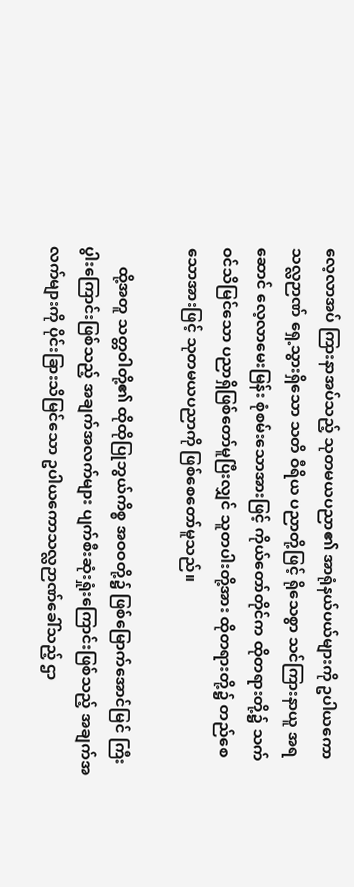လေ့လာအပ် ကြားနာအပ်သည့် သုတမယပညာ၏ အာရုံနယ်ပယ်များကို ဥပါယကောသလ္လဉာဏ် ရှေ့သွားရှိသော သတိ ဝီရိယ ပညာတို့ဖြင့် ရိုသေစွာ သင်ကြားနာယူ အရဆောင် လေ့လာမေးမြန်း စုံစမ်းသောအားဖြင့် ကိုယ်တော်တိုင်က ထိုတရားတို့၌ သက်ဝင်သိမြင်သော ပညာရှိဖြစ်တော်မူပြီးလျှင် သူတပါးတို့အား ထိုတရားတို့၌ တည်စေသောအားဖြင့် သုတမယပညာကို ဖြစ်စေတော်မူသည်။

     ထို့အတူ သတ္တဝါတို့၏ ထိုထိုပြုဘွယ်ကိစ္စ အဝဝတို့၌ ဖြစ်မြောက်အောင်မြင် ကြီးပွါးကြောင်းဖြစ်သည့် အချက်အလက်များ ပျက်စီးဆုံးရှုံးကြောင်းဖြစ်သည့် အချက်အလက်များကို ပိုင်းခြားသိမြင်သော ဥပါယကောသလ္လဉာဏ်ခေါ်သည့် ဌာ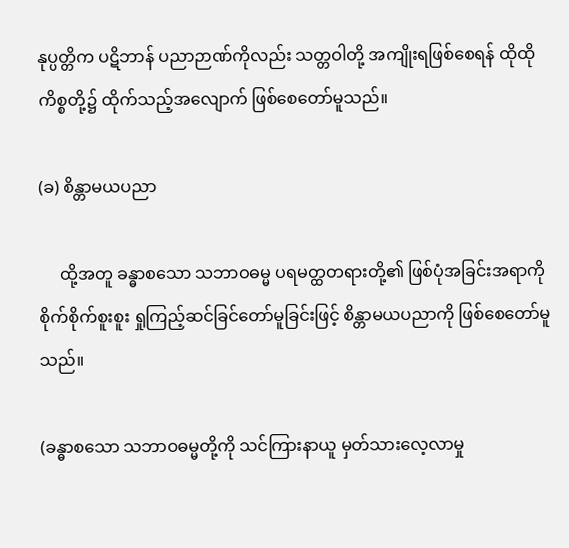နုပ္ပတ္တိက ပဋိဘာန် ပညာဉာဏ်ကိုလည်း သတ္တဝါတို့ အကျိုးရဖြစ်စေရန် ထိုထိုကိစ္စတို့၌ ထိုက်သည့်အလျောက် ဖြစ်စေတော်မူသည်။

(ခ) စိန္တာမယပညာ

     ထို့အတူ ခန္ဓာစသော သဘာဝဓမ္မ ပရမတ္ထတရားတို့၏ ဖြစ်ပုံအခြင်းအရာကို စိုက်စိုက်စူးစူး ရှုကြည့်ဆင်ခြင်တော်မူခြင်းဖြင့် စိန္တာမယပညာကို ဖြစ်စေတော်မူသည်။

(ခန္ဓာစသော သဘာဝဓမ္မတို့ကို သင်ကြားနာယူ မှတ်သားလေ့လာမှု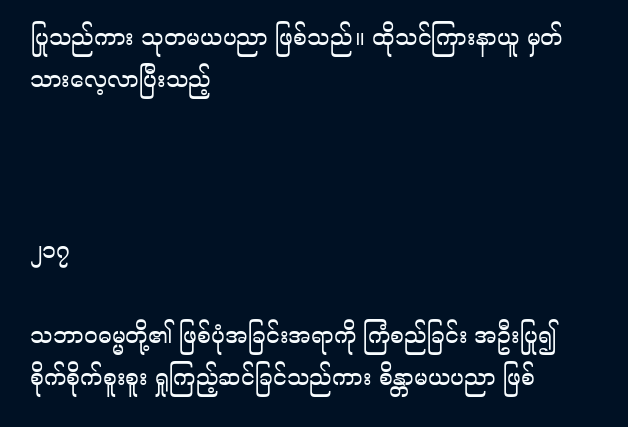ပြုသည်ကား သုတမယပညာ ဖြစ်သည်။ ထိုသင်ကြားနာယူ မှတ်သားလေ့လာပြီးသည့်



၂၁၇

သဘာဝဓမ္မတို့၏ ဖြစ်ပုံအခြင်းအရာကို ကြံစည်ခြင်း အဦးပြု၍ စိုက်စိုက်စူးစူး ရှုကြည့်ဆင်ခြင်သည်ကား စိန္တာမယပညာ ဖြစ်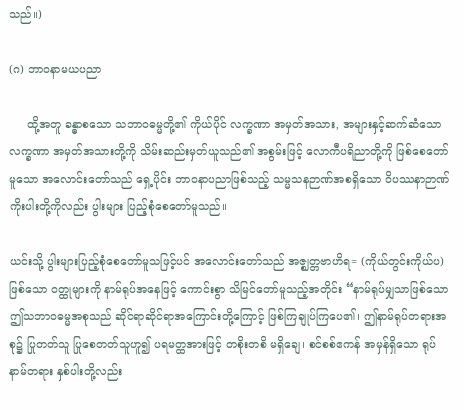သည်။)

(ဂ) ဘာ၀နာမယပညာ

     ထို့အတူ ခန္ဓာစသော သဘာဝဓမ္မတို့၏ ကိုယ်ပိုင် လက္ခဏာ အမှတ်အသား, အများနှင့်ဆက်ဆံသော လက္ခဏာ အမှတ်အသားတို့ကို သိမ်းဆည်းမှတ်ယူသည်၏ အစွမ်းဖြင့် လောကီပရိညာတို့ကို ဖြစ်စေတော်မူသော အလောင်းတော်သည် ရှေ့ပိုင်း ဘာဝနာပညာဖြစ်သည့် သမ္မသနဉာဏ်အစရှိသော ဝိပဿနာဉာဏ် ကိုးပါးတို့ကိုလည်း ပွါးများ ပြည့်စုံစေတော်မူသည်။

ယင်းသို့ ပွါးများပြည့်စုံစေတော်မူသဖြင့်ပင် အလောင်းတော်သည် အဇ္ဈတ္တဗာဟိရ= (ကိုယ်တွင်းကိုယ်ပ)ဖြစ်သော ဝတ္ထုများကို နာမ်ရုပ်အနေဖြင့် ကောင်းစွာ သိမြင်တော်မူသည့်အတိုင်း “နာမ်ရုပ်မျှသာဖြစ်သော ဤသဘာဝဓမ္မအစုသည် ဆိုင်ရာဆိုင်ရာအကြောင်းတို့ကြောင့် ဖြစ်ကြချုပ်ကြပေ၏၊ ဤနာမ်ရုပ်တရားအစု၌ ပြုတတ်သူ ပြုစေတတ်သူဟူ၍ ပရမတ္ထအားဖြင့် တစိုးတစိ မရှိချေ၊ စင်စစ်ဧကန် အမှန်ရှိသော ရုပ်နာမ်တရား နှစ်ပါးတို့လည်း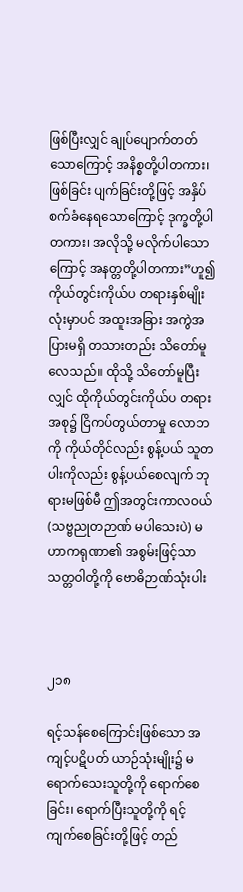ဖြစ်ပြီးလျှင် ချုပ်ပျောက်တတ်သောကြောင့် အနိစ္စတို့ပါတကား၊ ဖြစ်ခြင်း ပျက်ခြင်းတို့ဖြင့် အနှိပ်စက်ခံနေရသောကြောင့် ဒုက္ခတို့ပါတကား၊ အလိုသို့ မလိုက်ပါသောကြောင့် အနတ္တတို့ပါတကား”ဟူ၍ ကိုယ်တွင်းကိုယ်ပ တရားနှစ်မျိုးလုံးမှာပင် အထူးအခြား အကွဲအပြားမရှိ တသားတည်း သိတော်မူလေသည်။ ထိုသို့ သိတော်မူပြီးလျှင် ထိုကိုယ်တွင်းကိုယ်ပ တရားအစု၌ ငြိကပ်တွယ်တာမှု လောဘကို ကိုယ်တိုင်လည်း စွန့်ပယ် သူတပါးကိုလည်း စွန့်ပယ်စေလျက် ဘုရားမဖြစ်မီ ဤအတွင်းကာလဝယ် (သဗ္ဗညုတဉာဏ် မပါသေးပဲ) မဟာကရုဏာ၏ အစွမ်းဖြင့်သာ သတ္တဝါတို့ကို ဗောဓိဉာဏ်သုံးပါး



၂၁၈

ရင့်သန်စေကြောင်းဖြစ်သော အကျင့်ပဋိပတ် ယာဉ်သုံးမျိုး၌ မရောက်သေးသူတို့ကို ရောက်စေခြင်း၊ ရောက်ပြီးသူတို့ကို ရင့်ကျက်စေခြင်းတို့ဖြင့် တည်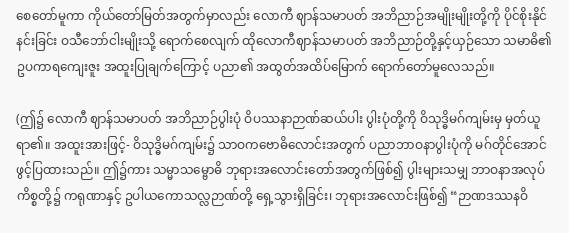စေတော်မူကာ ကိုယ်တော်မြတ်အတွက်မှာလည်း လောကီ ဈာန်သမာပတ် အဘိညာဉ်အမျိုးမျိုးတို့ကို ပိုင်စိုးနိုင်နင်းခြင်း ဝသီဘော်ငါးမျိုးသို့ ရောက်စေလျက် ထိုလောကီဈာန်သမာပတ် အဘိညာဉ်တို့နှင့်ယှဉ်သော သမာဓိ၏ ဥပကာရကျေးဇူး အထူးပြုချက်ကြောင့် ပညာ၏ အထွတ်အထိပ်မြောက် ရောက်တော်မူလေသည်။

(ဤ၌ လောကီ ဈာန်သမာပတ် အဘိညာဉ်ပွါးပုံ ဝိပဿနာဉာဏ်ဆယ်ပါး ပွါးပုံတို့ကို ဝိသုဒ္ဓိမဂ်ကျမ်းမှ မှတ်ယူရာ၏။ အထူးအားဖြင့်- ဝိသုဒ္ဓိမဂ်ကျမ်း၌ သာဝကဗောဓိလောင်းအတွက် ပညာဘာဝနာပွါးပုံကို မဂ်တိုင်အောင် ဖွင့်ပြထားသည်။ ဤ၌ကား သမ္မာသမ္ဗောဓိ ဘုရားအလောင်းတော်အတွက်ဖြစ်၍ ပွါးများသမျှ ဘာဝနာအလုပ်ကိစ္စတို့၌ ကရုဏာနှင့် ဥပါယကောသလ္လဉာဏ်တို့ ရှေ့သွားရှိခြင်း၊ ဘုရားအလောင်းဖြစ်၍ “ဉာဏဒဿနဝိ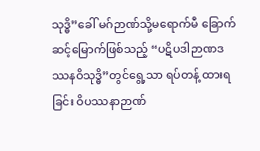သုဒ္ဓိ”ခေါ် မဂ်ဉာဏ်သို့မရောက်မီ ခြောက်ဆင့်မြောက်ဖြစ်သည့် “ပဋိပဒါဉာဏဒဿနဝိသုဒ္ဓိ”တွင်ရွေ့သာ ရပ်တန့် ထားရခြင်း ဝိပဿနာဉာဏ်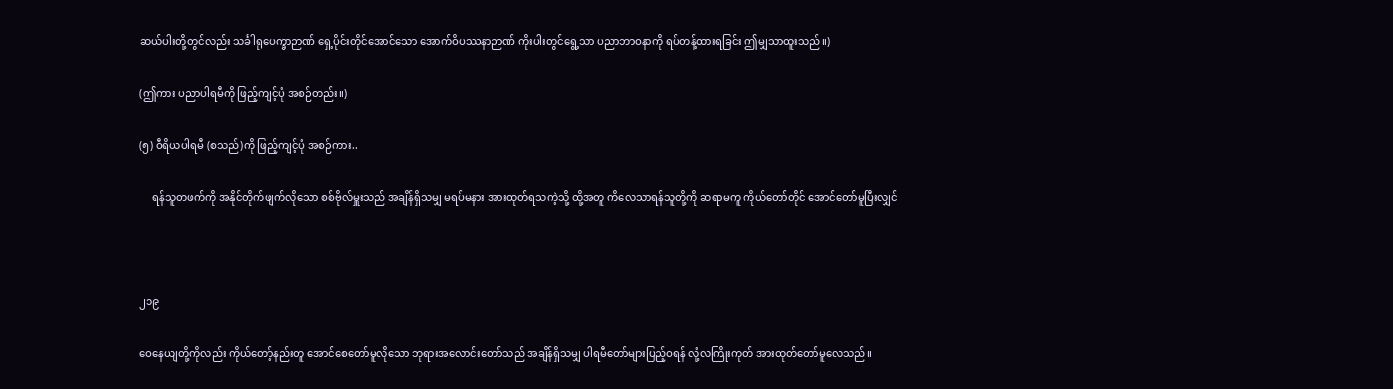ဆယ်ပါးတို့တွင်လည်း သင်္ခါရုပေက္ခာဉာဏ် ရှေ့ပိုင်းတိုင်အောင်သော အောက်ဝိပဿနာဉာဏ် ကိုးပါးတွင်ရွေ့သာ ပညာဘာဝနာကို ရပ်တန့်ထားရခြင်း ဤမျှသာထူးသည်။)

(ဤကား ပညာပါရမီကို ဖြည့်ကျင့်ပုံ အစဉ်တည်း။)

(၅) ဝီရိယပါရမီ (စသည်)ကို ဖြည့်ကျင့်ပုံ အစဉ်ကား..

     ရန်သူတဖက်ကို အနိုင်တိုက်ဖျက်လိုသော စစ်ဗိုလ်မှူးသည် အချိန်ရှိသမျှ မရပ်မနား အားထုတ်ရသကဲ့သို့ ထို့အတူ ကိလေသာရန်သူတို့ကို ဆရာမကူ ကိုယ်တော်တိုင် အောင်တော်မူပြီးလျှင်



၂၁၉

ဝေနေယျတို့ကိုလည်း ကိုယ်တော့်နည်းတူ အောင်စေတော်မူလိုသော ဘုရားအလောင်းတော်သည် အချိန်ရှိသမျှ ပါရမီတော်များပြည့်ဝရန် လုံ့လကြိုးကုတ် အားထုတ်တော်မူလေသည်။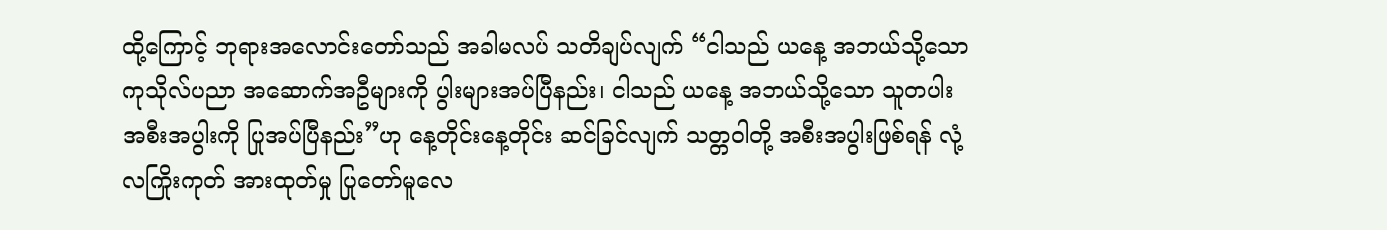ထို့ကြောင့် ဘုရားအလောင်းတော်သည် အခါမလပ် သတိချပ်လျက် “ငါသည် ယနေ့ အဘယ်သို့သော ကုသိုလ်ပညာ အဆောက်အဦများကို ပွါးများအပ်ပြီနည်း၊ ငါသည် ယနေ့ အဘယ်သို့သော သူတပါးအစီးအပွါးကို ပြုအပ်ပြီနည်း”ဟု နေ့တိုင်းနေ့တိုင်း ဆင်ခြင်လျက် သတ္တဝါတို့ အစီးအပွါးဖြစ်ရန် လုံ့လကြိုးကုတ် အားထုတ်မှု ပြုတော်မူလေ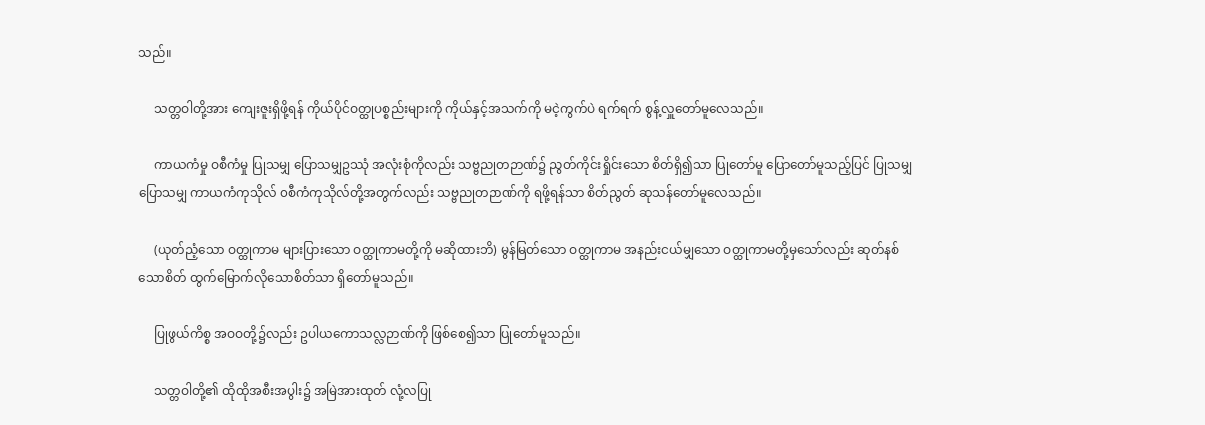သည်။

     သတ္တဝါတို့အား ကျေးဇူးရှိဖို့ရန် ကိုယ်ပိုင်ဝတ္ထုပစ္စည်းများကို ကိုယ်နှင့်အသက်ကို မငဲ့ကွက်ပဲ ရက်ရက် စွန့်လှူတော်မူလေသည်။

     ကာယကံမှု ဝစီကံမှု ပြုသမျှ ပြောသမျှဥဿုံ အလုံးစုံကိုလည်း သဗ္ဗညုတဉာဏ်၌ ညွတ်ကိုင်းရှိုင်းသော စိတ်ရှိ၍သာ ပြုတော်မူ ပြောတော်မူသည့်ပြင် ပြုသမျှ ပြောသမျှ ကာယကံကုသိုလ် ၀စီကံကုသိုလ်တို့အတွက်လည်း သဗ္ဗညုတဉာဏ်ကို ရဖို့ရန်သာ စိတ်ညွတ် ဆုသန်တော်မူလေသည်။

     (ယုတ်ညံ့သော ဝတ္ထုကာမ များပြားသော ဝတ္ထုကာမတို့ကို မဆိုထားဘိ) မွန်မြတ်သော ဝတ္ထုကာမ အနည်းငယ်မျှသော ဝတ္ထုကာမတို့မှသော်လည်း ဆုတ်နစ်သောစိတ် ထွက်မြောက်လိုသောစိတ်သာ ရှိတော်မူသည်။

     ပြုဖွယ်ကိစ္စ အဝဝတို့၌လည်း ဥပါယကောသလ္လဉာဏ်ကို ဖြစ်စေ၍သာ ပြုတော်မူသည်။

     သတ္တဝါတို့၏ ထိုထိုအစီးအပွါး၌ အမြဲအားထုတ် လုံ့လပြု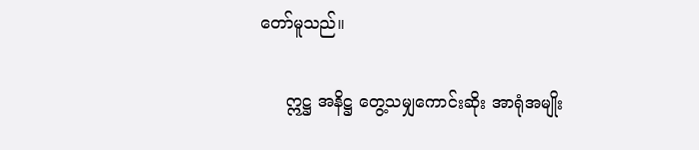တော်မူသည်။

     ဣဋ္ဌ အနိဋ္ဌ တွေ့သမျှကောင်းဆိုး အာရုံအမျိုး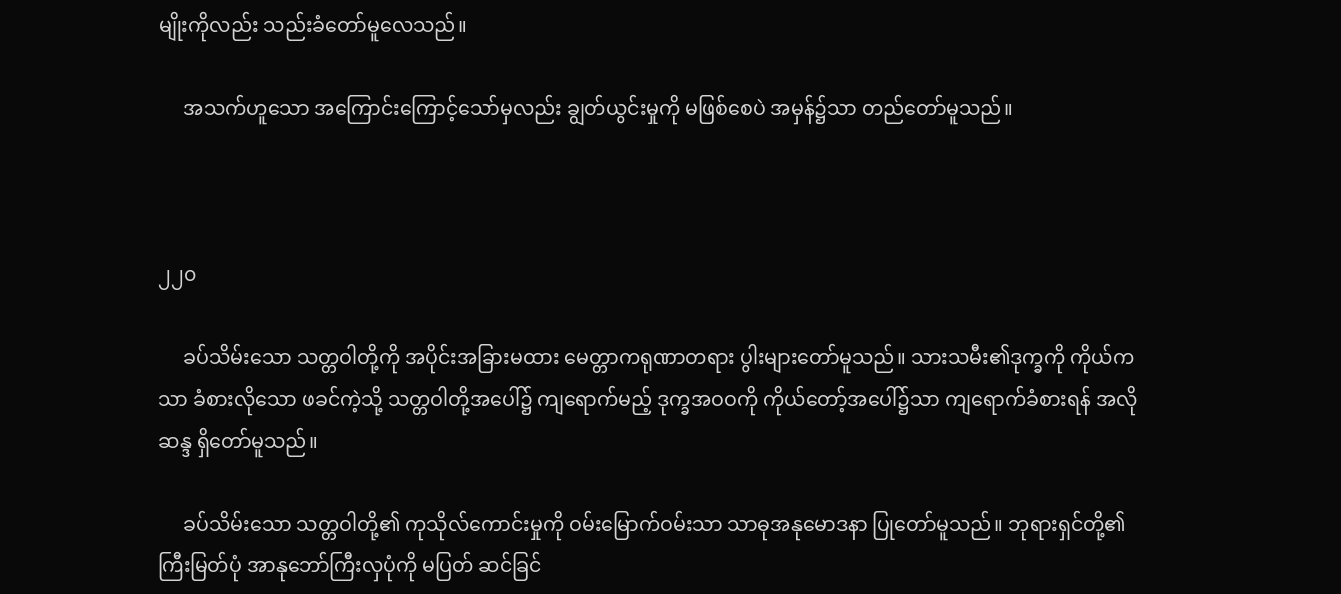မျိုးကိုလည်း သည်းခံတော်မူလေသည်။

     အသက်ဟူသော အကြောင်းကြောင့်သော်မှလည်း ချွတ်ယွင်းမှုကို မဖြစ်စေပဲ အမှန်၌သာ တည်တော်မူသည်။



၂၂၀

     ခပ်သိမ်းသော သတ္တဝါတို့ကို အပိုင်းအခြားမထား မေတ္တာကရုဏာတရား ပွါးများတော်မူသည်။ သားသမီး၏ဒုက္ခကို ကိုယ်ကသာ ခံစားလိုသော ဖခင်ကဲ့သို့ သတ္တဝါတို့အပေါ်၌ ကျရောက်မည့် ဒုက္ခအဝဝကို ကိုယ်တော့်အပေါ်၌သာ ကျရောက်ခံစားရန် အလိုဆန္ဒ ရှိတော်မူသည်။

     ခပ်သိမ်းသော သတ္တဝါတို့၏ ကုသိုလ်ကောင်းမှုကို ဝမ်းမြောက်ဝမ်းသာ သာဓုအနုမောဒနာ ပြုတော်မူသည်။ ဘုရားရှင်တို့၏ ကြီးမြတ်ပုံ အာနုဘော်ကြီးလှပုံကို မပြတ် ဆင်ခြင်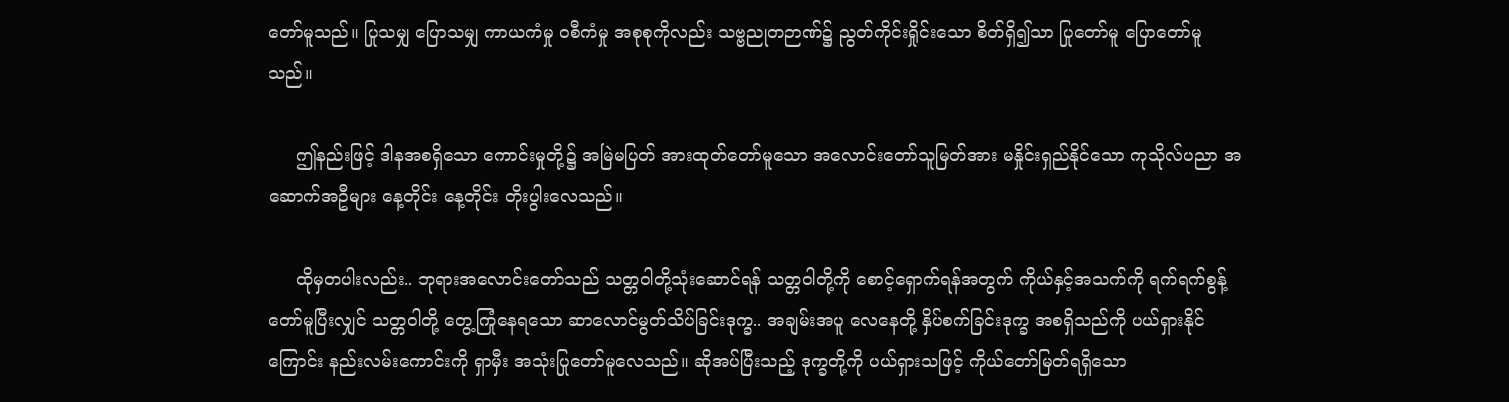တော်မူသည်။ ပြုသမျှ ပြောသမျှ ကာယကံမှု ၀စီကံမှု အစုစုကိုလည်း သဗ္ဗညုတဉာဏ်၌ ညွတ်ကိုင်းရှိုင်းသော စိတ်ရှိ၍သာ ပြုတော်မူ ပြောတော်မူသည်။

     ဤနည်းဖြင့် ဒါနအစရှိသော ကောင်းမှုတို့၌ အမြဲမပြတ် အားထုတ်တော်မူသော အလောင်းတော်သူမြတ်အား မနှိုင်းရှည်နိုင်သော ကုသိုလ်ပညာ အဆောက်အဦများ နေ့တိုင်း နေ့တိုင်း တိုးပွါးလေသည်။

     ထိုမှတပါးလည်း.. ဘုရားအလောင်းတော်သည် သတ္တဝါတို့သုံးဆောင်ရန် သတ္တဝါတို့ကို စောင့်ရှောက်ရန်အတွက် ကိုယ်နှင့်အသက်ကို ရက်ရက်စွန့်တော်မူပြီးလျှင် သတ္တဝါတို့ တွေ့ကြုံနေရသော ဆာလောင်မွတ်သိပ်ခြင်းဒုက္ခ.. အချမ်းအပူ လေနေတို့ နှိပ်စက်ခြင်းဒုက္ခ အစရှိသည်ကို ပယ်ရှားနိုင်ကြောင်း နည်းလမ်းကောင်းကို ရှာမှီး အသုံးပြုတော်မူလေသည်။ ဆိုအပ်ပြီးသည့် ဒုက္ခတို့ကို ပယ်ရှားသဖြင့် ကိုယ်တော်မြတ်ရရှိသော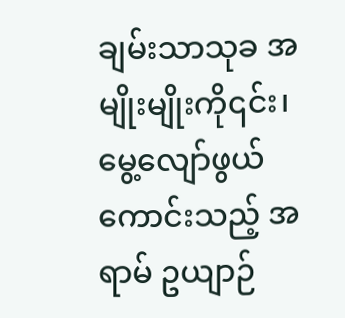ချမ်းသာသုခ အမျိုးမျိုးကို၎င်း၊ မွေ့လျော်ဖွယ်ကောင်းသည့် အရာမ် ဥယျာဉ်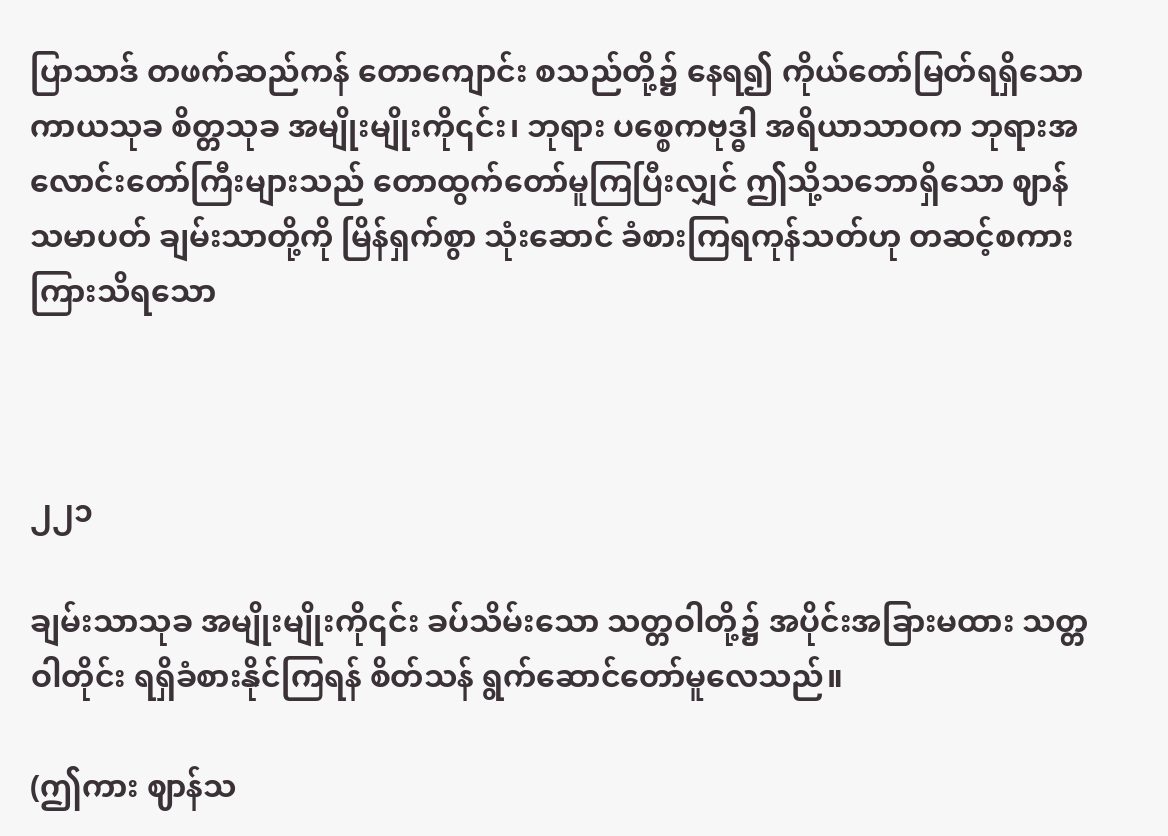ပြာသာဒ် တဖက်ဆည်ကန် တောကျောင်း စသည်တို့၌ နေရ၍ ကိုယ်တော်မြတ်ရရှိသော ကာယသုခ စိတ္တသုခ အမျိုးမျိုးကို၎င်း၊ ဘုရား ပစ္စေကဗုဒ္ဓါ အရိယာသာဝက ဘုရားအလောင်းတော်ကြီးများသည် တောထွက်တော်မူကြပြီးလျှင် ဤသို့သဘောရှိသော ဈာန်သမာပတ် ချမ်းသာတို့ကို မြိန်ရှက်စွာ သုံးဆောင် ခံစားကြရကုန်သတ်ဟု တဆင့်စကား ကြားသိရသော



၂၂၁

ချမ်းသာသုခ အမျိုးမျိုးကို၎င်း ခပ်သိမ်းသော သတ္တဝါတို့၌ အပိုင်းအခြားမထား သတ္တဝါတိုင်း ရရှိခံစားနိုင်ကြရန် စိတ်သန် ရွက်ဆောင်တော်မူလေသည်။

(ဤကား ဈာန်သ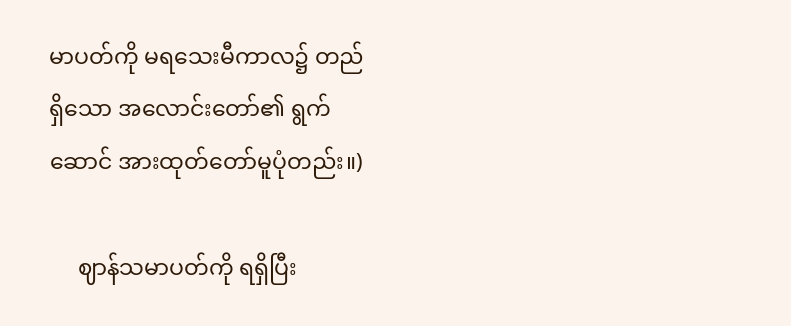မာပတ်ကို မရသေးမီကာလ၌ တည်ရှိသော အလောင်းတော်၏ ရွက်ဆောင် အားထုတ်တော်မူပုံတည်း။)

     ဈာန်သမာပတ်ကို ရရှိပြီး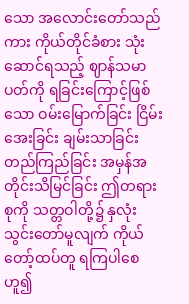သော အလောင်းတော်သည်ကား ကိုယ်တိုင်ခံစား သုံးဆောင်ရသည့် ဈာန်သမာပတ်ကို ရခြင်းကြောင့်ဖြစ်သော ဝမ်းမြောက်ခြင်း ငြိမ်းအေးခြင်း ချမ်းသာခြင်း တည်ကြည်ခြင်း အမှန်အတိုင်းသိမြင်ခြင်း ဤတရားစုကို သတ္တဝါတို့၌ နှလုံးသွင်းတော်မူလျက် ကိုယ်တော့်ထပ်တူ ရကြပါစေဟူ၍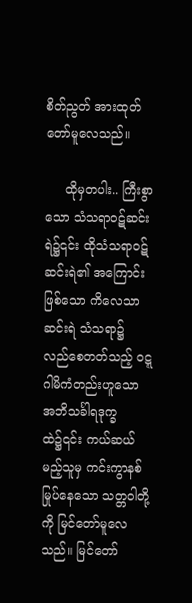စိတ်ညွတ် အားထုတ်တော်မူလေသည်။

     ထိုမှတပါး.. ကြီးစွာသော သံသရာဝဋ်ဆင်းရဲ၌၎င်း ထိုသံသရာဝဋ်ဆင်းရဲ၏ အကြောင်းဖြစ်သော ကိလေသာဆင်းရဲ သံသရာ၌ လည်စေတတ်သည့် ဝဋ္ဋဂါမိကံတည်းဟူသော အဘိသင်္ခါရဒုက္ခထဲ၌၎င်း ကယ်ဆယ်မည့်သူမှ ကင်းကွာနစ်မြုပ်နေသော သတ္တဝါတို့ကို မြင်တော်မူလေသည်။ မြင်တော်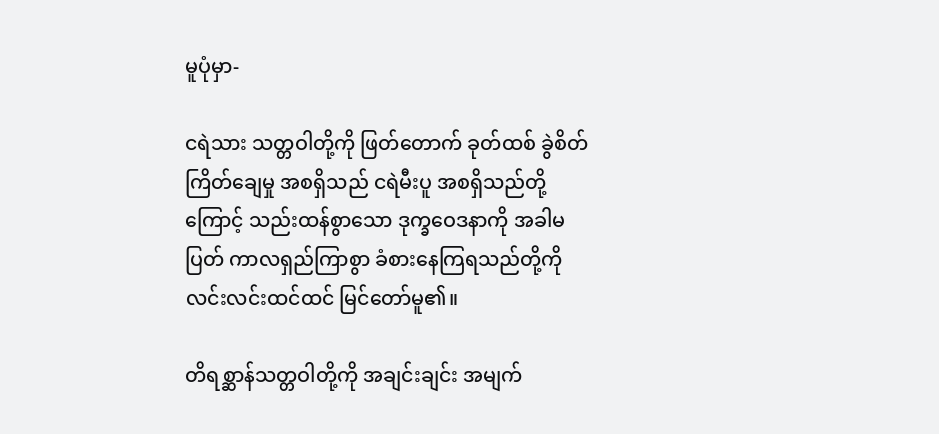မူပုံမှာ-

ငရဲသား သတ္တဝါတို့ကို ဖြတ်တောက် ခုတ်ထစ် ခွဲစိတ် ကြိတ်ချေမှု အစရှိသည် ငရဲမီးပူ အစရှိသည်တို့ကြောင့် သည်းထန်စွာသော ဒုက္ခဝေဒနာကို အခါမပြတ် ကာလရှည်ကြာစွာ ခံစားနေကြရသည်တို့ကို လင်းလင်းထင်ထင် မြင်တော်မူ၏။

တိရစ္ဆာန်သတ္တဝါတို့ကို အချင်းချင်း အမျက်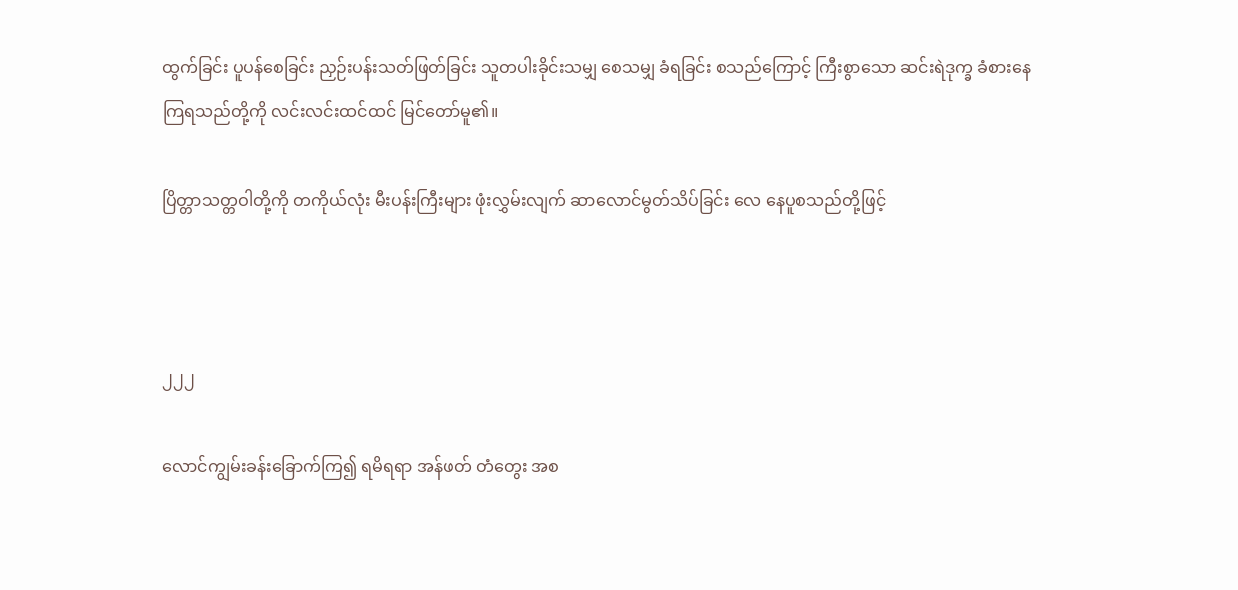ထွက်ခြင်း ပူပန်စေခြင်း ညှဉ်းပန်းသတ်ဖြတ်ခြင်း သူတပါးခိုင်းသမျှ စေသမျှ ခံရခြင်း စသည်ကြောင့် ကြီးစွာသော ဆင်းရဲဒုက္ခ ခံစားနေကြရသည်တို့ကို လင်းလင်းထင်ထင် မြင်တော်မူ၏။

ပြိတ္တာသတ္တဝါတို့ကို တကိုယ်လုံး မီးပန်းကြီးများ ဖုံးလွှမ်းလျက် ဆာလောင်မွတ်သိပ်ခြင်း လေ နေပူစသည်တို့ဖြင့်



၂၂၂

လောင်ကျွမ်းခန်းခြောက်ကြ၍ ရမိရရာ အန်ဖတ် တံတွေး အစ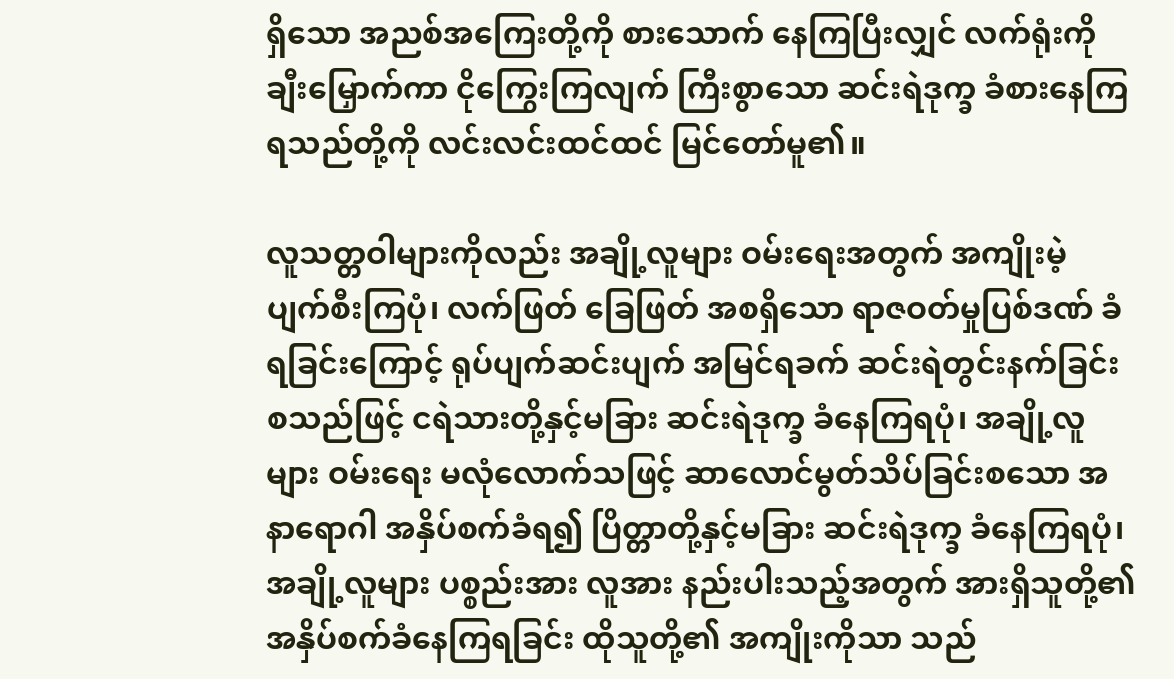ရှိသော အညစ်အကြေးတို့ကို စားသောက် နေကြပြီးလျှင် လက်ရုံးကို ချီးမြှောက်ကာ ငိုကြွေးကြလျက် ကြီးစွာသော ဆင်းရဲဒုက္ခ ခံစားနေကြရသည်တို့ကို လင်းလင်းထင်ထင် မြင်တော်မူ၏။

လူသတ္တဝါများကိုလည်း အချို့လူများ ဝမ်းရေးအတွက် အကျိုးမဲ့ ပျက်စီးကြပုံ၊ လက်ဖြတ် ခြေဖြတ် အစရှိသော ရာဇဝတ်မှုပြစ်ဒဏ် ခံရခြင်းကြောင့် ရုပ်ပျက်ဆင်းပျက် အမြင်ရခက် ဆင်းရဲတွင်းနက်ခြင်း စသည်ဖြင့် ငရဲသားတို့နှင့်မခြား ဆင်းရဲဒုက္ခ ခံနေကြရပုံ၊ အချို့လူများ ဝမ်းရေး မလုံလောက်သဖြင့် ဆာလောင်မွတ်သိပ်ခြင်းစသော အနာရောဂါ အနှိပ်စက်ခံရ၍ ပြိတ္တာတို့နှင့်မခြား ဆင်းရဲဒုက္ခ ခံနေကြရပုံ၊ အချို့လူများ ပစ္စည်းအား လူအား နည်းပါးသည့်အတွက် အားရှိသူတို့၏ အနှိပ်စက်ခံနေကြရခြင်း ထိုသူတို့၏ အကျိုးကိုသာ သည်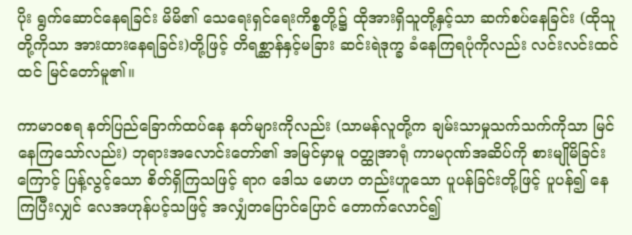ပိုး ရွက်ဆောင်နေရခြင်း မိမိ၏ သေရေးရှင်ရေးကိစ္စတို့၌ ထိုအားရှိသူတို့နှင့်သာ ဆက်စပ်နေခြင်း (ထိုသူတို့ကိုသာ အားထားနေရခြင်း)တို့ဖြင့် တိရစ္ဆာန်နှင့်မခြား ဆင်းရဲဒုက္ခ ခံနေကြရပုံကိုလည်း လင်းလင်းထင်ထင် မြင်တော်မူ၏။

ကာမာဝစရ နတ်ပြည်ခြောက်ထပ်နေ နတ်များကိုလည်း (သာမန်လူတို့က ချမ်းသာမှုသက်သက်ကိုသာ မြင်နေကြသော်လည်း) ဘုရားအလောင်းတော်၏ အမြင်မှာမူ ဝတ္ထုအာရုံ ကာမဂုဏ်အဆိပ်ကို စားမျိုမိခြင်းကြောင့် ပြန့်လွင့်သော စိတ်ရှိကြသဖြင့် ရာဂ ဒေါသ မောဟ တည်းဟူသော ပူပန်ခြင်းတို့ဖြင့် ပူပန်၍ နေကြပြီးလျှင် လေအဟုန်ပင့်သဖြင့် အလျှံတပြောင်ပြောင် တောက်လောင်၍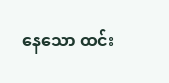နေသော ထင်း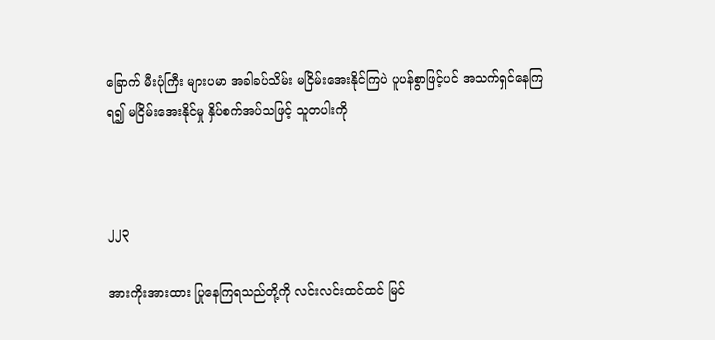ခြောက် မီးပုံကြီး များပမာ အခါခပ်သိမ်း မငြိမ်းအေးနိုင်ကြပဲ ပူပန်စွာဖြင့်ပင် အသက်ရှင်နေကြရ၍ မငြိမ်းအေးနိုင်မှု နှိပ်စက်အပ်သဖြင့် သူတပါးကို



၂၂၃

အားကိုးအားထား ပြုနေကြရသည်တို့ကို လင်းလင်းထင်ထင် မြင်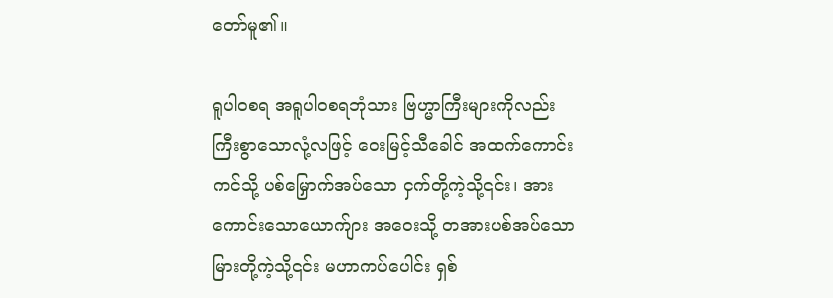တော်မူ၏။

ရူပါဝစရ အရူပါဝစရဘုံသား ဗြဟ္မာကြီးများကိုလည်း ကြီးစွာသောလုံ့လဖြင့် ဝေးမြင့်သီခေါင် အထက်ကောင်းကင်သို့ ပစ်မြှောက်အပ်သော ငှက်တို့ကဲ့သို့၎င်း၊ အားကောင်းသောယောက်ျား အဝေးသို့ တအားပစ်အပ်သော မြားတို့ကဲ့သို့၎င်း မဟာကပ်ပေါင်း ရှစ်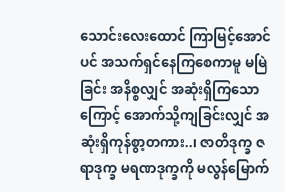သောင်းလေးထောင် ကြာမြင့်အောင်ပင် အသက်ရှင်နေကြစေကာမူ မမြဲခြင်း အနိစ္စလျှင် အဆုံးရှိကြသောကြောင့် အောက်သို့ကျခြင်းလျှင် အဆုံးရှိကုန်စွာ့တကား..၊ ဇာတိဒုက္ခ ဇရာဒုက္ခ မရဏဒုက္ခကို မလွန်မြောက်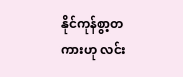နိုင်ကုန်စွာ့တကားဟု လင်း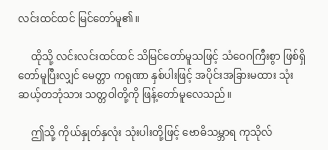လင်းထင်ထင် မြင်တော်မူ၏။

     ထိုသို့ လင်းလင်းထင်ထင် သိမြင်တော်မူသဖြင့် သံဝေဂကြီးစွာ ဖြစ်ရှိတော်မူပြီးလျှင် မေတ္တာ ကရုဏာ နှစ်ပါးဖြင့် အပိုင်းအခြားမထား သုံးဆယ့်တဘုံသား သတ္တဝါတို့ကို ဖြန့်တော်မူလေသည်။

     ဤသို့ ကိုယ်နှုတ်နှလုံး သုံးပါးတို့ဖြင့် ဗောဓိသမ္ဘာရ ကုသိုလ်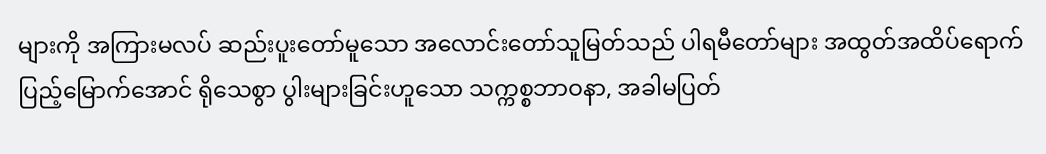များကို အကြားမလပ် ဆည်းပူးတော်မူသော အလောင်းတော်သူမြတ်သည် ပါရမီတော်များ အထွတ်အထိပ်ရောက် ပြည့်မြောက်အောင် ရိုသေစွာ ပွါးများခြင်းဟူသော သက္ကစ္စဘာဝနာ, အခါမပြတ်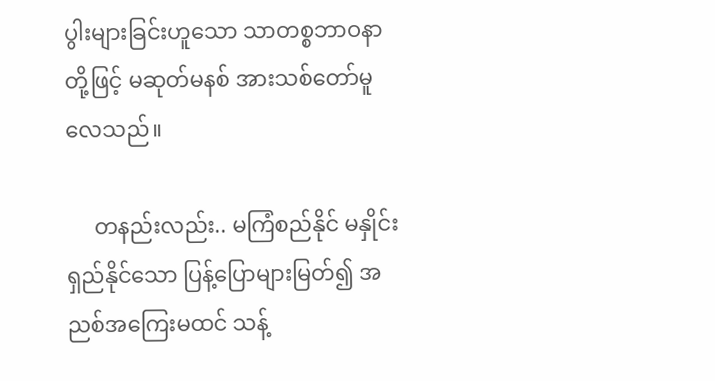ပွါးများခြင်းဟူသော သာတစ္စဘာဝနာတို့ဖြင့် မဆုတ်မနစ် အားသစ်တော်မူလေသည်။

     တနည်းလည်း.. မကြံစည်နိုင် မနှိုင်းရှည်နိုင်သော ပြန့်ပြောများမြတ်၍ အညစ်အကြေးမထင် သန့်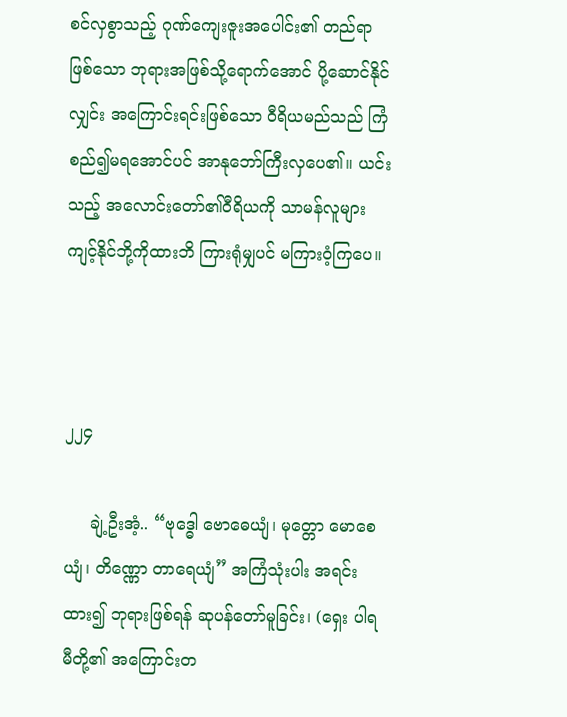စင်လှစွာသည့် ဂုဏ်ကျေးဇူးအပေါင်း၏ တည်ရာဖြစ်သော ဘုရားအဖြစ်သို့ရောက်အောင် ပို့ဆောင်နိုင်လျှင်း အကြောင်းရင်းဖြစ်သော ဝီရိယမည်သည် ကြံစည်၍မရအောင်ပင် အာနုဘော်ကြီးလှပေ၏။ ယင်းသည့် အလောင်းတော်၏ဝီရိယကို သာမန်လူများ ကျင့်နိုင်ဘို့ကိုထားဘိ ကြားရုံမျှပင် မကြားဝံ့ကြပေ။



၂၂၄

     ချဲ့ဦးအံ့.. “ဗုဒ္ဓေါ ဗောဓေယျံ၊ မုတ္တော မောစေယျံ၊ တိဏ္ဏော တာရေယျံ” အကြံသုံးပါး အရင်းထား၍ ဘုရားဖြစ်ရန် ဆုပန်တော်မူခြင်း၊ (ရှေး ပါရမီတို့၏ အကြောင်းတ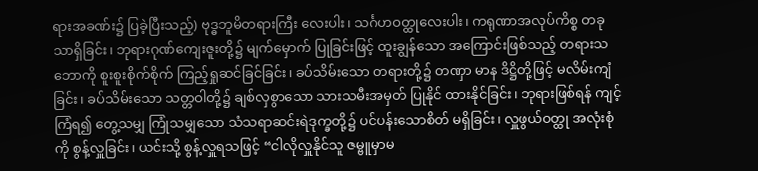ရားအခဏ်း၌ ပြခဲ့ပြီးသည့်) ဗုဒ္ဓဘူမိတရားကြီး လေးပါး၊ သင်္ဂဟဝတ္ထုလေးပါး၊ ကရုဏာအလုပ်ကိစ္စ တခုသာရှိခြင်း၊ ဘုရားဂုဏ်ကျေးဇူးတို့၌ မျက်မှောက် ပြုခြင်းဖြင့် ထူးချွန်သော အကြောင်းဖြစ်သည့် တရားသဘောကို စူးစူးစိုက်စိုက် ကြည့်ရှုဆင်ခြင်ခြင်း၊ ခပ်သိမ်းသော တရားတို့၌ တဏှာ မာန ဒိဋ္ဌိတို့ဖြင့် မလိမ်းကျံခြင်း၊ ခပ်သိမ်းသော သတ္တဝါတို့၌ ချစ်လှစွာသော သားသမီးအမှတ် ပြုနိုင် ထားနိုင်ခြင်း၊ ဘုရားဖြစ်ရန် ကျင့်ကြံရ၍ တွေ့သမျှ ကြုံသမျှသော သံသရာဆင်းရဲဒုက္ခတို့၌ ပင်ပန်းသောစိတ် မရှိခြင်း၊ လှူဖွယ်ဝတ္ထု အလုံးစုံကို စွန့်လှူခြင်း၊ ယင်းသို့ စွန့်လှူရသဖြင့် “ငါလိုလှူနိုင်သူ ဇမ္ဗူမှာမ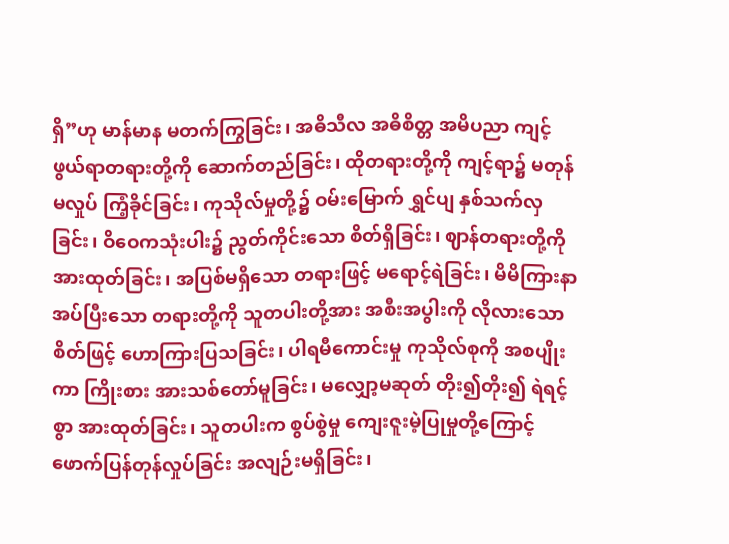ရှိ”ဟု မာန်မာန မတက်ကြွခြင်း၊ အဓိသီလ အဓိစိတ္တ အမိပညာ ကျင့်ဖွယ်ရာတရားတို့ကို ဆောက်တည်ခြင်း၊ ထိုတရားတို့ကို ကျင့်ရာ၌ မတုန်မလှုပ် ကြံ့ခိုင်ခြင်း၊ ကုသိုလ်မှုတို့၌ ဝမ်းမြောက် ရွှင်ပျ နှစ်သက်လှခြင်း၊ ဝိဝေကသုံးပါး၌ ညွတ်ကိုင်းသော စိတ်ရှိခြင်း၊ ဈာန်တရားတို့ကို အားထုတ်ခြင်း၊ အပြစ်မရှိသော တရားဖြင့် မရောင့်ရဲခြင်း၊ မိမိကြားနာအပ်ပြီးသော တရားတို့ကို သူတပါးတို့အား အစီးအပွါးကို လိုလားသောစိတ်ဖြင့် ဟောကြားပြသခြင်း၊ ပါရမီကောင်းမှု ကုသိုလ်စုကို အစပျိုးကာ ကြိုးစား အားသစ်တော်မူခြင်း၊ မလျှော့မဆုတ် တိုး၍တိုး၍ ရဲရင့်စွာ အားထုတ်ခြင်း၊ သူတပါးက စွပ်စွဲမှု ကျေးဇူးမဲ့ပြုမှုတို့ကြောင့် ဖောက်ပြန်တုန်လှုပ်ခြင်း အလျဉ်းမရှိခြင်း၊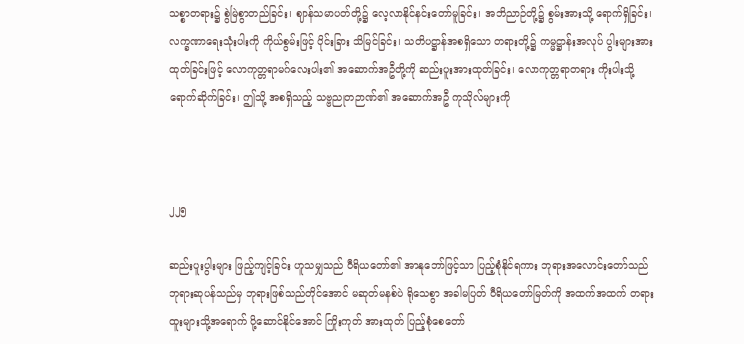သစ္စာတရား၌ စွဲမြဲစွာတည်ခြင်း၊ ဈာန်သမာပတ်တို့၌ လေ့လာနိုင်နင်းတော်မူခြင်း၊ အဘိညာဉ်တို့၌ စွမ်းအားသို့ ရောက်ရှိခြင်း၊ လက္ခဏာရေးသုံးပါးကို ကိုယ်စွမ်းဖြင့် ပိုင်းခြား သိမြင်ခြင်း၊ သတိပဋ္ဌာန်အစရှိသော တရားတို့၌ ကမ္မဋ္ဌာန်းအလုပ် ပွါးများအားထုတ်ခြင်းဖြင့် လောကုတ္တရာမဂ်လေးပါး၏ အဆောက်အဦတို့ကို ဆည်းပူးအားထုတ်ခြင်း၊ လောကုတ္တရာတရား ကိုးပါးသို့ ရောက်ဆိုက်ခြင်း၊ ဤသို့ အစရှိသည့် သဗ္ဗညုတဉာဏ်၏ အဆောက်အဦ ကုသိုလ်များကို



၂၂၅

ဆည်းပူးပွါးများ ဖြည့်ကျင့်ခြင်း ဟူသမျှသည် ဝီရိယတော်၏ အာနုဘော်ဖြင့်သာ ပြည့်စုံနိုင်ရကား ဘုရားအလောင်းတော်သည် ဘုရားဆုပန်သည်မှ ဘုရားဖြစ်သည်တိုင်အောင် မဆုတ်မနစ်ပဲ ရိုသေစွာ အခါမပြတ် ဝီရိယတော်မြတ်ကို အထက်အထက် တရားထူးများသို့အရောက် ပို့ဆောင်နိုင်အောင် ကြိုးကုတ် အားထုတ် ပြည့်စုံစေတော်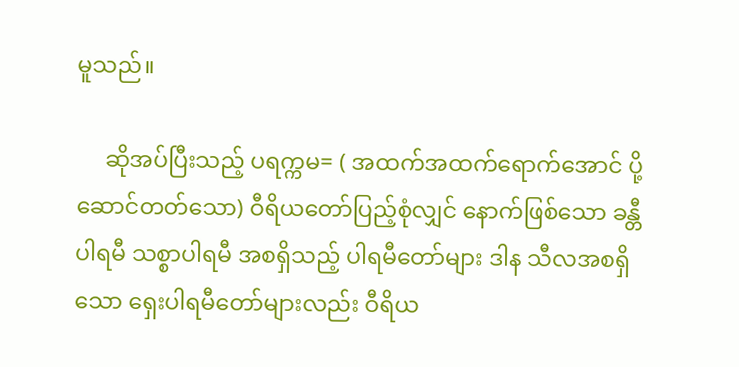မူသည်။

     ဆိုအပ်ပြီးသည့် ပရက္ကမ= ( အထက်အထက်ရောက်အောင် ပို့ဆောင်တတ်သော) ဝီရိယတော်ပြည့်စုံလျှင် နောက်ဖြစ်သော ခန္တီပါရမီ သစ္စာပါရမီ အစရှိသည့် ပါရမီတော်များ ဒါန သီလအစရှိသော ရှေးပါရမီတော်များလည်း ဝီရိယ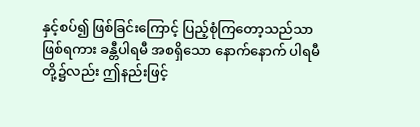နှင့်စပ်၍ ဖြစ်ခြင်းကြောင့် ပြည့်စုံကြတော့သည်သာ ဖြစ်ရကား ခန္တီပါရမီ အစရှိသော နောက်နောက် ပါရမီတို့၌လည်း ဤနည်းဖြင့်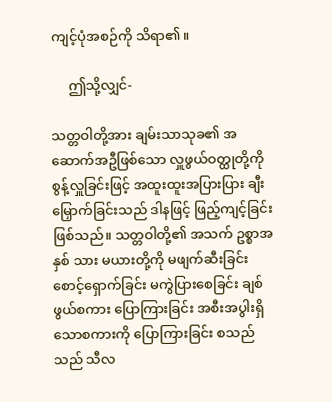ကျင့်ပုံအစဉ်ကို သိရာ၏။

     ဤသို့လျှင်-

သတ္တဝါတို့အား ချမ်းသာသုခ၏ အဆောက်အဦဖြစ်သော လှူဖွယ်ဝတ္ထုတို့ကို စွန့်လှူခြင်းဖြင့် အထူးထူးအပြားပြား ချီးမြှောက်ခြင်းသည် ဒါနဖြင့် ဖြည့်ကျင့်ခြင်း ဖြစ်သည်။ သတ္တဝါတို့၏ အသက် ဥစ္စာအနှစ် သား မယားတို့ကို မဖျက်ဆီးခြင်း စောင့်ရှောက်ခြင်း မကွဲပြားစေခြင်း ချစ်ဖွယ်စကား ပြောကြားခြင်း အစီးအပွါးရှိသောစကားကို ပြောကြားခြင်း စသည်သည် သီလ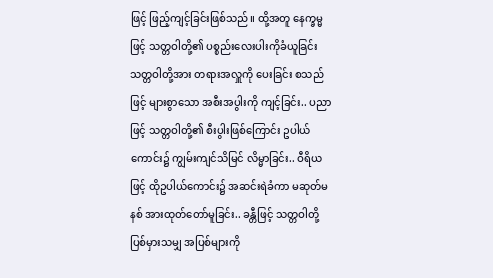ဖြင့် ဖြည့်ကျင့်ခြင်းဖြစ်သည်။ ထို့အတူ နေက္ခမ္မဖြင့် သတ္တဝါတို့၏ ပစ္စည်းလေးပါးကိုခံယူခြင်း သတ္တဝါတို့အား တရားအလှူကို ပေးခြင်း စသည်ဖြင့် များစွာသော အစီးအပွါးကို ကျင့်ခြင်း.. ပညာဖြင့် သတ္တဝါတို့၏ စီးပွါးဖြစ်ကြောင်း ဥပါယ်ကောင်း၌ ကျွမ်းကျင်သိမြင် လိမ္မာခြင်း.. ဝီရိယဖြင့် ထိုဥပါယ်ကောင်း၌ အဆင်းရဲခံကာ မဆုတ်မနစ် အားထုတ်တော်မူခြင်း.. ခန္တီဖြင့် သတ္တဝါတို့ပြစ်မှားသမျှ အပြစ်များကို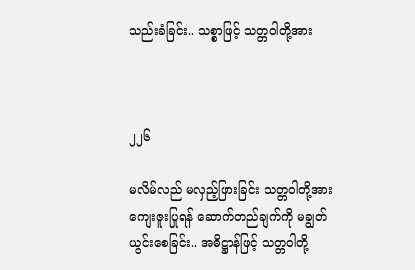သည်းခံခြင်း.. သစ္စာဖြင့် သတ္တဝါတို့အား



၂၂၆

မလိမ်လည် မလှည့်ဖြားခြင်း သတ္တဝါတို့အား ကျေးဇူးပြုရန် ဆောက်တည်ချက်ကို မချွတ်ယွင်းစေခြင်း.. အဓိဋ္ဌာန်ဖြင့် သတ္တဝါတို့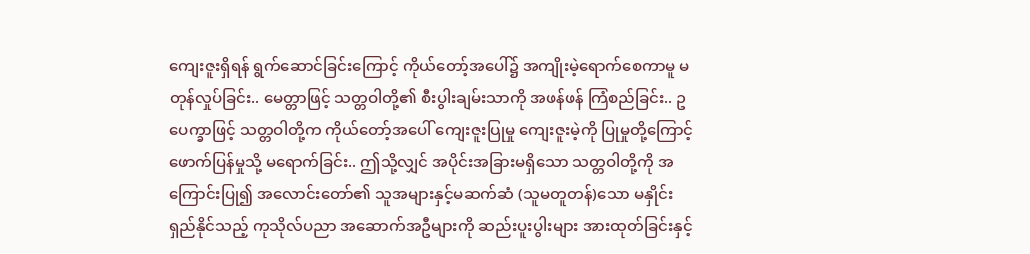ကျေးဇူးရှိရန် ရွက်ဆောင်ခြင်းကြောင့် ကိုယ်တော့်အပေါ်၌ အကျိုးမဲ့ရောက်စေကာမူ မတုန်လှုပ်ခြင်း.. မေတ္တာဖြင့် သတ္တဝါတို့၏ စီးပွါးချမ်းသာကို အဖန်ဖန် ကြံစည်ခြင်း.. ဥပေက္ခာဖြင့် သတ္တဝါတို့က ကိုယ်တော့်အပေါ် ကျေးဇူးပြုမှု ကျေးဇူးမဲ့ကို ပြုမှုတို့ကြောင့် ဖောက်ပြန်မှုသို့ မရောက်ခြင်း.. ဤသို့လျှင် အပိုင်းအခြားမရှိသော သတ္တဝါတို့ကို အကြောင်းပြု၍ အလောင်းတော်၏ သူအများနှင့်မဆက်ဆံ (သူမတူတန်)သော မနှိုင်းရှည်နိုင်သည့် ကုသိုလ်ပညာ အဆောက်အဦများကို ဆည်းပူးပွါးများ အားထုတ်ခြင်းနှင့်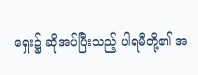ရှေး၌ ဆိုအပ်ပြီးသည့် ပါရမီတို့၏ အ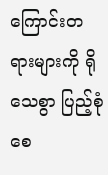ကြောင်းတရားများကို ရိုသေစွာ ပြည့်စုံစေ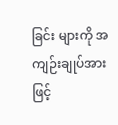ခြင်း များကို အကျဉ်းချုပ်အားဖြင့်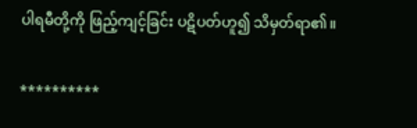ပါရမီတို့ကို ဖြည့်ကျင့်ခြင်း ပဋိပတ်ဟူ၍ သိမှတ်ရာ၏။

**********